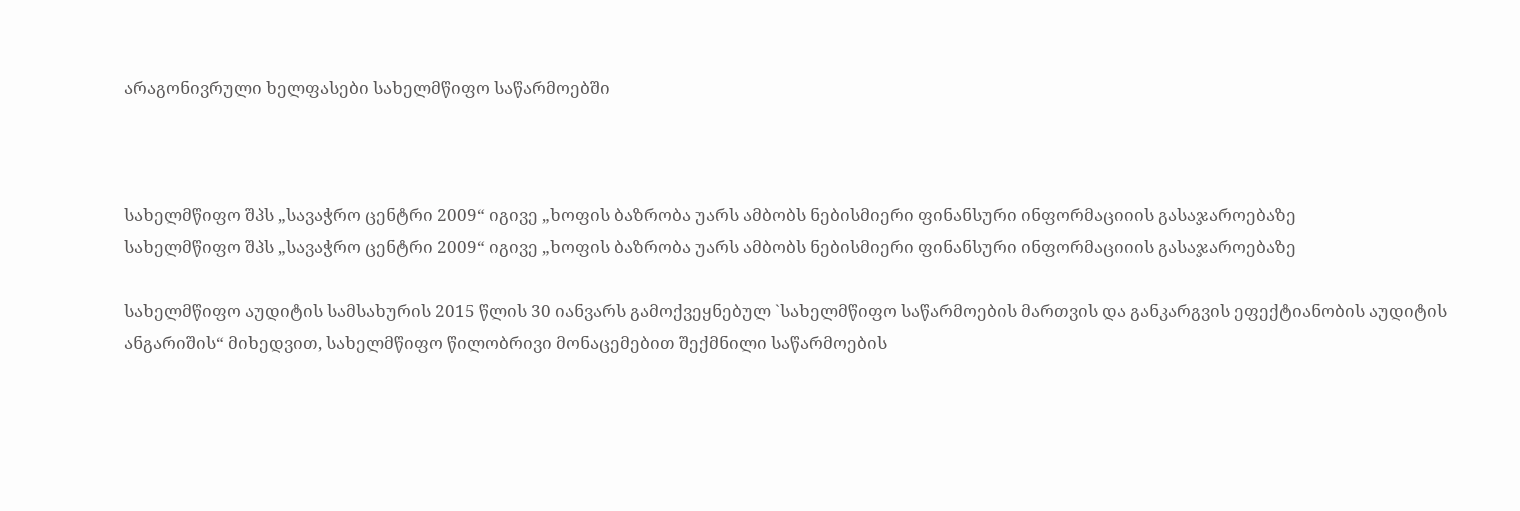არაგონივრული ხელფასები სახელმწიფო საწარმოებში



სახელმწიფო შპს „სავაჭრო ცენტრი 2009“ იგივე „ხოფის ბაზრობა უარს ამბობს ნებისმიერი ფინანსური ინფორმაციიის გასაჯაროებაზე
სახელმწიფო შპს „სავაჭრო ცენტრი 2009“ იგივე „ხოფის ბაზრობა უარს ამბობს ნებისმიერი ფინანსური ინფორმაციიის გასაჯაროებაზე

სახელმწიფო აუდიტის სამსახურის 2015 წლის 30 იანვარს გამოქვეყნებულ `სახელმწიფო საწარმოების მართვის და განკარგვის ეფექტიანობის აუდიტის ანგარიშის“ მიხედვით, სახელმწიფო წილობრივი მონაცემებით შექმნილი საწარმოების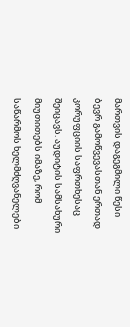მართვის დაგეგმილი წესი ბევრ გამოწვევასთან ერთად კორუფციის საფრთხესაც შეიცავს. აუდიტის სამსახური მიუთითებს იმაზე, რომ საწარმოს ხელმძღვანელები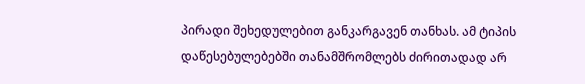პირადი შეხედულებით განკარგავენ თანხას. ამ ტიპის დაწესებულებებში თანამშრომლებს ძირითადად არ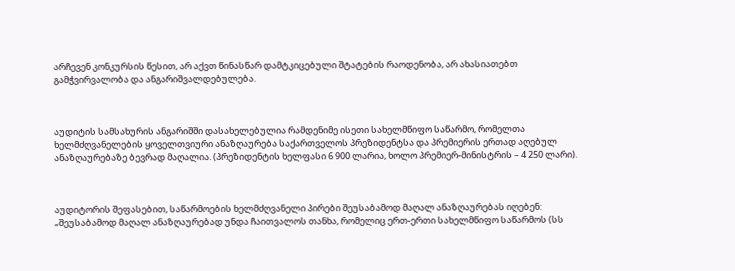არჩევენ კონკურსის წესით, არ აქვთ წინასწარ დამტკიცებული შტატების რაოდენობა, არ ახასიათებთ გამჭვირვალობა და ანგარიშვალდებულება.



აუდიტის სამსახურის ანგარიშში დასახელებულია რამდენიმე ისეთი სახელმწიფო საწარმო, რომელთა ხელმძღვანელების ყოველთვიური ანაზღაურება საქართველოს პრეზიდენტსა და პრემიერის ერთად აღებულ ანაზღაურებაზე ბევრად მაღალია. (პრეზიდენტის ხელფასი 6 900 ლარია, ხოლო პრემიერ-მინისტრის – 4 250 ლარი).



აუდიტორის შეფასებით, საწარმოების ხელმძღვანელი პირები შეუსაბამოდ მაღალ ანაზღაურებას იღებენ: „შეუსაბამოდ მაღალ ანაზღაურებად უნდა ჩაითვალოს თანხა, რომელიც ერთ-ერთი სახელმწიფო საწარმოს (სს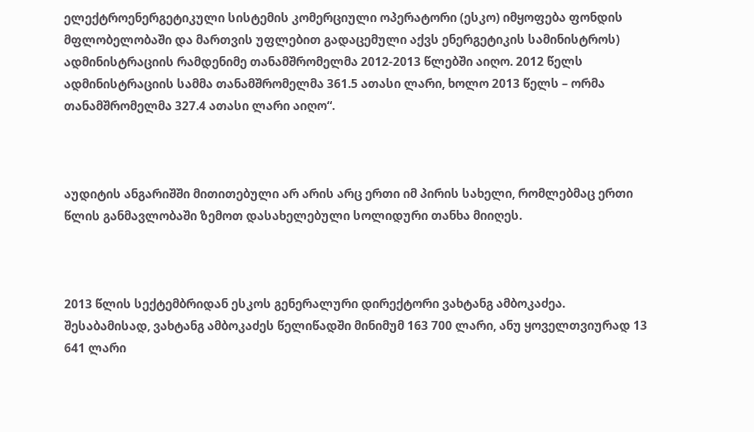ელექტროენერგეტიკული სისტემის კომერციული ოპერატორი (ესკო) იმყოფება ფონდის მფლობელობაში და მართვის უფლებით გადაცემული აქვს ენერგეტიკის სამინისტროს) ადმინისტრაციის რამდენიმე თანამშრომელმა 2012-2013 წლებში აიღო. 2012 წელს ადმინისტრაციის სამმა თანამშრომელმა 361.5 ათასი ლარი, ხოლო 2013 წელს – ორმა თანამშრომელმა 327.4 ათასი ლარი აიღო“.



აუდიტის ანგარიშში მითითებული არ არის არც ერთი იმ პირის სახელი, რომლებმაც ერთი წლის განმავლობაში ზემოთ დასახელებული სოლიდური თანხა მიიღეს.



2013 წლის სექტემბრიდან ესკოს გენერალური დირექტორი ვახტანგ ამბოკაძეა. შესაბამისად, ვახტანგ ამბოკაძეს წელიწადში მინიმუმ 163 700 ლარი, ანუ ყოველთვიურად 13 641 ლარი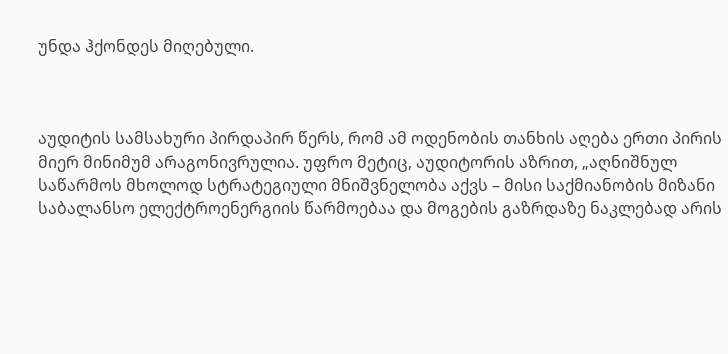უნდა ჰქონდეს მიღებული.



აუდიტის სამსახური პირდაპირ წერს, რომ ამ ოდენობის თანხის აღება ერთი პირის მიერ მინიმუმ არაგონივრულია. უფრო მეტიც, აუდიტორის აზრით, „აღნიშნულ საწარმოს მხოლოდ სტრატეგიული მნიშვნელობა აქვს – მისი საქმიანობის მიზანი საბალანსო ელექტროენერგიის წარმოებაა და მოგების გაზრდაზე ნაკლებად არის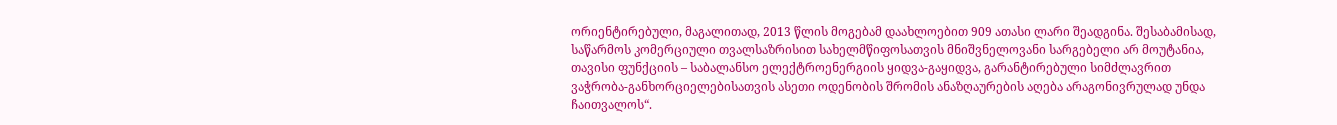ორიენტირებული, მაგალითად, 2013 წლის მოგებამ დაახლოებით 909 ათასი ლარი შეადგინა. შესაბამისად, საწარმოს კომერციული თვალსაზრისით სახელმწიფოსათვის მნიშვნელოვანი სარგებელი არ მოუტანია, თავისი ფუნქციის – საბალანსო ელექტროენერგიის ყიდვა-გაყიდვა, გარანტირებული სიმძლავრით ვაჭრობა-განხორციელებისათვის ასეთი ოდენობის შრომის ანაზღაურების აღება არაგონივრულად უნდა ჩაითვალოს“.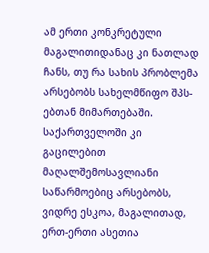ამ ერთი კონკრეტული მაგალითიდანაც კი ნათლად ჩანს, თუ რა სახის პრობლემა არსებობს სახელმწიფო შპს-ებთან მიმართებაში. საქართველოში კი გაცილებით მაღალშემოსავლიანი საწარმოებიც არსებობს, ვიდრე ესკოა, მაგალითად, ერთ-ერთი ასეთია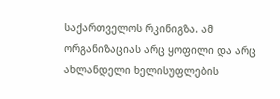საქართველოს რკინიგზა. ამ ორგანიზაციას არც ყოფილი და არც ახლანდელი ხელისუფლების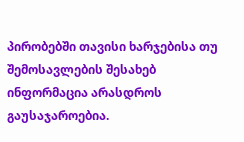პირობებში თავისი ხარჯებისა თუ შემოსავლების შესახებ ინფორმაცია არასდროს გაუსაჯაროებია.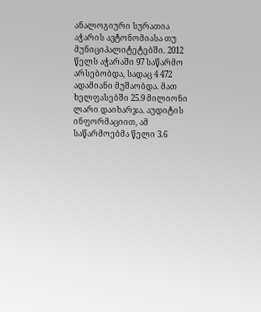ანალოგიური სურათია აჭარის ავტონომიასა თუ მუნიციპალიტეტებში. 2012 წელს აჭარაში 97 საწარმო არსებობდა, სადაც 4 472 ადამიანი მუშაობდა. მათ ხელფასებში 25.9 მილიონი ლარი დაიხარჯა. აუდიტის ინფორმაციით, ამ საწარმოებმა წელი 3.6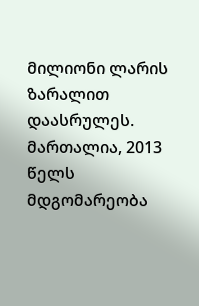მილიონი ლარის ზარალით დაასრულეს. მართალია, 2013 წელს მდგომარეობა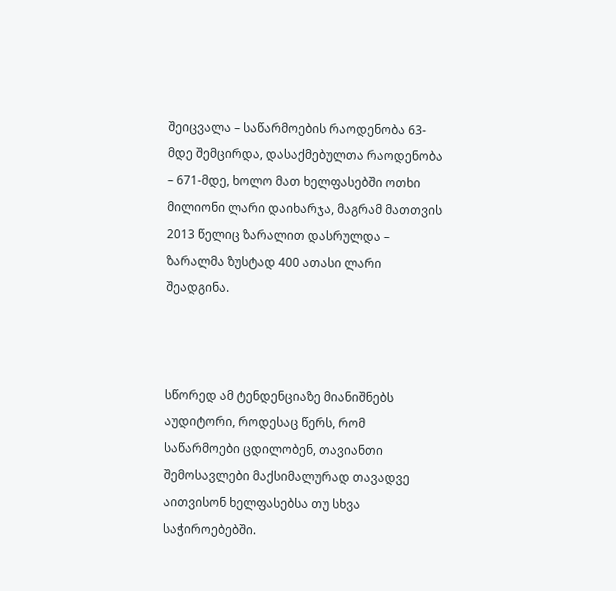შეიცვალა – საწარმოების რაოდენობა 63-მდე შემცირდა, დასაქმებულთა რაოდენობა – 671-მდე, ხოლო მათ ხელფასებში ოთხი მილიონი ლარი დაიხარჯა, მაგრამ მათთვის 2013 წელიც ზარალით დასრულდა – ზარალმა ზუსტად 400 ათასი ლარი შეადგინა.



სწორედ ამ ტენდენციაზე მიანიშნებს აუდიტორი, როდესაც წერს, რომ საწარმოები ცდილობენ, თავიანთი შემოსავლები მაქსიმალურად თავადვე აითვისონ ხელფასებსა თუ სხვა საჭიროებებში.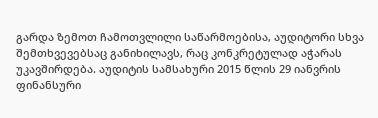გარდა ზემოთ ჩამოთვლილი საწარმოებისა, აუდიტორი სხვა შემთხვევებსაც განიხილავს, რაც კონკრეტულად აჭარას უკავშირდება. აუდიტის სამსახური 2015 წლის 29 იანვრის ფინანსური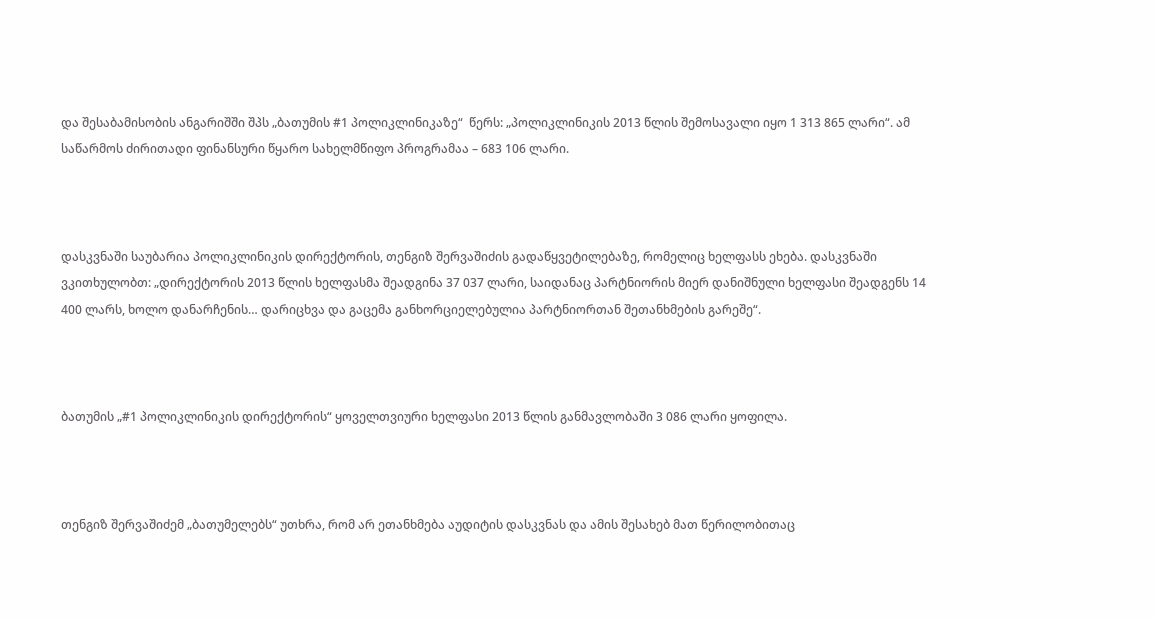და შესაბამისობის ანგარიშში შპს „ბათუმის #1 პოლიკლინიკაზე“  წერს: „პოლიკლინიკის 2013 წლის შემოსავალი იყო 1 313 865 ლარი“. ამ საწარმოს ძირითადი ფინანსური წყარო სახელმწიფო პროგრამაა – 683 106 ლარი.



დასკვნაში საუბარია პოლიკლინიკის დირექტორის, თენგიზ შერვაშიძის გადაწყვეტილებაზე, რომელიც ხელფასს ეხება. დასკვნაში ვკითხულობთ: „დირექტორის 2013 წლის ხელფასმა შეადგინა 37 037 ლარი, საიდანაც პარტნიორის მიერ დანიშნული ხელფასი შეადგენს 14 400 ლარს, ხოლო დანარჩენის… დარიცხვა და გაცემა განხორციელებულია პარტნიორთან შეთანხმების გარეშე“.



ბათუმის „#1 პოლიკლინიკის დირექტორის“ ყოველთვიური ხელფასი 2013 წლის განმავლობაში 3 086 ლარი ყოფილა.



თენგიზ შერვაშიძემ „ბათუმელებს“ უთხრა, რომ არ ეთანხმება აუდიტის დასკვნას და ამის შესახებ მათ წერილობითაც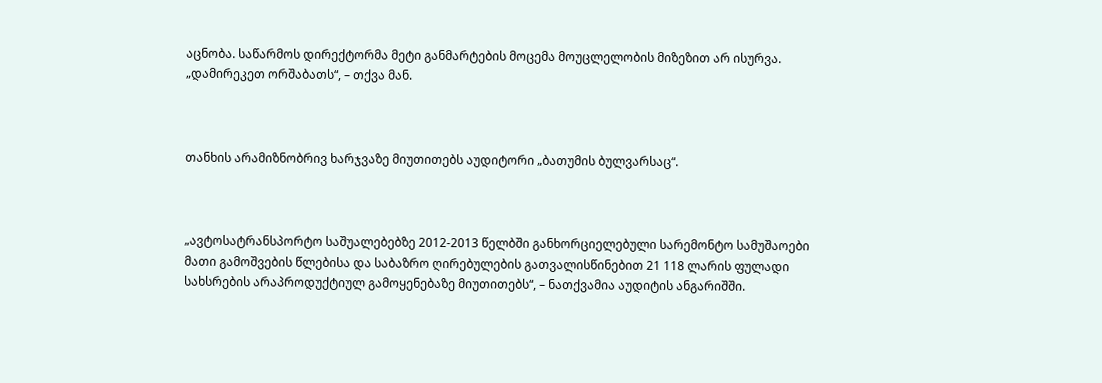აცნობა. საწარმოს დირექტორმა მეტი განმარტების მოცემა მოუცლელობის მიზეზით არ ისურვა. „დამირეკეთ ორშაბათს“, – თქვა მან.



თანხის არამიზნობრივ ხარჯვაზე მიუთითებს აუდიტორი „ბათუმის ბულვარსაც“.



„ავტოსატრანსპორტო საშუალებებზე 2012-2013 წელბში განხორციელებული სარემონტო სამუშაოები მათი გამოშვების წლებისა და საბაზრო ღირებულების გათვალისწინებით 21 118 ლარის ფულადი სახსრების არაპროდუქტიულ გამოყენებაზე მიუთითებს“, – ნათქვამია აუდიტის ანგარიშში.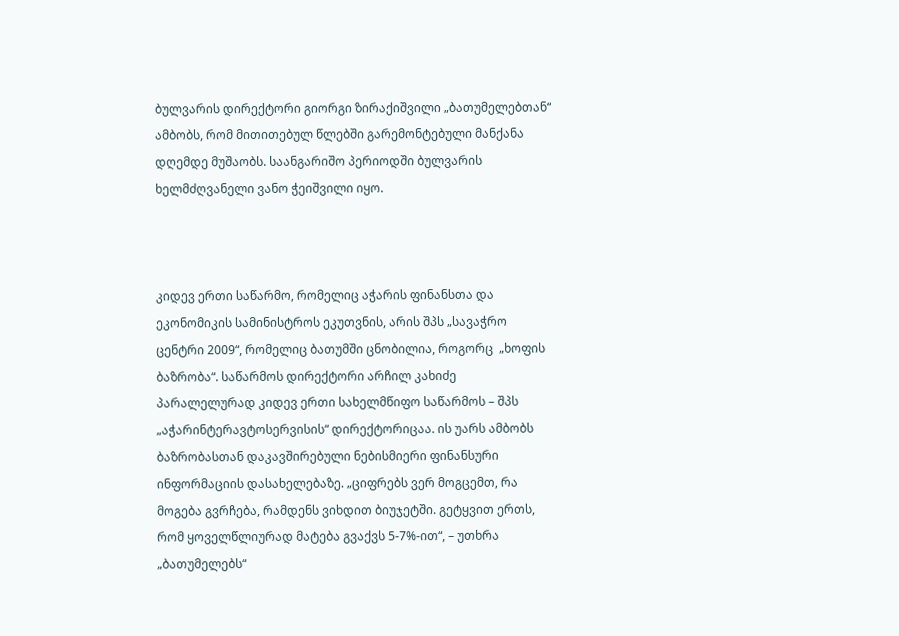ბულვარის დირექტორი გიორგი ზირაქიშვილი „ბათუმელებთან“ ამბობს, რომ მითითებულ წლებში გარემონტებული მანქანა დღემდე მუშაობს. საანგარიშო პერიოდში ბულვარის ხელმძღვანელი ვანო ჭეიშვილი იყო.



კიდევ ერთი საწარმო, რომელიც აჭარის ფინანსთა და ეკონომიკის სამინისტროს ეკუთვნის, არის შპს „სავაჭრო ცენტრი 2009“, რომელიც ბათუმში ცნობილია, როგორც  „ხოფის ბაზრობა“. საწარმოს დირექტორი არჩილ კახიძე პარალელურად კიდევ ერთი სახელმწიფო საწარმოს – შპს „აჭარინტერავტოსერვისის“ დირექტორიცაა. ის უარს ამბობს ბაზრობასთან დაკავშირებული ნებისმიერი ფინანსური ინფორმაციის დასახელებაზე. „ციფრებს ვერ მოგცემთ, რა მოგება გვრჩება, რამდენს ვიხდით ბიუჯეტში. გეტყვით ერთს, რომ ყოველწლიურად მატება გვაქვს 5-7%-ით“, – უთხრა „ბათუმელებს“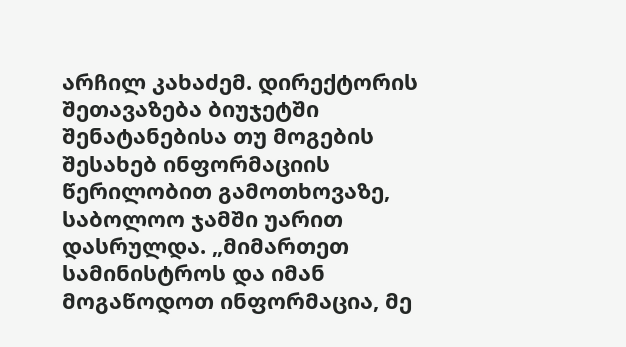არჩილ კახაძემ. დირექტორის შეთავაზება ბიუჯეტში შენატანებისა თუ მოგების შესახებ ინფორმაციის წერილობით გამოთხოვაზე, საბოლოო ჯამში უარით დასრულდა. „მიმართეთ სამინისტროს და იმან მოგაწოდოთ ინფორმაცია, მე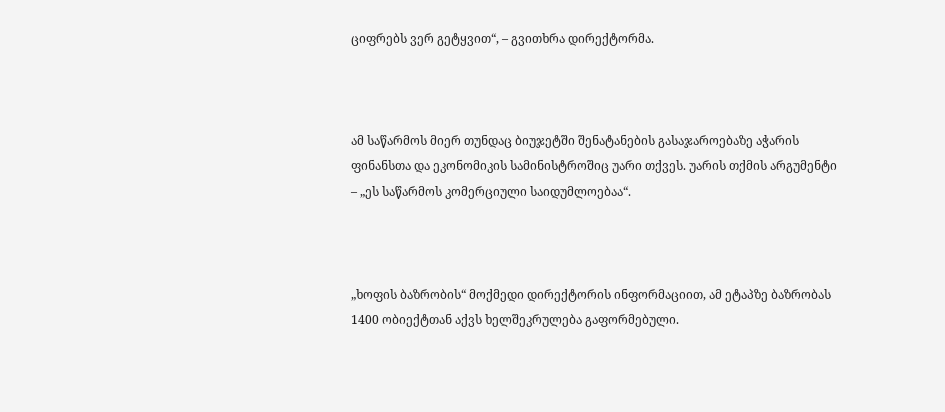ციფრებს ვერ გეტყვით“, – გვითხრა დირექტორმა.



ამ საწარმოს მიერ თუნდაც ბიუჯეტში შენატანების გასაჯაროებაზე აჭარის ფინანსთა და ეკონომიკის სამინისტროშიც უარი თქვეს. უარის თქმის არგუმენტი – „ეს საწარმოს კომერციული საიდუმლოებაა“.



„ხოფის ბაზრობის“ მოქმედი დირექტორის ინფორმაციით, ამ ეტაპზე ბაზრობას 1400 ობიექტთან აქვს ხელშეკრულება გაფორმებული.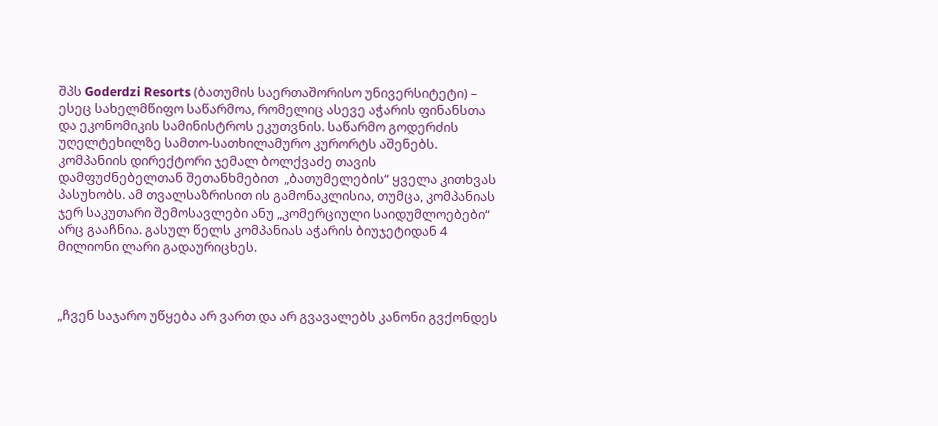შპს Goderdzi Resorts (ბათუმის საერთაშორისო უნივერსიტეტი) –   ესეც სახელმწიფო საწარმოა, რომელიც ასევე აჭარის ფინანსთა და ეკონომიკის სამინისტროს ეკუთვნის. საწარმო გოდერძის უღელტეხილზე სამთო-სათხილამურო კურორტს აშენებს. კომპანიის დირექტორი ჯემალ ბოლქვაძე თავის დამფუძნებელთან შეთანხმებით  „ბათუმელების“ ყველა კითხვას პასუხობს. ამ თვალსაზრისით ის გამონაკლისია, თუმცა, კომპანიას ჯერ საკუთარი შემოსავლები ანუ „კომერციული საიდუმლოებები“ არც გააჩნია. გასულ წელს კომპანიას აჭარის ბიუჯეტიდან 4 მილიონი ლარი გადაურიცხეს.



„ჩვენ საჯარო უწყება არ ვართ და არ გვავალებს კანონი გვქონდეს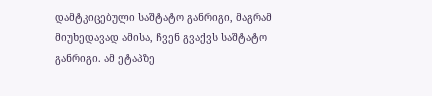დამტკიცებული საშტატო განრიგი, მაგრამ მიუხედავად ამისა, ჩვენ გვაქვს საშტატო განრიგი. ამ ეტაპზე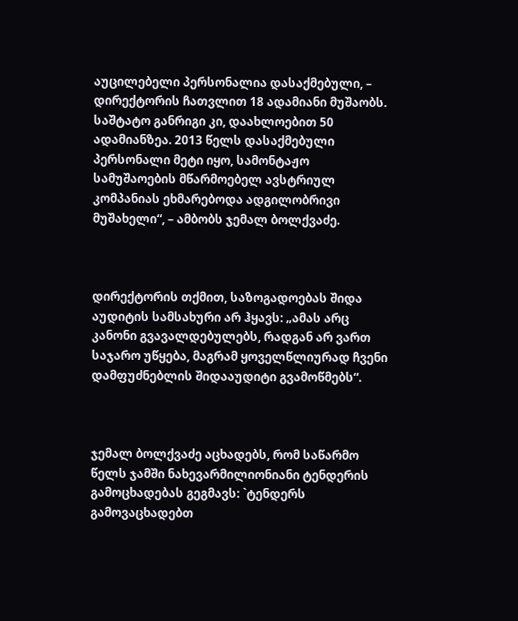აუცილებელი პერსონალია დასაქმებული, – დირექტორის ჩათვლით 18 ადამიანი მუშაობს. საშტატო განრიგი კი, დაახლოებით 50 ადამიანზეა. 2013 წელს დასაქმებული პერსონალი მეტი იყო, სამონტაჟო სამუშაოების მწარმოებელ ავსტრიულ კომპანიას ეხმარებოდა ადგილობრივი მუშახელი“, – ამბობს ჯემალ ბოლქვაძე.



დირექტორის თქმით, საზოგადოებას შიდა აუდიტის სამსახური არ ჰყავს: „ამას არც კანონი გვავალდებულებს, რადგან არ ვართ საჯარო უწყება, მაგრამ ყოველწლიურად ჩვენი დამფუძნებლის შიდააუდიტი გვამოწმებს“.



ჯემალ ბოლქვაძე აცხადებს, რომ საწარმო წელს ჯამში ნახევარმილიონიანი ტენდერის გამოცხადებას გეგმავს: `ტენდერს გამოვაცხადებთ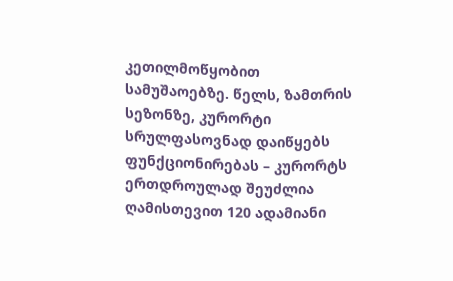კეთილმოწყობით სამუშაოებზე. წელს, ზამთრის სეზონზე, კურორტი სრულფასოვნად დაიწყებს ფუნქციონირებას – კურორტს ერთდროულად შეუძლია ღამისთევით 120 ადამიანი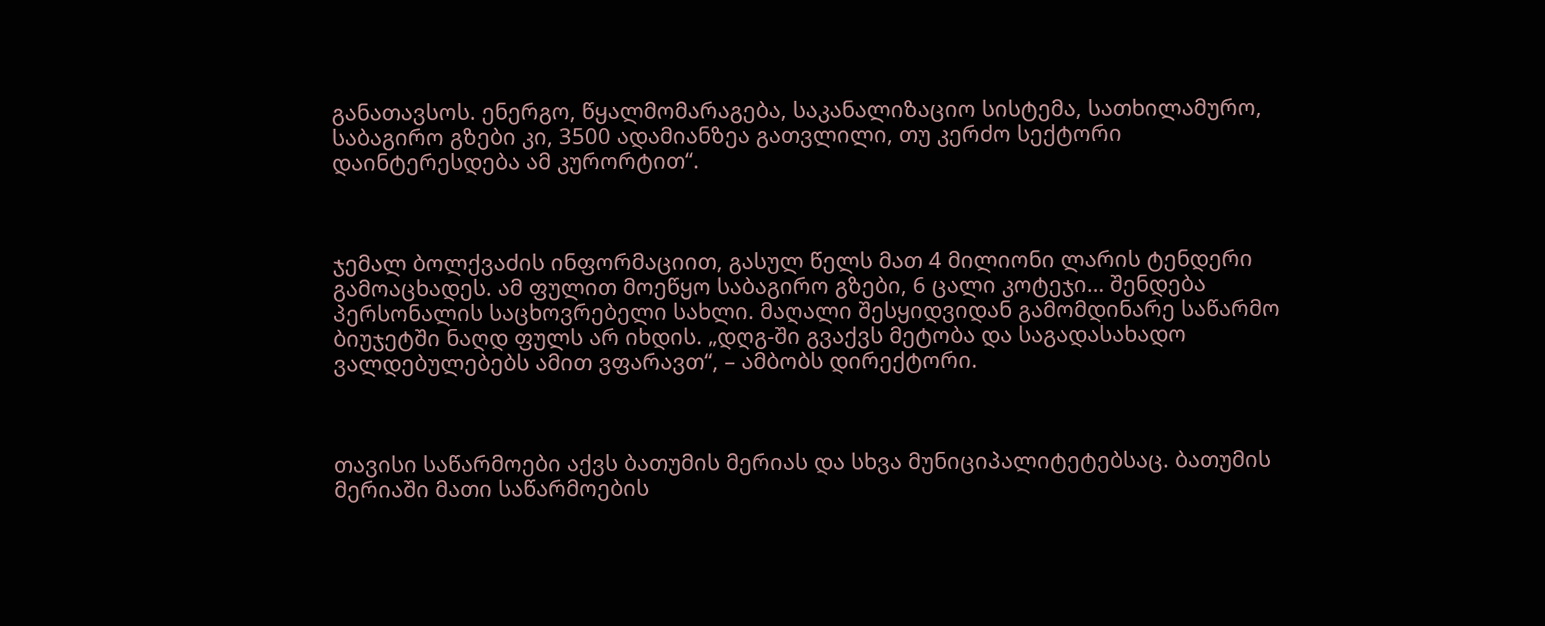განათავსოს. ენერგო, წყალმომარაგება, საკანალიზაციო სისტემა, სათხილამურო, საბაგირო გზები კი, 3500 ადამიანზეა გათვლილი, თუ კერძო სექტორი დაინტერესდება ამ კურორტით“.



ჯემალ ბოლქვაძის ინფორმაციით, გასულ წელს მათ 4 მილიონი ლარის ტენდერი გამოაცხადეს. ამ ფულით მოეწყო საბაგირო გზები, 6 ცალი კოტეჯი… შენდება პერსონალის საცხოვრებელი სახლი. მაღალი შესყიდვიდან გამომდინარე საწარმო ბიუჯეტში ნაღდ ფულს არ იხდის. „დღგ-ში გვაქვს მეტობა და საგადასახადო ვალდებულებებს ამით ვფარავთ“, – ამბობს დირექტორი.



თავისი საწარმოები აქვს ბათუმის მერიას და სხვა მუნიციპალიტეტებსაც. ბათუმის მერიაში მათი საწარმოების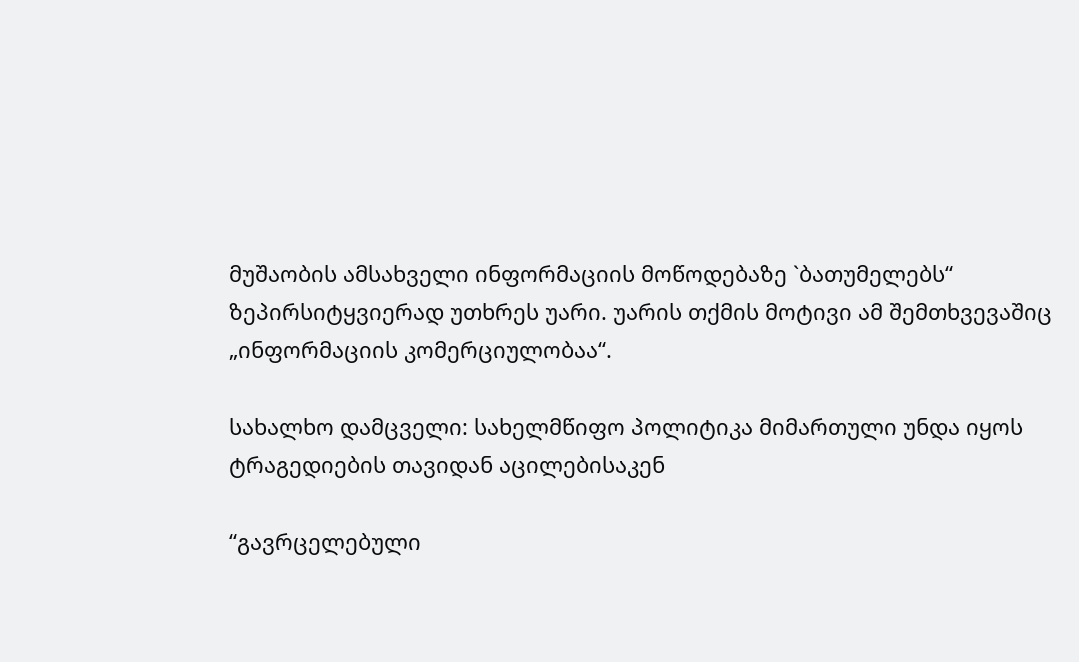მუშაობის ამსახველი ინფორმაციის მოწოდებაზე `ბათუმელებს“ ზეპირსიტყვიერად უთხრეს უარი. უარის თქმის მოტივი ამ შემთხვევაშიც „ინფორმაციის კომერციულობაა“.

სახალხო დამცველი: სახელმწიფო პოლიტიკა მიმართული უნდა იყოს ტრაგედიების თავიდან აცილებისაკენ

“გავრცელებული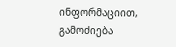ინფორმაციით, გამოძიება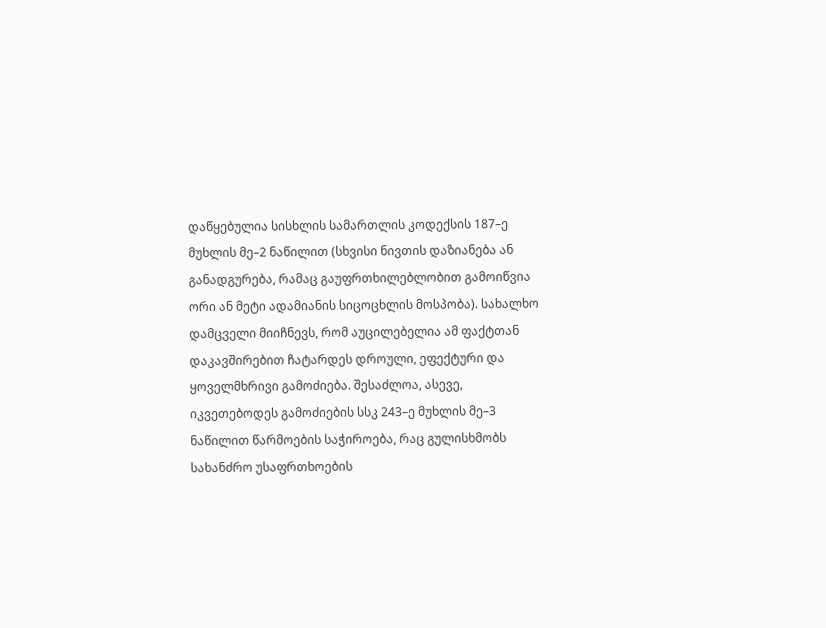დაწყებულია სისხლის სამართლის კოდექსის 187–ე მუხლის მე–2 ნაწილით (სხვისი ნივთის დაზიანება ან განადგურება, რამაც გაუფრთხილებლობით გამოიწვია ორი ან მეტი ადამიანის სიცოცხლის მოსპობა). სახალხო დამცველი მიიჩნევს, რომ აუცილებელია ამ ფაქტთან დაკავშირებით ჩატარდეს დროული, ეფექტური და ყოველმხრივი გამოძიება. შესაძლოა, ასევე, იკვეთებოდეს გამოძიების სსკ 243–ე მუხლის მე–3 ნაწილით წარმოების საჭიროება, რაც გულისხმობს სახანძრო უსაფრთხოების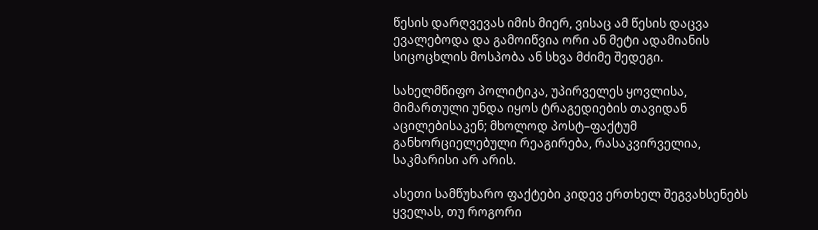წესის დარღვევას იმის მიერ, ვისაც ამ წესის დაცვა ევალებოდა და გამოიწვია ორი ან მეტი ადამიანის სიცოცხლის მოსპობა ან სხვა მძიმე შედეგი.

სახელმწიფო პოლიტიკა, უპირველეს ყოვლისა, მიმართული უნდა იყოს ტრაგედიების თავიდან აცილებისაკენ; მხოლოდ პოსტ–ფაქტუმ განხორციელებული რეაგირება, რასაკვირველია, საკმარისი არ არის.

ასეთი სამწუხარო ფაქტები კიდევ ერთხელ შეგვახსენებს ყველას, თუ როგორი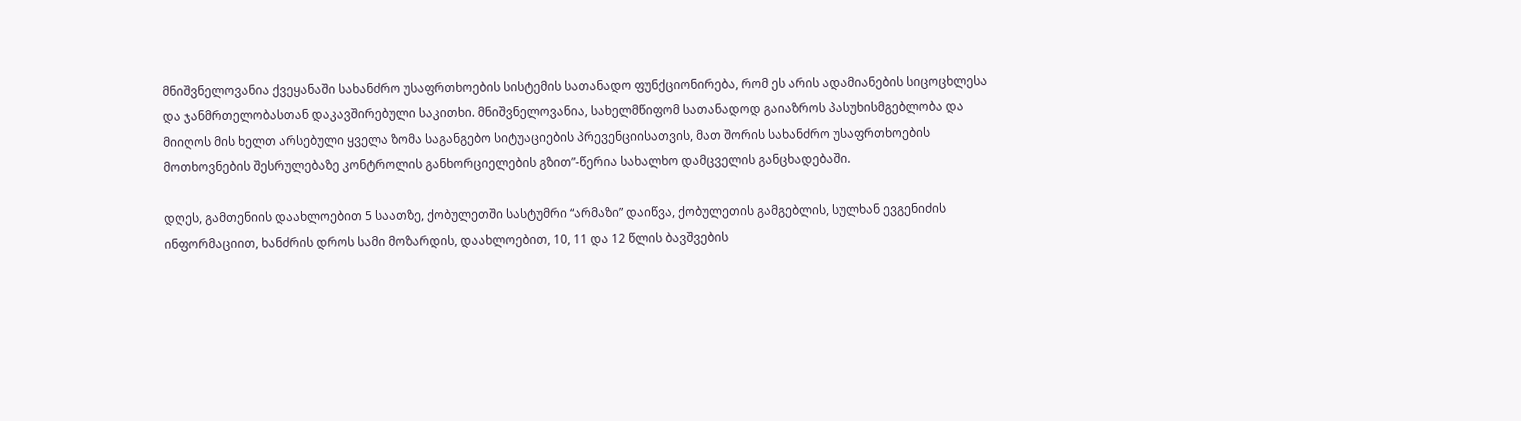მნიშვნელოვანია ქვეყანაში სახანძრო უსაფრთხოების სისტემის სათანადო ფუნქციონირება, რომ ეს არის ადამიანების სიცოცხლესა და ჯანმრთელობასთან დაკავშირებული საკითხი. მნიშვნელოვანია, სახელმწიფომ სათანადოდ გაიაზროს პასუხისმგებლობა და მიიღოს მის ხელთ არსებული ყველა ზომა საგანგებო სიტუაციების პრევენციისათვის, მათ შორის სახანძრო უსაფრთხოების მოთხოვნების შესრულებაზე კონტროლის განხორციელების გზით”-წერია სახალხო დამცველის განცხადებაში.

დღეს, გამთენიის დაახლოებით 5 საათზე, ქობულეთში სასტუმრი “არმაზი” დაიწვა, ქობულეთის გამგებლის, სულხან ევგენიძის ინფორმაციით, ხანძრის დროს სამი მოზარდის, დაახლოებით, 10, 11 და 12 წლის ბავშვების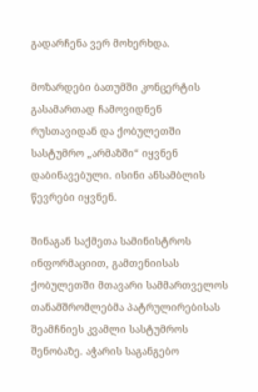გადარჩენა ვერ მოხერხდა.

მოზარდები ბათუმში კონცერტის გასამართად ჩამოვიდნენ რუსთავიდან და ქობულეთში სასტუმრო „არმაზში“ იყვნენ დაბინავებული. ისინი ანსამბლის წევრები იყვნენ.

შინაგან საქმეთა სამინისტროს ინფორმაციით, გამთენიისას ქობულეთში მთავარი სამმართველოს თანამშრომლებმა პატრულირებისას შეამჩნიეს კვამლი სასტუმროს შენობაზე. აჭარის საგანგებო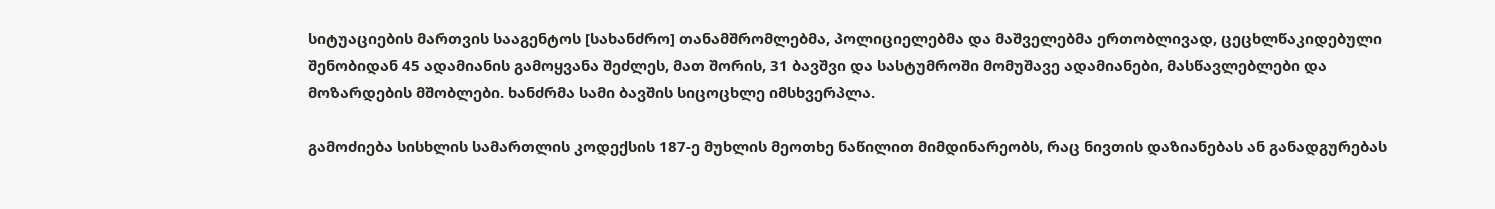სიტუაციების მართვის სააგენტოს [სახანძრო] თანამშრომლებმა, პოლიციელებმა და მაშველებმა ერთობლივად, ცეცხლწაკიდებული შენობიდან 45 ადამიანის გამოყვანა შეძლეს, მათ შორის, 31 ბავშვი და სასტუმროში მომუშავე ადამიანები, მასწავლებლები და მოზარდების მშობლები. ხანძრმა სამი ბავშის სიცოცხლე იმსხვერპლა.

გამოძიება სისხლის სამართლის კოდექსის 187-ე მუხლის მეოთხე ნაწილით მიმდინარეობს, რაც ნივთის დაზიანებას ან განადგურებას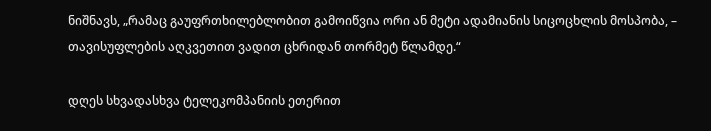ნიშნავს, „რამაც გაუფრთხილებლობით გამოიწვია ორი ან მეტი ადამიანის სიცოცხლის მოსპობა, – თავისუფლების აღკვეთით ვადით ცხრიდან თორმეტ წლამდე.“

დღეს სხვადასხვა ტელეკომპანიის ეთერით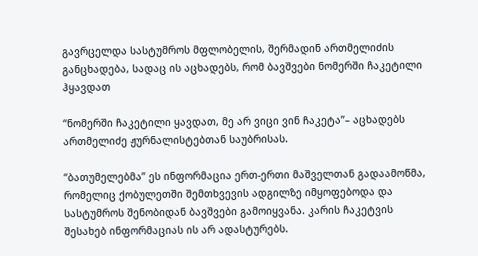გავრცელდა სასტუმროს მფლობელის, შერმადინ ართმელიძის განცხადება, სადაც ის აცხადებს, რომ ბავშვები ნომერში ჩაკეტილი ჰყავდათ

“ნომერში ჩაკეტილი ყავდათ, მე არ ვიცი ვინ ჩაკეტა”– აცხადებს ართმელიძე ჟურნალისტებთან საუბრისას.

“ბათუმელებმა” ეს ინფორმაცია ერთ-ერთი მაშველთან გადაამოწმა, რომელიც ქობულეთში შემთხვევის ადგილზე იმყოფებოდა და სასტუმროს შენობიდან ბავშვები გამოიყვანა. კარის ჩაკეტვის შესახებ ინფორმაციას ის არ ადასტურებს.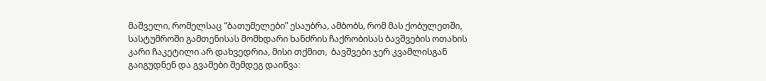მაშველი, რომელსაც “ბათუმელები” ესაუბრა, ამბობს, რომ მას ქობულეთში, სასტუმროში გამთენისას მომხდარი ხანძრის ჩაქრობისას ბავშვების ოთახის კარი ჩაკეტილი არ დახვედრია, მისი თქმით,  ბავშვები ჯერ კვამლისგან გაიგუდნენ და გვამები შემდეგ დაიწვა: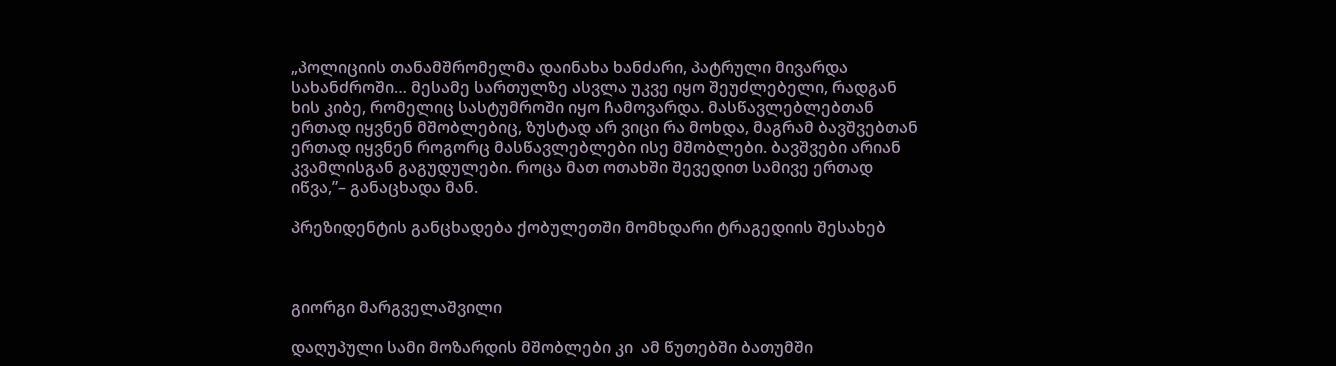„პოლიციის თანამშრომელმა დაინახა ხანძარი, პატრული მივარდა სახანძროში… მესამე სართულზე ასვლა უკვე იყო შეუძლებელი, რადგან ხის კიბე, რომელიც სასტუმროში იყო ჩამოვარდა. მასწავლებლებთან ერთად იყვნენ მშობლებიც, ზუსტად არ ვიცი რა მოხდა, მაგრამ ბავშვებთან ერთად იყვნენ როგორც მასწავლებლები ისე მშობლები. ბავშვები არიან კვამლისგან გაგუდულები. როცა მათ ოთახში შევედით სამივე ერთად იწვა,”– განაცხადა მან.

პრეზიდენტის განცხადება ქობულეთში მომხდარი ტრაგედიის შესახებ



გიორგი მარგველაშვილი

დაღუპული სამი მოზარდის მშობლები კი  ამ წუთებში ბათუმში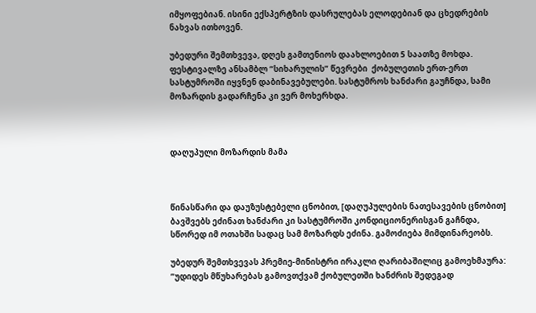იმყოფებიან. ისინი ექსპერტზის დასრულებას ელოდებიან და ცხედრების ნახვას ითხოვენ.

უბედური შემთხვევა, დღეს გამთენიოს დაახლოებით 5 საათზე მოხდა. ფესტივალზე ანსამბლ “სიხარულის” წევრები  ქობულეთის ერთ-ერთ სასტუმროში იყვნენ დაბინავებულები. სასტუმროს ხანძარი გაუჩნდა, სამი მოზარდის გადარჩენა კი ვერ მოხერხდა.



დაღუპული მოზარდის მამა



წინასწარი და დაუზუსტებელი ცნობით, [დაღუპულების ნათესავების ცნობით] ბავშვებს ეძინათ ხანძარი კი სასტუმროში კონდიციონერისგან გაჩნდა, სწორედ იმ ოთახში სადაც სამ მოზარდს ეძინა. გამოძიება მიმდინარეობს.

უბედურ შემთხვევას პრემიე-მინისტრი ირაკლი ღარიბაშილიც გამოეხმაურა: “უდიდეს მწუხარებას გამოვთქვამ ქობულეთში ხანძრის შედეგად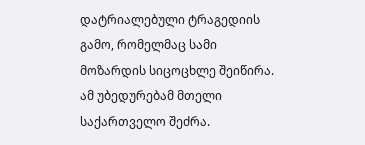დატრიალებული ტრაგედიის გამო, რომელმაც სამი მოზარდის სიცოცხლე შეიწირა. ამ უბედურებამ მთელი საქართველო შეძრა.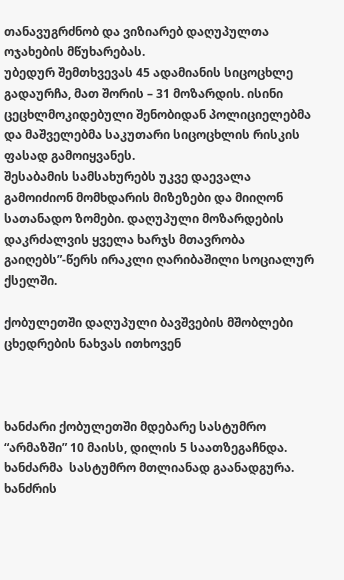თანავუგრძნობ და ვიზიარებ დაღუპულთა ოჯახების მწუხარებას.
უბედურ შემთხვევას 45 ადამიანის სიცოცხლე გადაურჩა, მათ შორის – 31 მოზარდის. ისინი ცეცხლმოკიდებული შენობიდან პოლიციელებმა და მაშველებმა საკუთარი სიცოცხლის რისკის ფასად გამოიყვანეს.
შესაბამის სამსახურებს უკვე დაევალა გამოიძიონ მომხდარის მიზეზები და მიიღონ სათანადო ზომები. დაღუპული მოზარდების დაკრძალვის ყველა ხარჯს მთავრობა გაიღებს”-წერს ირაკლი ღარიბაშილი სოციალურ ქსელში.

ქობულეთში დაღუპული ბავშვების მშობლები ცხედრების ნახვას ითხოვენ



ხანძარი ქობულეთში მდებარე სასტუმრო “არმაზში” 10 მაისს, დილის 5 საათზეგაჩნდა.  ხანძარმა  სასტუმრო მთლიანად გაანადგურა.  ხანძრის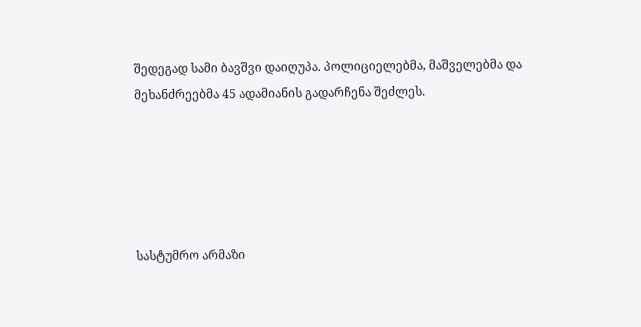შედეგად სამი ბავშვი დაიღუპა. პოლიციელებმა, მაშველებმა და მეხანძრეებმა 45 ადამიანის გადარჩენა შეძლეს.





სასტუმრო არმაზი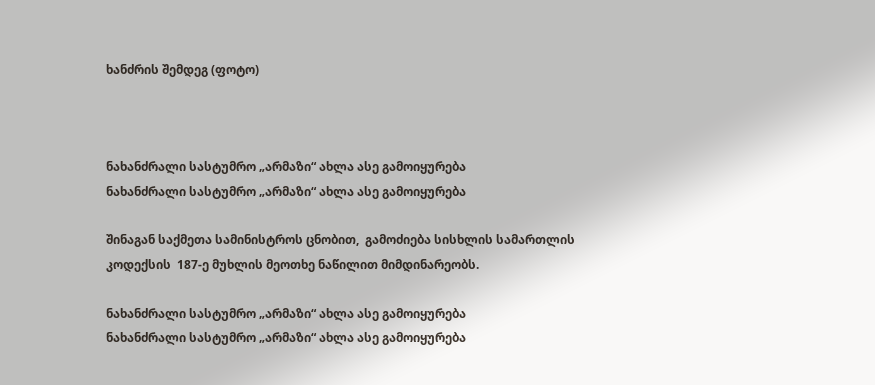ხანძრის შემდეგ (ფოტო)



ნახანძრალი სასტუმრო „არმაზი“ ახლა ასე გამოიყურება
ნახანძრალი სასტუმრო „არმაზი“ ახლა ასე გამოიყურება

შინაგან საქმეთა სამინისტროს ცნობით,  გამოძიება სისხლის სამართლის კოდექსის  187-ე მუხლის მეოთხე ნაწილით მიმდინარეობს.

ნახანძრალი სასტუმრო „არმაზი“ ახლა ასე გამოიყურება
ნახანძრალი სასტუმრო „არმაზი“ ახლა ასე გამოიყურება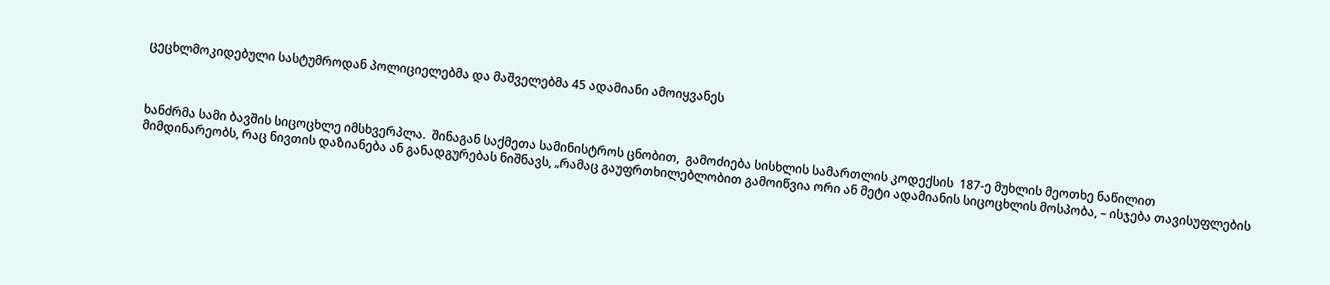ცეცხლმოკიდებული სასტუმროდან პოლიციელებმა და მაშველებმა 45 ადამიანი ამოიყვანეს



ხანძრმა სამი ბავშის სიცოცხლე იმსხვერპლა.  შინაგან საქმეთა სამინისტროს ცნობით,  გამოძიება სისხლის სამართლის კოდექსის  187-ე მუხლის მეოთხე ნაწილით მიმდინარეობს, რაც ნივთის დაზიანება ან განადგურებას ნიშნავს, „რამაც გაუფრთხილებლობით გამოიწვია ორი ან მეტი ადამიანის სიცოცხლის მოსპობა, – ისჯება თავისუფლების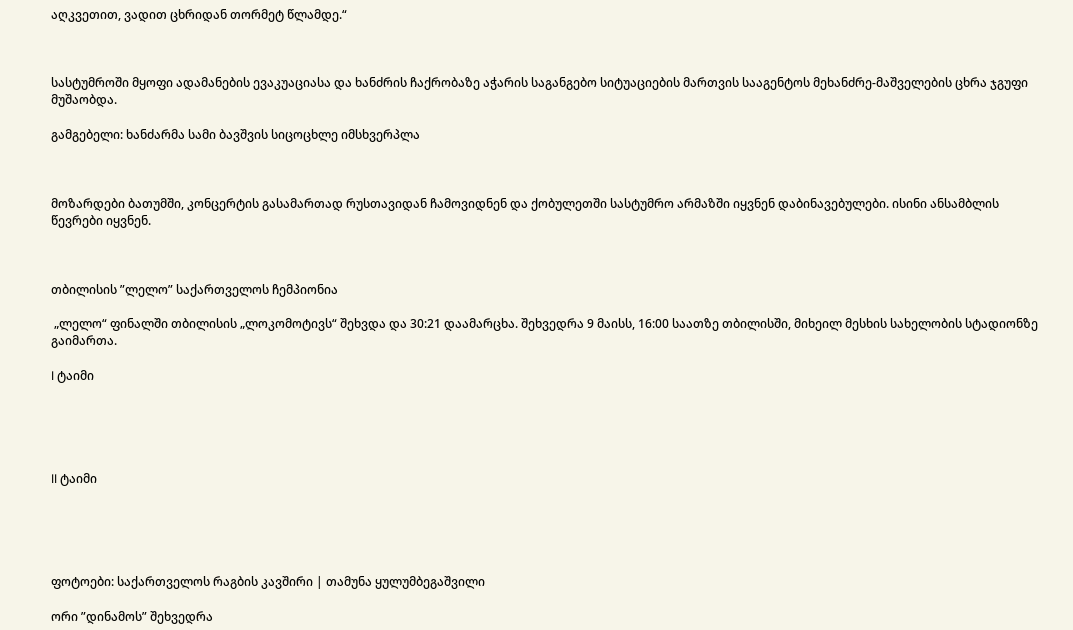აღკვეთით, ვადით ცხრიდან თორმეტ წლამდე.“



სასტუმროში მყოფი ადამანების ევაკუაციასა და ხანძრის ჩაქრობაზე აჭარის საგანგებო სიტუაციების მართვის სააგენტოს მეხანძრე-მაშველების ცხრა ჯგუფი მუშაობდა.

გამგებელი: ხანძარმა სამი ბავშვის სიცოცხლე იმსხვერპლა



მოზარდები ბათუმში, კონცერტის გასამართად რუსთავიდან ჩამოვიდნენ და ქობულეთში სასტუმრო არმაზში იყვნენ დაბინავებულები. ისინი ანსამბლის წევრები იყვნენ.



თბილისის ”ლელო” საქართველოს ჩემპიონია

 „ლელო“ ფინალში თბილისის „ლოკომოტივს“ შეხვდა და 30:21 დაამარცხა. შეხვედრა 9 მაისს, 16:00 საათზე თბილისში, მიხეილ მესხის სახელობის სტადიონზე გაიმართა.

l ტაიმი





ll ტაიმი





ფოტოები: საქართველოს რაგბის კავშირი | თამუნა ყულუმბეგაშვილი

ორი ”დინამოს” შეხვედრა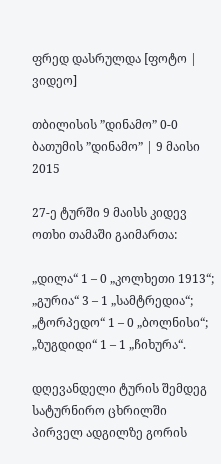ფრედ დასრულდა [ფოტო | ვიდეო]

თბილისის ”დინამო” 0-0 ბათუმის ”დინამო” | 9 მაისი 2015

27-ე ტურში 9 მაისს კიდევ ოთხი თამაში გაიმართა:

„დილა“ 1 – 0 „კოლხეთი 1913“;
„გურია“ 3 – 1 „სამტრედია“;
„ტორპედო“ 1 – 0 „ბოლნისი“;
„ზუგდიდი“ 1 – 1 „ჩიხურა“.

დღევანდელი ტურის შემდეგ სატურნირო ცხრილში პირველ ადგილზე გორის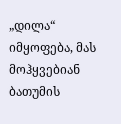„დილა“ იმყოფება, მას მოჰყვებიან ბათუმის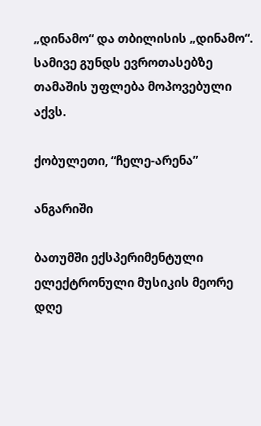„დინამო“ და თბილისის „დინამო“. სამივე გუნდს ევროთასებზე თამაშის უფლება მოპოვებული აქვს.

ქობულეთი, “ჩელე-არენა”

ანგარიში

ბათუმში ექსპერიმენტული ელექტრონული მუსიკის მეორე დღე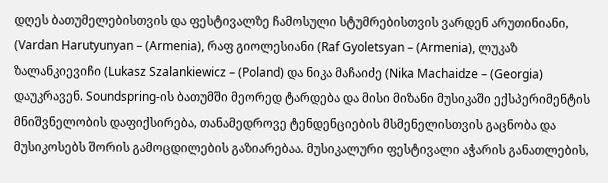დღეს ბათუმელებისთვის და ფესტივალზე ჩამოსული სტუმრებისთვის ვარდენ არუთინიანი, (Vardan Harutyunyan – (Armenia), რაფ გიოლესიანი (Raf Gyoletsyan – (Armenia), ლუკაზ ზალანკიევიჩი (Lukasz Szalankiewicz – (Poland) და ნიკა მაჩაიძე (Nika Machaidze – (Georgia) დაუკრავენ. Soundspring-ის ბათუმში მეორედ ტარდება და მისი მიზანი მუსიკაში ექსპერიმენტის მნიშვნელობის დაფიქსირება, თანამედროვე ტენდენციების მსმენელისთვის გაცნობა და მუსიკოსებს შორის გამოცდილების გაზიარებაა. მუსიკალური ფესტივალი აჭარის განათლების,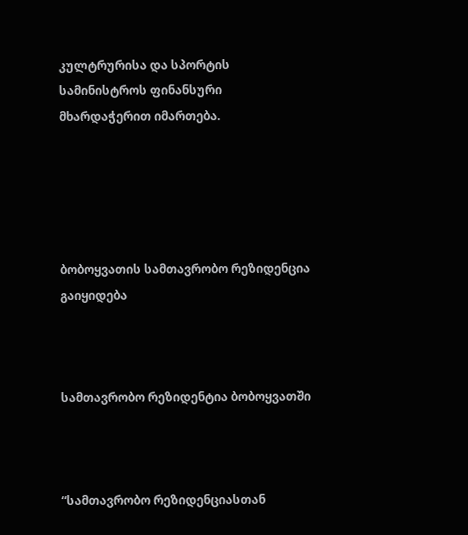კულტრურისა და სპორტის სამინისტროს ფინანსური მხარდაჭერით იმართება.





ბობოყვათის სამთავრობო რეზიდენცია გაიყიდება



სამთავრობო რეზიდენტია ბობოყვათში



“სამთავრობო რეზიდენციასთან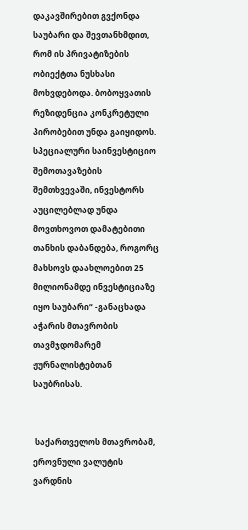დაკავშირებით გვქონდა საუბარი და შევთანხმდით, რომ ის პრივატიზების ობიექტთა ნუსხასი მოხვდებოდა. ბობოყვათის რეზიდენცია კონკრეტული პირობებით უნდა გაიყიდოს. სპეციალური საინვესტიციო შემოთავაზების შემთხვევაში, ინვესტორს აუცილებლად უნდა მოვთხოვოთ დამატებითი თანხის დაბანდება, როგორც მახსოვს დაახლოებით 25 მილიონამდე ინვესტიციაზე იყო საუბარი“ -განაცხადა აჭარის მთავრობის თავმჯდომარემ ჟურნალისტებთან საუბრისას.


 საქართველოს მთავრობამ, ეროვნული ვალუტის ვარდნის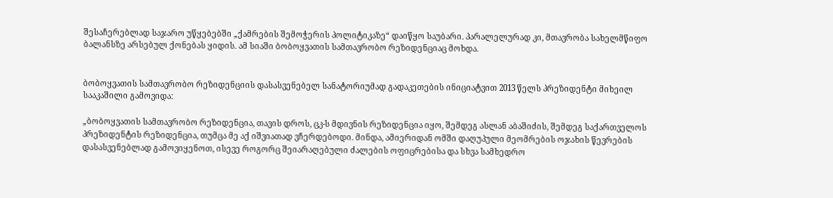შესაჩერებლად საჯარო უწყებებში „ქამრების შემოჭერის პოლიტიკაზე“ დაიწყო საუბარი. პარალელურად კი, მთავრობა სახელმწიფო ბალანსზე არსებულ ქონებას ყიდის. ამ სიაში ბობოყვათის სამთავრობო რეზიდენციაც მოხდა.


ბობოყვათის სამთავრობო რეზიდენციის დასასვენებელ სანატორიუმად გადაკეთების ინიციატვით 2013 წელს პრეზიდენტი მიხეილ სააკაშილი გამოვიდა:

„ბობოყვათის სამთავრობო რეზიდენცია, თავის დროს, ცკ-ს მდივნის რეზიდენცია იყო, შემდეგ ასლან აბაშიძის, შემდეგ საქართველოს პრეზიდენტის რეზიდენცია, თუმცა მე აქ იშვიათად ვჩერდებოდი. მინდა, ამიერიდან ომში დაღუპული მეომრების ოჯახის წევრების დასასვენებლად გამოვიყენოთ, ისევე როგორც შეიარაღებული ძალების ოფიცრებისა და სხვა სამხედრო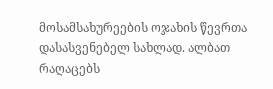მოსამსახურეების ოჯახის წევრთა დასასვენებელ სახლად. ალბათ რაღაცებს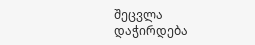შეცვლა დაჭირდება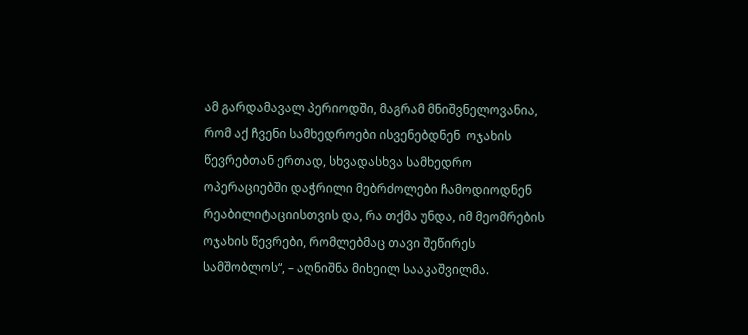ამ გარდამავალ პერიოდში, მაგრამ მნიშვნელოვანია, რომ აქ ჩვენი სამხედროები ისვენებდნენ  ოჯახის წევრებთან ერთად, სხვადასხვა სამხედრო ოპერაციებში დაჭრილი მებრძოლები ჩამოდიოდნენ რეაბილიტაციისთვის და, რა თქმა უნდა, იმ მეომრების ოჯახის წევრები, რომლებმაც თავი შეწირეს სამშობლოს“, – აღნიშნა მიხეილ სააკაშვილმა.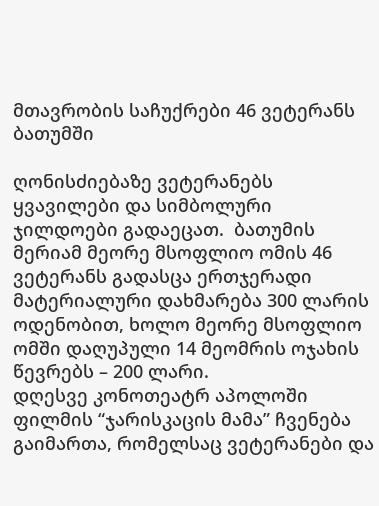მთავრობის საჩუქრები 46 ვეტერანს ბათუმში

ღონისძიებაზე ვეტერანებს ყვავილები და სიმბოლური ჯილდოები გადაეცათ.  ბათუმის მერიამ მეორე მსოფლიო ომის 46 ვეტერანს გადასცა ერთჯერადი მატერიალური დახმარება 300 ლარის ოდენობით, ხოლო მეორე მსოფლიო ომში დაღუპული 14 მეომრის ოჯახის წევრებს – 200 ლარი.
დღესვე კონოთეატრ აპოლოში ფილმის “ჯარისკაცის მამა” ჩვენება გაიმართა, რომელსაც ვეტერანები და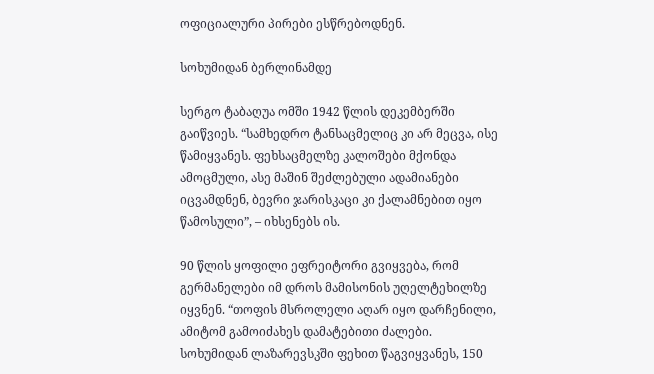ოფიციალური პირები ესწრებოდნენ.

სოხუმიდან ბერლინამდე

სერგო ტაბაღუა ომში 1942 წლის დეკემბერში გაიწვიეს. “სამხედრო ტანსაცმელიც კი არ მეცვა, ისე წამიყვანეს. ფეხსაცმელზე კალოშები მქონდა ამოცმული, ასე მაშინ შეძლებული ადამიანები იცვამდნენ, ბევრი ჯარისკაცი კი ქალამნებით იყო წამოსული”, – იხსენებს ის.

90 წლის ყოფილი ეფრეიტორი გვიყვება, რომ გერმანელები იმ დროს მამისონის უღელტეხილზე იყვნენ. “თოფის მსროლელი აღარ იყო დარჩენილი, ამიტომ გამოიძახეს დამატებითი ძალები. სოხუმიდან ლაზარევსკში ფეხით წაგვიყვანეს, 150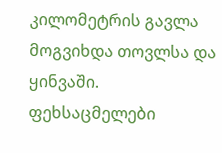კილომეტრის გავლა მოგვიხდა თოვლსა და ყინვაში. ფეხსაცმელები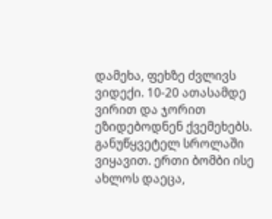დამეხა, ფეხზე ძვლივს ვიდექი. 10-20 ათასამდე ვირით და ჯორით ეზიდებოდნენ ქვემეხებს. განუწყვეტელ სროლაში ვიყავით. ერთი ბომბი ისე ახლოს დაეცა,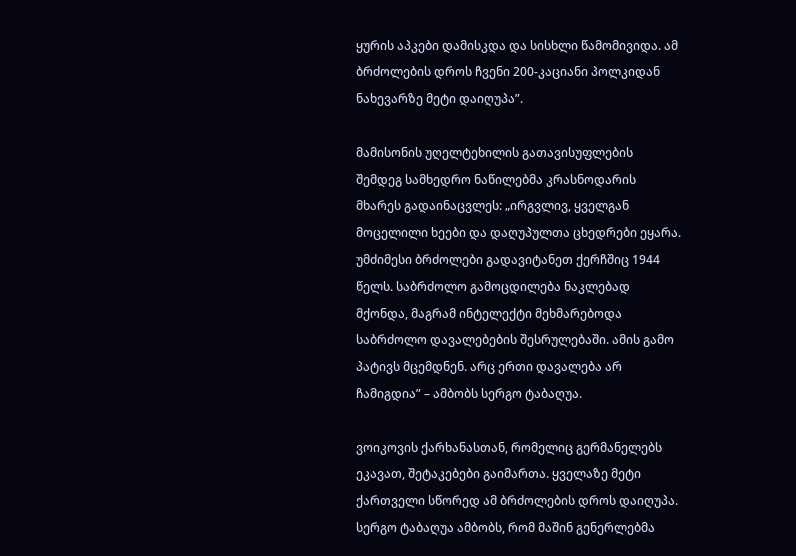ყურის აპკები დამისკდა და სისხლი წამომივიდა. ამ ბრძოლების დროს ჩვენი 200-კაციანი პოლკიდან ნახევარზე მეტი დაიღუპა”.

მამისონის უღელტეხილის გათავისუფლების შემდეგ სამხედრო ნაწილებმა კრასნოდარის მხარეს გადაინაცვლეს: „ირგვლივ, ყველგან მოცელილი ხეები და დაღუპულთა ცხედრები ეყარა. უმძიმესი ბრძოლები გადავიტანეთ ქერჩშიც 1944 წელს. საბრძოლო გამოცდილება ნაკლებად მქონდა, მაგრამ ინტელექტი მეხმარებოდა საბრძოლო დავალებების შესრულებაში. ამის გამო პატივს მცემდნენ. არც ერთი დავალება არ ჩამიგდია” – ამბობს სერგო ტაბაღუა.

ვოიკოვის ქარხანასთან, რომელიც გერმანელებს ეკავათ, შეტაკებები გაიმართა. ყველაზე მეტი ქართველი სწორედ ამ ბრძოლების დროს დაიღუპა. სერგო ტაბაღუა ამბობს, რომ მაშინ გენერლებმა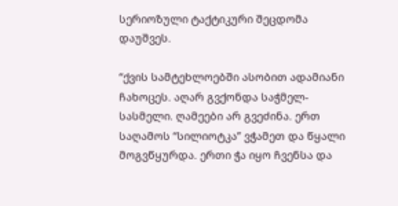სერიოზული ტაქტიკური შეცდომა დაუშვეს.

“ქვის სამტეხლოებში ასობით ადამიანი ჩახოცეს. აღარ გვქონდა საჭმელ-სასმელი. ღამეები არ გვეძინა. ერთ საღამოს “სილიოტკა” ვჭამეთ და წყალი მოგვწყურდა. ერთი ჭა იყო ჩვენსა და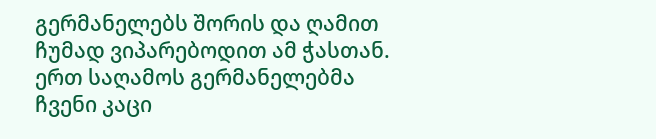გერმანელებს შორის და ღამით ჩუმად ვიპარებოდით ამ ჭასთან. ერთ საღამოს გერმანელებმა ჩვენი კაცი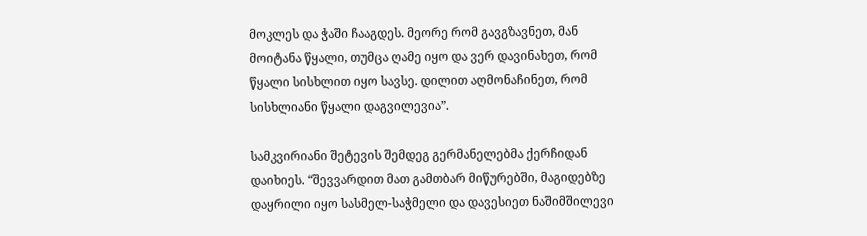მოკლეს და ჭაში ჩააგდეს. მეორე რომ გავგზავნეთ, მან მოიტანა წყალი, თუმცა ღამე იყო და ვერ დავინახეთ, რომ წყალი სისხლით იყო სავსე. დილით აღმონაჩინეთ, რომ სისხლიანი წყალი დაგვილევია”.

სამკვირიანი შეტევის შემდეგ გერმანელებმა ქერჩიდან დაიხიეს. “შევვარდით მათ გამთბარ მიწურებში, მაგიდებზე დაყრილი იყო სასმელ-საჭმელი და დავესიეთ ნაშიმშილევი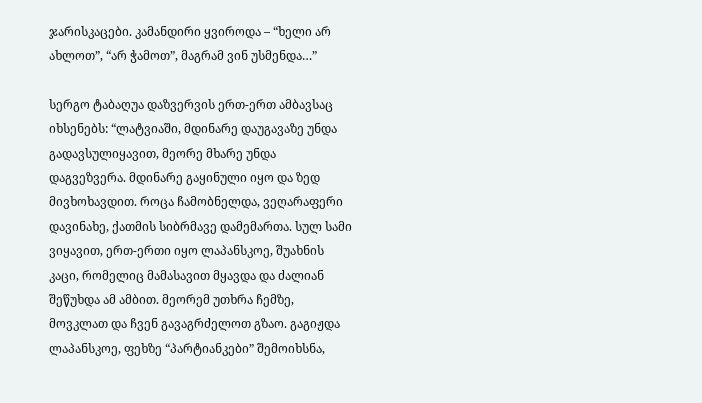ჯარისკაცები. კამანდირი ყვიროდა – “ხელი არ ახლოთ”, “არ ჭამოთ”, მაგრამ ვინ უსმენდა…”

სერგო ტაბაღუა დაზვერვის ერთ-ერთ ამბავსაც იხსენებს: “ლატვიაში, მდინარე დაუგავაზე უნდა გადავსულიყავით, მეორე მხარე უნდა დაგვეზვერა. მდინარე გაყინული იყო და ზედ მივხოხავდით. როცა ჩამობნელდა, ვეღარაფერი დავინახე, ქათმის სიბრმავე დამემართა. სულ სამი ვიყავით, ერთ-ერთი იყო ლაპანსკოე, შუახნის კაცი, რომელიც მამასავით მყავდა და ძალიან შეწუხდა ამ ამბით. მეორემ უთხრა ჩემზე, მოვკლათ და ჩვენ გავაგრძელოთ გზაო. გაგიჟდა ლაპანსკოე, ფეხზე “პარტიანკები” შემოიხსნა,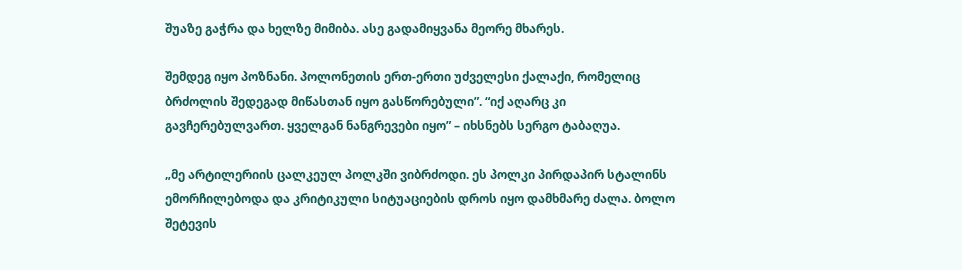შუაზე გაჭრა და ხელზე მიმიბა. ასე გადამიყვანა მეორე მხარეს.

შემდეგ იყო პოზნანი. პოლონეთის ერთ-ერთი უძველესი ქალაქი, რომელიც ბრძოლის შედეგად მიწასთან იყო გასწორებული”. “იქ აღარც კი გავჩერებულვართ. ყველგან ნანგრევები იყო” – იხსნებს სერგო ტაბაღუა.

„მე არტილერიის ცალკეულ პოლკში ვიბრძოდი. ეს პოლკი პირდაპირ სტალინს ემორჩილებოდა და კრიტიკული სიტუაციების დროს იყო დამხმარე ძალა. ბოლო შეტევის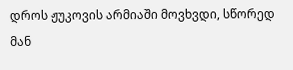დროს ჟუკოვის არმიაში მოვხვდი, სწორედ მან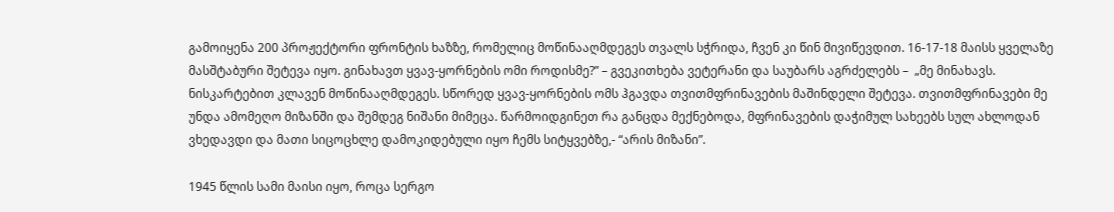გამოიყენა 200 პროჟექტორი ფრონტის ხაზზე, რომელიც მოწინააღმდეგეს თვალს სჭრიდა, ჩვენ კი წინ მივიწევდით. 16-17-18 მაისს ყველაზე მასშტაბური შეტევა იყო. გინახავთ ყვავ-ყორნების ომი როდისმე?” – გვეკითხება ვეტერანი და საუბარს აგრძელებს –  „მე მინახავს. ნისკარტებით კლავენ მოწინააღმდეგეს. სწორედ ყვავ-ყორნების ომს ჰგავდა თვითმფრინავების მაშინდელი შეტევა. თვითმფრინავები მე უნდა ამომეღო მიზანში და შემდეგ ნიშანი მიმეცა. წარმოიდგინეთ რა განცდა მექნებოდა, მფრინავების დაჭიმულ სახეებს სულ ახლოდან ვხედავდი და მათი სიცოცხლე დამოკიდებული იყო ჩემს სიტყვებზე,- “არის მიზანი”.

1945 წლის სამი მაისი იყო, როცა სერგო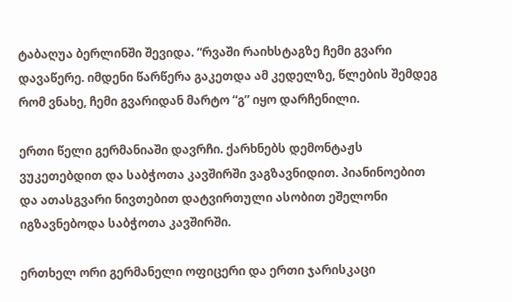ტაბაღუა ბერლინში შევიდა. “რვაში რაიხსტაგზე ჩემი გვარი დავაწერე. იმდენი წარწერა გაკეთდა ამ კედელზე, წლების შემდეგ რომ ვნახე, ჩემი გვარიდან მარტო “გ” იყო დარჩენილი.

ერთი წელი გერმანიაში დავრჩი. ქარხნებს დემონტაჟს ვუკეთებდით და საბჭოთა კავშირში ვაგზავნიდით. პიანინოებით და ათასგვარი ნივთებით დატვირთული ასობით ეშელონი იგზავნებოდა საბჭოთა კავშირში.

ერთხელ ორი გერმანელი ოფიცერი და ერთი ჯარისკაცი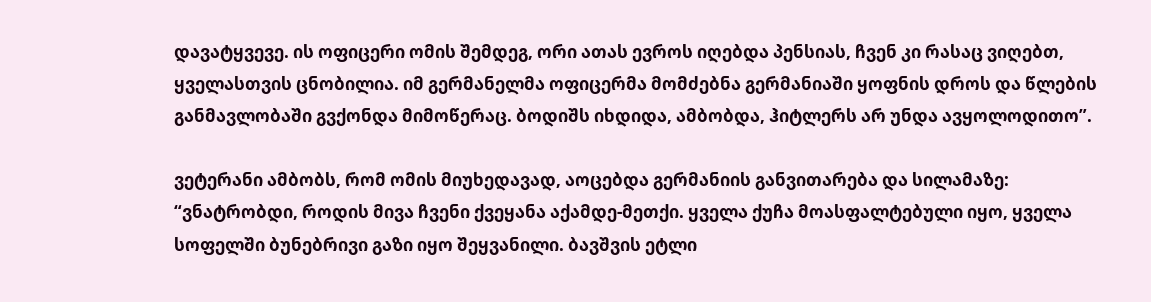დავატყვევე. ის ოფიცერი ომის შემდეგ, ორი ათას ევროს იღებდა პენსიას, ჩვენ კი რასაც ვიღებთ, ყველასთვის ცნობილია. იმ გერმანელმა ოფიცერმა მომძებნა გერმანიაში ყოფნის დროს და წლების განმავლობაში გვქონდა მიმოწერაც. ბოდიშს იხდიდა, ამბობდა, ჰიტლერს არ უნდა ავყოლოდითო”.

ვეტერანი ამბობს, რომ ომის მიუხედავად, აოცებდა გერმანიის განვითარება და სილამაზე: “ვნატრობდი, როდის მივა ჩვენი ქვეყანა აქამდე-მეთქი. ყველა ქუჩა მოასფალტებული იყო, ყველა სოფელში ბუნებრივი გაზი იყო შეყვანილი. ბავშვის ეტლი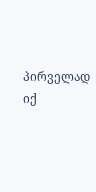პირველად იქ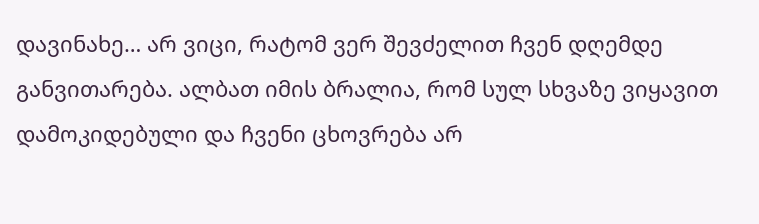დავინახე… არ ვიცი, რატომ ვერ შევძელით ჩვენ დღემდე განვითარება. ალბათ იმის ბრალია, რომ სულ სხვაზე ვიყავით დამოკიდებული და ჩვენი ცხოვრება არ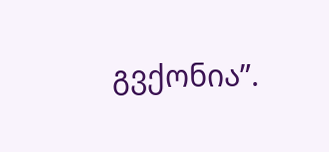გვქონია”.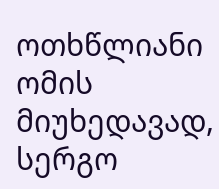ოთხწლიანი ომის მიუხედავად, სერგო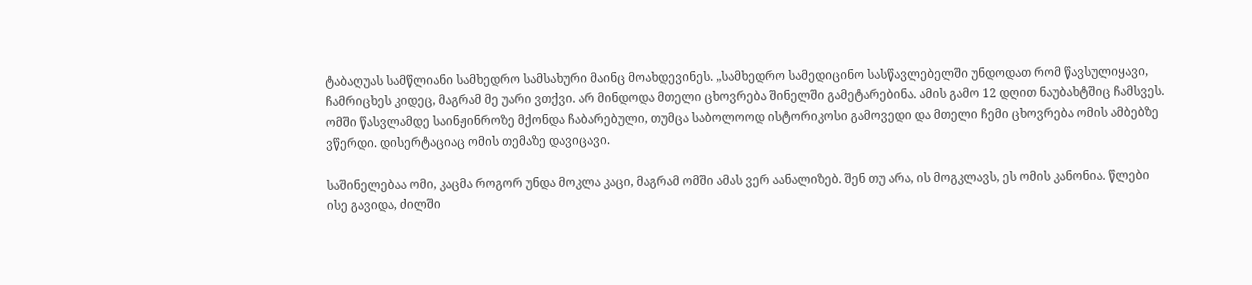ტაბაღუას სამწლიანი სამხედრო სამსახური მაინც მოახდევინეს. „სამხედრო სამედიცინო სასწავლებელში უნდოდათ რომ წავსულიყავი, ჩამრიცხეს კიდეც, მაგრამ მე უარი ვთქვი. არ მინდოდა მთელი ცხოვრება შინელში გამეტარებინა. ამის გამო 12 დღით ნაუბახტშიც ჩამსვეს. ომში წასვლამდე საინჟინროზე მქონდა ჩაბარებული, თუმცა საბოლოოდ ისტორიკოსი გამოვედი და მთელი ჩემი ცხოვრება ომის ამბებზე ვწერდი. დისერტაციაც ომის თემაზე დავიცავი.

საშინელებაა ომი, კაცმა როგორ უნდა მოკლა კაცი, მაგრამ ომში ამას ვერ აანალიზებ. შენ თუ არა, ის მოგკლავს, ეს ომის კანონია. წლები ისე გავიდა, ძილში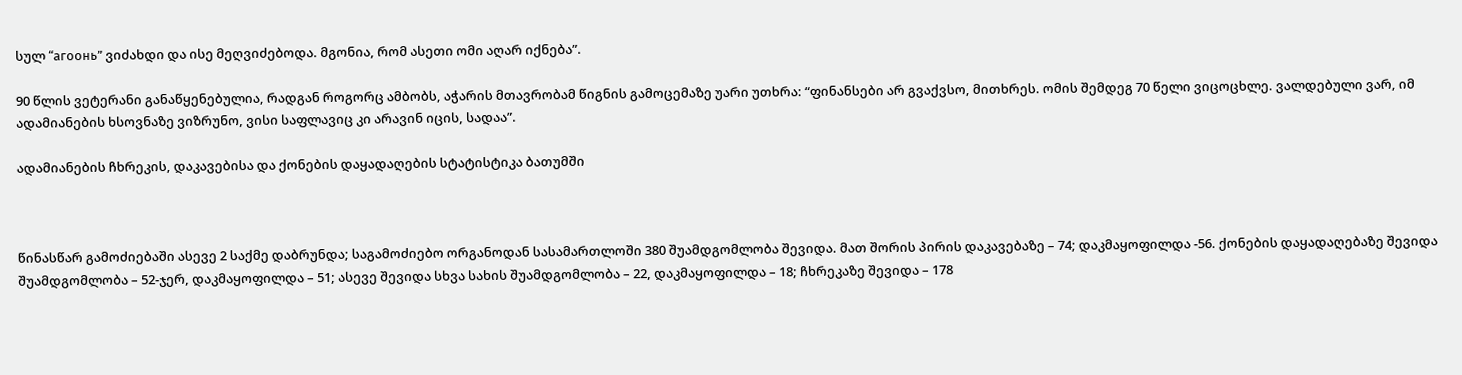სულ “агоонь” ვიძახდი და ისე მეღვიძებოდა. მგონია, რომ ასეთი ომი აღარ იქნება”.

90 წლის ვეტერანი განაწყენებულია, რადგან როგორც ამბობს, აჭარის მთავრობამ წიგნის გამოცემაზე უარი უთხრა: “ფინანსები არ გვაქვსო, მითხრეს. ომის შემდეგ 70 წელი ვიცოცხლე. ვალდებული ვარ, იმ ადამიანების ხსოვნაზე ვიზრუნო, ვისი საფლავიც კი არავინ იცის, სადაა”.

ადამიანების ჩხრეკის, დაკავებისა და ქონების დაყადაღების სტატისტიკა ბათუმში



წინასწარ გამოძიებაში ასევე 2 საქმე დაბრუნდა; საგამოძიებო ორგანოდან სასამართლოში 380 შუამდგომლობა შევიდა. მათ შორის პირის დაკავებაზე – 74; დაკმაყოფილდა -56. ქონების დაყადაღებაზე შევიდა შუამდგომლობა – 52-ჯერ, დაკმაყოფილდა – 51; ასევე შევიდა სხვა სახის შუამდგომლობა – 22, დაკმაყოფილდა – 18; ჩხრეკაზე შევიდა – 178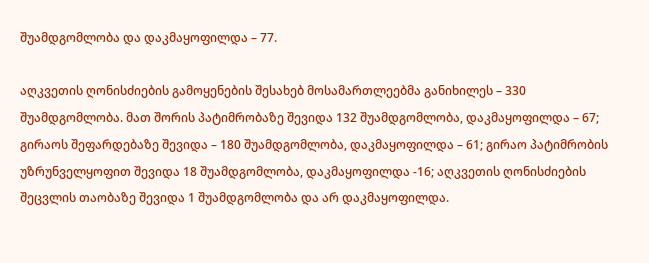შუამდგომლობა და დაკმაყოფილდა – 77.

აღკვეთის ღონისძიების გამოყენების შესახებ მოსამართლეებმა განიხილეს – 330 შუამდგომლობა. მათ შორის პატიმრობაზე შევიდა 132 შუამდგომლობა, დაკმაყოფილდა – 67; გირაოს შეფარდებაზე შევიდა – 180 შუამდგომლობა, დაკმაყოფილდა – 61; გირაო პატიმრობის უზრუნველყოფით შევიდა 18 შუამდგომლობა, დაკმაყოფილდა -16; აღკვეთის ღონისძიების შეცვლის თაობაზე შევიდა 1 შუამდგომლობა და არ დაკმაყოფილდა.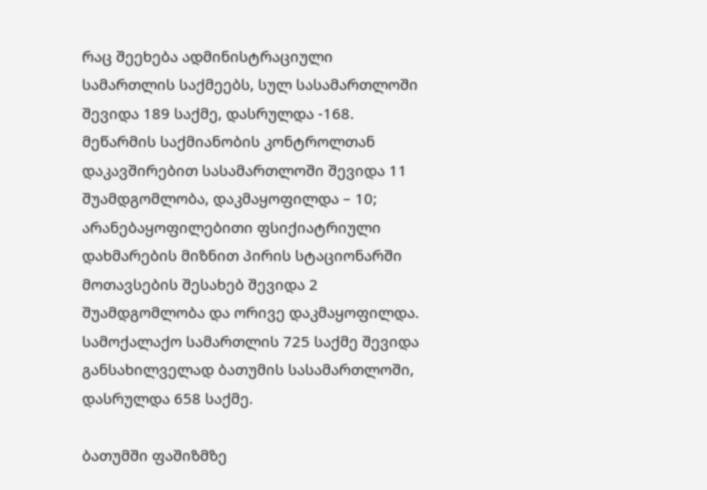რაც შეეხება ადმინისტრაციული სამართლის საქმეებს, სულ სასამართლოში შევიდა 189 საქმე, დასრულდა -168. მეწარმის საქმიანობის კონტროლთან დაკავშირებით სასამართლოში შევიდა 11 შუამდგომლობა, დაკმაყოფილდა – 10; არანებაყოფილებითი ფსიქიატრიული დახმარების მიზნით პირის სტაციონარში მოთავსების შესახებ შევიდა 2 შუამდგომლობა და ორივე დაკმაყოფილდა.
სამოქალაქო სამართლის 725 საქმე შევიდა განსახილველად ბათუმის სასამართლოში, დასრულდა 658 საქმე.

ბათუმში ფაშიზმზე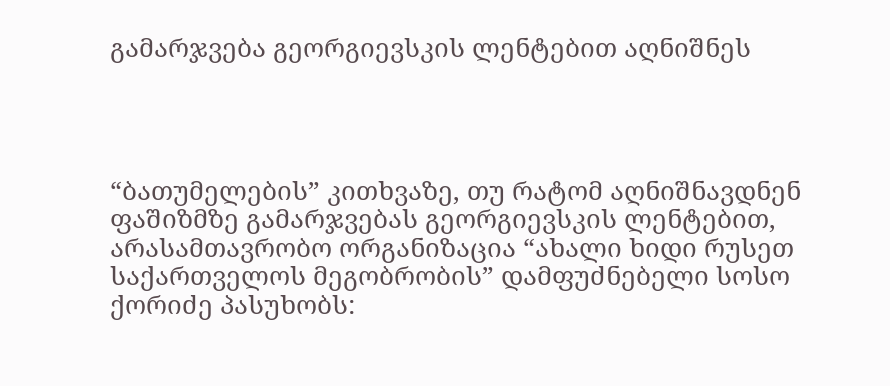გამარჯვება გეორგიევსკის ლენტებით აღნიშნეს




“ბათუმელების” კითხვაზე, თუ რატომ აღნიშნავდნენ ფაშიზმზე გამარჯვებას გეორგიევსკის ლენტებით, არასამთავრობო ორგანიზაცია “ახალი ხიდი რუსეთ საქართველოს მეგობრობის” დამფუძნებელი სოსო ქორიძე პასუხობს: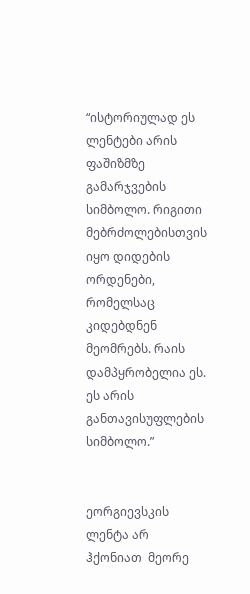“ისტორიულად ეს ლენტები არის ფაშიზმზე გამარჯვების სიმბოლო. რიგითი მებრძოლებისთვის იყო დიდების ორდენები, რომელსაც კიდებდნენ მეომრებს. რაის დამპყრობელია ეს. ეს არის განთავისუფლების სიმბოლო.”


ეორგიევსკის ლენტა არ ჰქონიათ  მეორე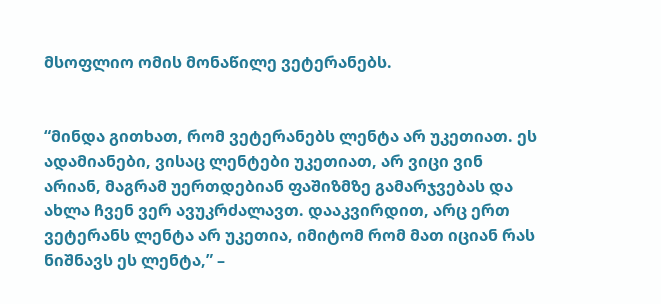მსოფლიო ომის მონაწილე ვეტერანებს.


“მინდა გითხათ, რომ ვეტერანებს ლენტა არ უკეთიათ. ეს ადამიანები, ვისაც ლენტები უკეთიათ, არ ვიცი ვინ არიან, მაგრამ უერთდებიან ფაშიზმზე გამარჯვებას და ახლა ჩვენ ვერ ავუკრძალავთ. დააკვირდით, არც ერთ ვეტერანს ლენტა არ უკეთია, იმიტომ რომ მათ იციან რას ნიშნავს ეს ლენტა,” –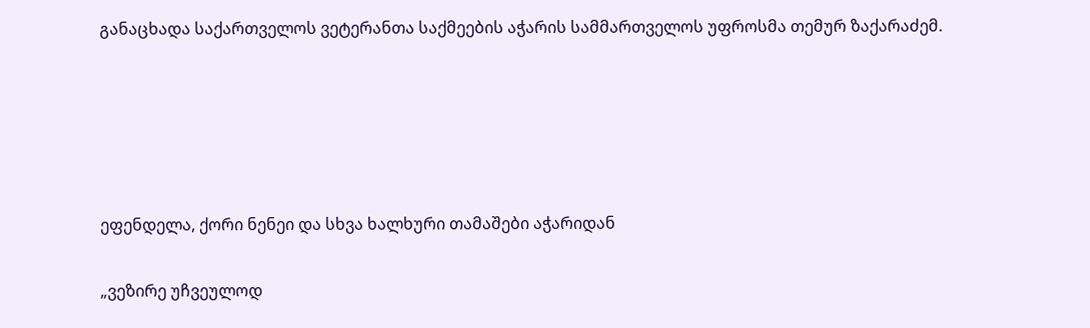განაცხადა საქართველოს ვეტერანთა საქმეების აჭარის სამმართველოს უფროსმა თემურ ზაქარაძემ.





ეფენდელა, ქორი ნენეი და სხვა ხალხური თამაშები აჭარიდან

„ვეზირე უჩვეულოდ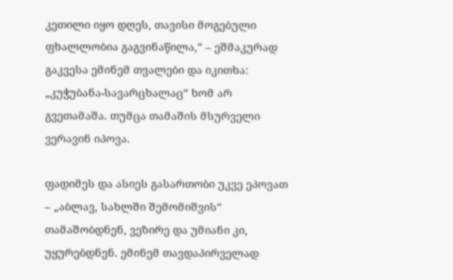კეთილი იყო დღეს, თავისი მოგებული ფხალლობია გაგვინაწილა,“ – ეშმაკურად გაკვესა ემინემ თვალები და იკითხა: „კუჭუბანა-სავარცხალაც“ ხომ არ გვეთამაშა. თუმცა თამაშის მსურველი ვერავინ იპოვა.

ფადიმეს და ასიეს გასართობი უკვე ეპოვათ – „აბლავ, სახლში შემომიშვის“ თამაშობდნენ, ვეზირე და უმიანი კი, უყურებდნენ. ემინემ თავდაპირველად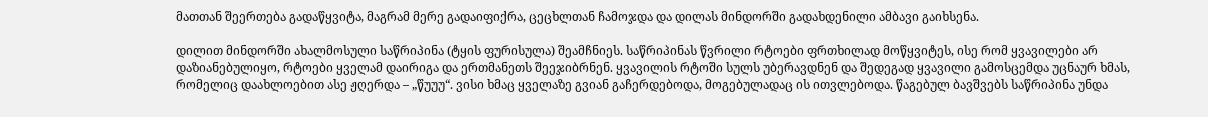მათთან შეერთება გადაწყვიტა, მაგრამ მერე გადაიფიქრა, ცეცხლთან ჩამოჯდა და დილას მინდორში გადახდენილი ამბავი გაიხსენა.

დილით მინდორში ახალმოსული საწრიპინა (ტყის ფურისულა) შეამჩნიეს. საწრიპინას წვრილი რტოები ფრთხილად მოწყვიტეს, ისე რომ ყვავილები არ დაზიანებულიყო, რტოები ყველამ დაირიგა და ერთმანეთს შეეჯიბრნენ. ყვავილის რტოში სულს უბერავდნენ და შედეგად ყვავილი გამოსცემდა უცნაურ ხმას, რომელიც დაახლოებით ასე ჟღერდა – „წუუუ“. ვისი ხმაც ყველაზე გვიან გაჩერდებოდა, მოგებულადაც ის ითვლებოდა. წაგებულ ბავშვებს საწრიპინა უნდა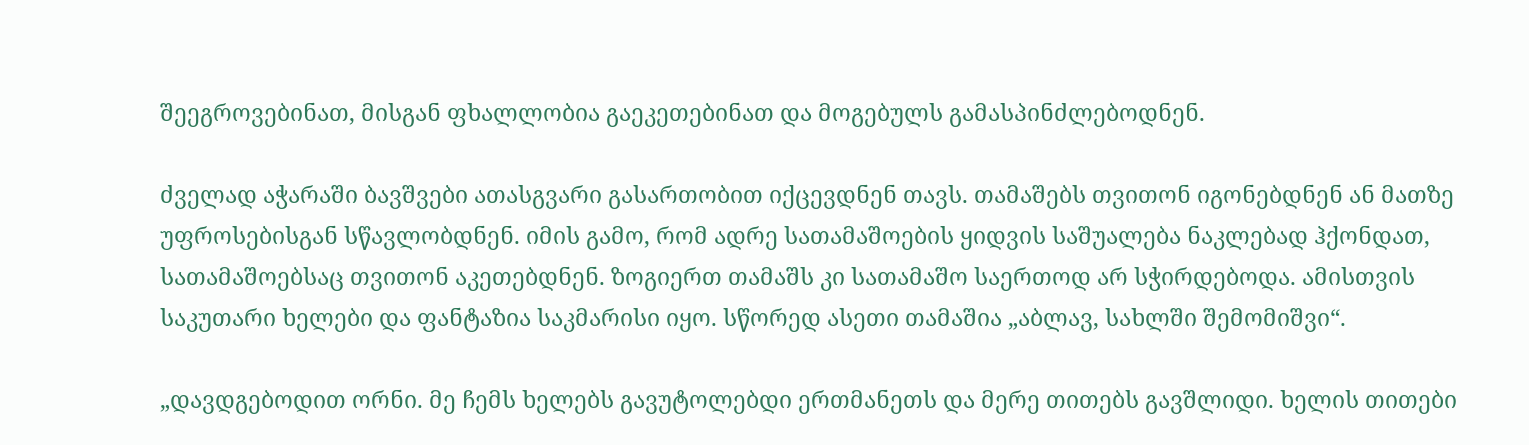შეეგროვებინათ, მისგან ფხალლობია გაეკეთებინათ და მოგებულს გამასპინძლებოდნენ.

ძველად აჭარაში ბავშვები ათასგვარი გასართობით იქცევდნენ თავს. თამაშებს თვითონ იგონებდნენ ან მათზე უფროსებისგან სწავლობდნენ. იმის გამო, რომ ადრე სათამაშოების ყიდვის საშუალება ნაკლებად ჰქონდათ, სათამაშოებსაც თვითონ აკეთებდნენ. ზოგიერთ თამაშს კი სათამაშო საერთოდ არ სჭირდებოდა. ამისთვის საკუთარი ხელები და ფანტაზია საკმარისი იყო. სწორედ ასეთი თამაშია „აბლავ, სახლში შემომიშვი“.

„დავდგებოდით ორნი. მე ჩემს ხელებს გავუტოლებდი ერთმანეთს და მერე თითებს გავშლიდი. ხელის თითები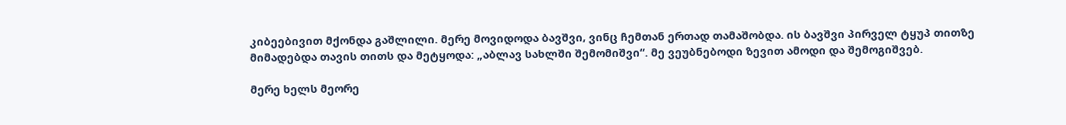კიბეებივით მქონდა გაშლილი. მერე მოვიდოდა ბავშვი, ვინც ჩემთან ერთად თამაშობდა. ის ბავშვი პირველ ტყუპ თითზე მიმადებდა თავის თითს და მეტყოდა: „აბლავ სახლში შემომიშვი“. მე ვეუბნებოდი ზევით ამოდი და შემოგიშვებ.

მერე ხელს მეორე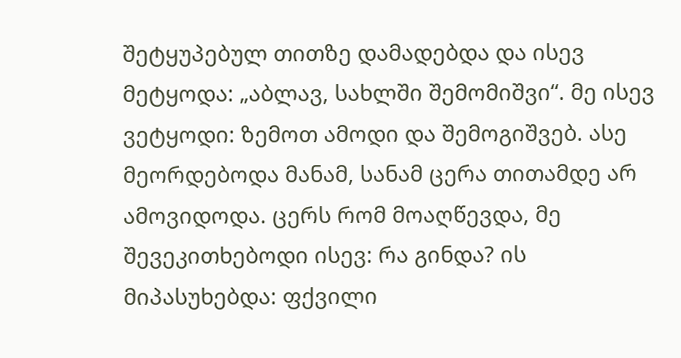შეტყუპებულ თითზე დამადებდა და ისევ მეტყოდა: „აბლავ, სახლში შემომიშვი“. მე ისევ ვეტყოდი: ზემოთ ამოდი და შემოგიშვებ. ასე მეორდებოდა მანამ, სანამ ცერა თითამდე არ ამოვიდოდა. ცერს რომ მოაღწევდა, მე შევეკითხებოდი ისევ: რა გინდა? ის მიპასუხებდა: ფქვილი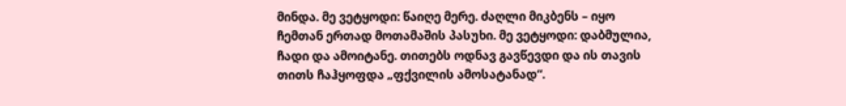მინდა. მე ვეტყოდი: წაიღე მერე. ძაღლი მიკბენს – იყო ჩემთან ერთად მოთამაშის პასუხი. მე ვეტყოდი: დაბმულია, ჩადი და ამოიტანე. თითებს ოდნავ გავწევდი და ის თავის თითს ჩაჰყოფდა „ფქვილის ამოსატანად“.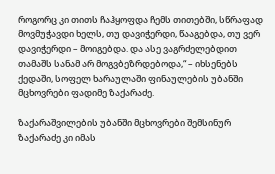როგორც კი თითს ჩაჰყოფდა ჩემს თითებში, სწრაფად მოვმუჭავდი ხელს, თუ დავიჭერდი, წააგებდა, თუ ვერ დავიჭერდი – მოიგებდა. და ასე ვაგრძელებდით თამაშს სანამ არ მოგვბეზრდებოდა,“ – იხსენებს ქედაში, სოფელ ხარაულაში ფინაულების უბანში მცხოვრები ფადიმე ზაქარაძე.

ზაქარაშვილების უბანში მცხოვრები შემსინურ ზაქარაძე კი იმას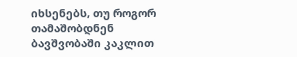იხსენებს, თუ როგორ თამაშობდნენ ბავშვობაში კაკლით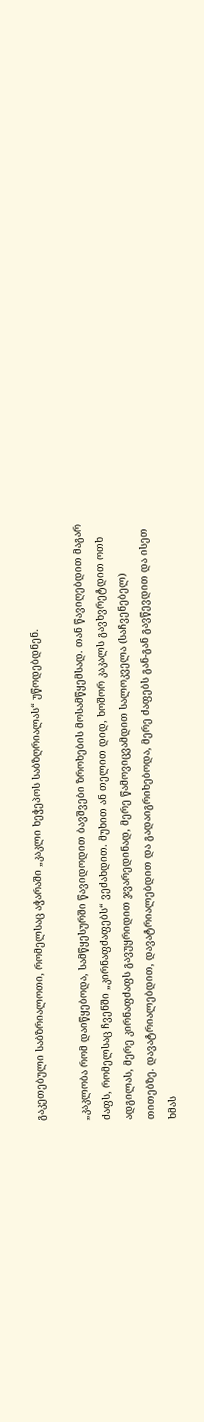გაკეთებული საბზრიალოთი, რომელსაც აჭარაში „კაკლი ხეჭეპოს საბზღრიალას“ უწოდებდნენ.

„კაკლობა რომ დაიწყებოდა, სამწყესურში წავიდოდით ბავშვები ზროხების მოსამწყემსად. თან წავიღებდით მაგარ ძაფს, რომელსაც ჩვენში „კირნაფძაფებს“ ვეძახდით. მუხით ან თელით დიდ, ხოშორ კაკალს გავხვრეტდით ოთხ ადგილას, მერე კირნაფძაფს გავუყრიდით ჯვარედინად, მერე წამოვიცვამდით სალოკველა (საჩვენებელ) თითებზე. დავატრიალებდით, დავატრიალებდით და გადაიგრიხებოდა, მერე ძაფებს გან-გან გავწევდით და ისეთ ხმას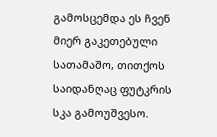გამოსცემდა ეს ჩვენ მიერ გაკეთებული სათამაშო, თითქოს საიდანღაც ფუტკრის სკა გამოუშვესო.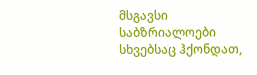მსგავსი საბზრიალოები სხვებსაც ჰქონდათ,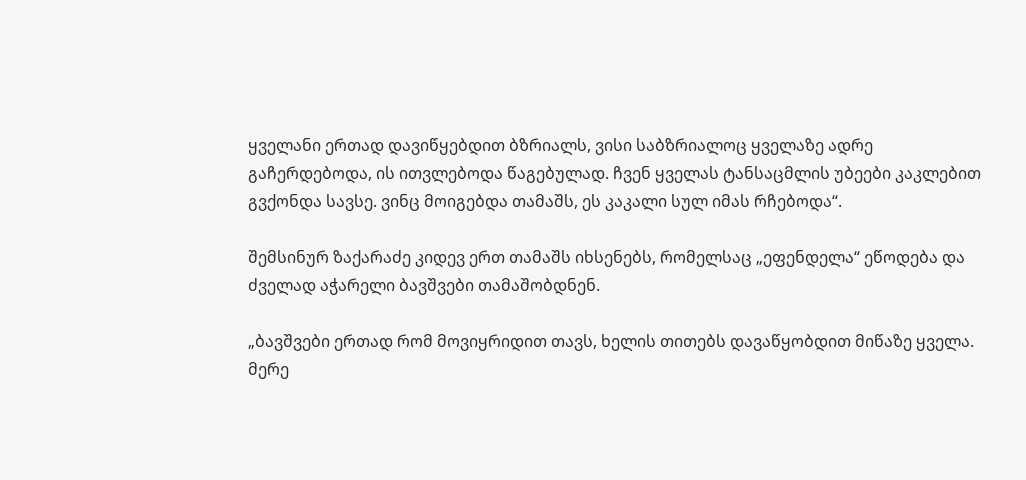ყველანი ერთად დავიწყებდით ბზრიალს, ვისი საბზრიალოც ყველაზე ადრე გაჩერდებოდა, ის ითვლებოდა წაგებულად. ჩვენ ყველას ტანსაცმლის უბეები კაკლებით გვქონდა სავსე. ვინც მოიგებდა თამაშს, ეს კაკალი სულ იმას რჩებოდა“.

შემსინურ ზაქარაძე კიდევ ერთ თამაშს იხსენებს, რომელსაც „ეფენდელა“ ეწოდება და ძველად აჭარელი ბავშვები თამაშობდნენ.

„ბავშვები ერთად რომ მოვიყრიდით თავს, ხელის თითებს დავაწყობდით მიწაზე ყველა. მერე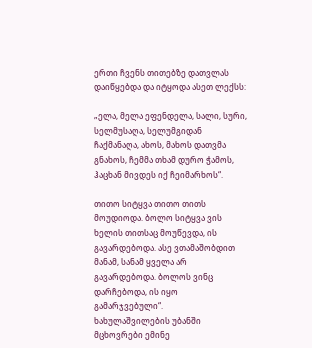ერთი ჩვენს თითებზე დათვლას დაიწყებდა და იტყოდა ასეთ ლექსს:

„ელა, მელა ეფენდელა, სალი, სური, სელმუსაღა, სელუმგიდან ჩაქმანაღა, ახოს, მახოს დათვმა გნახოს, ჩემმა თხამ დურო ჭამოს, ჰაცხან მივდეს იქ ჩეიმარხოს“.

თითო სიტყვა თითო თითს მოუდიოდა. ბოლო სიტყვა ვის ხელის თითსაც მოუწევდა, ის გავარდებოდა. ასე ვთამაშობდით მანამ, სანამ ყველა არ გავარდებოდა. ბოლოს ვინც დარჩებოდა, ის იყო გამარჯვებული“.
ხახულაშვილების უბანში მცხოვრები ემინე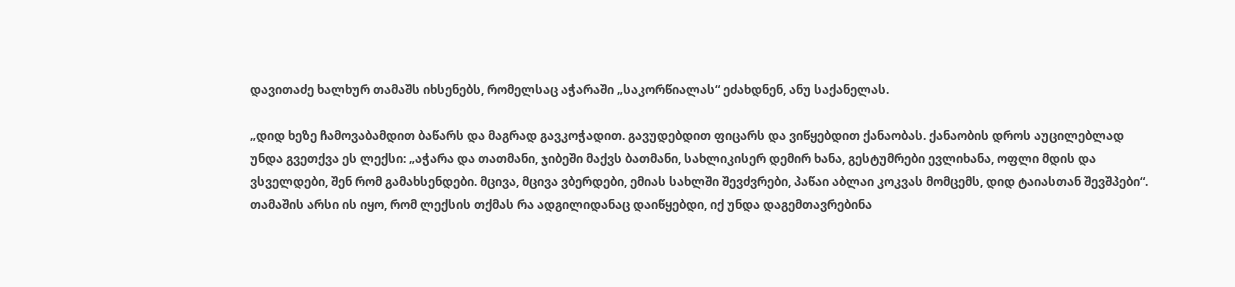დავითაძე ხალხურ თამაშს იხსენებს, რომელსაც აჭარაში „საკორწიალას“ ეძახდნენ, ანუ საქანელას.

„დიდ ხეზე ჩამოვაბამდით ბაწარს და მაგრად გავკოჭადით. გავუდებდით ფიცარს და ვიწყებდით ქანაობას. ქანაობის დროს აუცილებლად უნდა გვეთქვა ეს ლექსი: „აჭარა და თათმანი, ჯიბეში მაქვს ბათმანი, სახლიკისერ დემირ ხანა, გესტუმრები ევლიხანა, ოფლი მდის და ვსველდები, შენ რომ გამახსენდები. მცივა, მცივა ვბერდები, ემიას სახლში შევძვრები, პაწაი აბლაი კოკვას მომცემს, დიდ ტაიასთან შევშპები“. თამაშის არსი ის იყო, რომ ლექსის თქმას რა ადგილიდანაც დაიწყებდი, იქ უნდა დაგემთავრებინა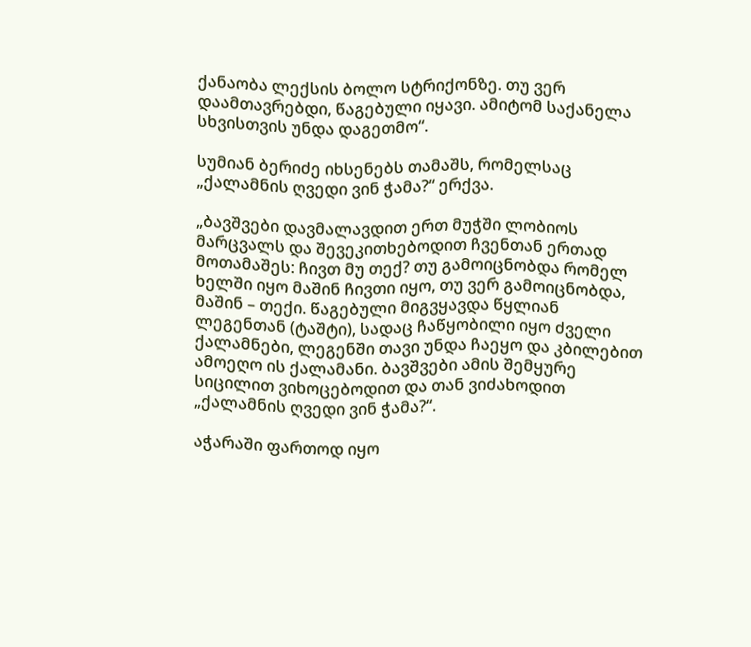ქანაობა ლექსის ბოლო სტრიქონზე. თუ ვერ დაამთავრებდი, წაგებული იყავი. ამიტომ საქანელა სხვისთვის უნდა დაგეთმო“.

სუმიან ბერიძე იხსენებს თამაშს, რომელსაც „ქალამნის ღვედი ვინ ჭამა?“ ერქვა.

„ბავშვები დავმალავდით ერთ მუჭში ლობიოს მარცვალს და შევეკითხებოდით ჩვენთან ერთად მოთამაშეს: ჩივთ მუ თექ? თუ გამოიცნობდა რომელ ხელში იყო მაშინ ჩივთი იყო, თუ ვერ გამოიცნობდა, მაშინ – თექი. წაგებული მიგვყავდა წყლიან ლეგენთან (ტაშტი), სადაც ჩაწყობილი იყო ძველი ქალამნები, ლეგენში თავი უნდა ჩაეყო და კბილებით ამოეღო ის ქალამანი. ბავშვები ამის შემყურე სიცილით ვიხოცებოდით და თან ვიძახოდით „ქალამნის ღვედი ვინ ჭამა?“.

აჭარაში ფართოდ იყო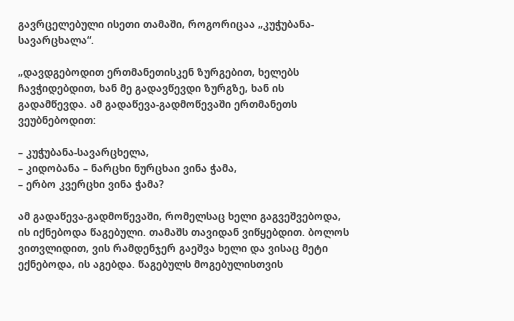გავრცელებული ისეთი თამაში, როგორიცაა „კუჭუბანა-სავარცხალა“.

„დავდგებოდით ერთმანეთისკენ ზურგებით, ხელებს ჩავჭიდებდით, ხან მე გადავწევდი ზურგზე, ხან ის გადამწევდა. ამ გადაწევა-გადმოწევაში ერთმანეთს ვეუბნებოდით:

– კუჭუბანა-სავარცხელა,
– კიდობანა – ნარცხი ნურცხაი ვინა ჭამა,
– ერბო კვერცხი ვინა ჭამა?

ამ გადაწევა-გადმოწევაში, რომელსაც ხელი გაგვეშვებოდა, ის იქნებოდა წაგებული. თამაშს თავიდან ვიწყებდით. ბოლოს ვითვლიდით, ვის რამდენჯერ გაეშვა ხელი და ვისაც მეტი ექნებოდა, ის აგებდა. წაგებულს მოგებულისთვის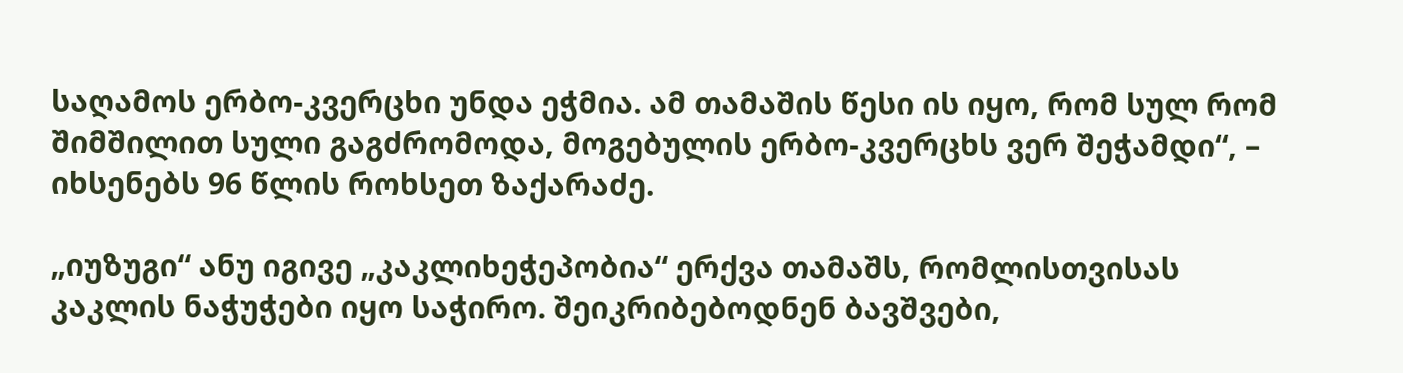საღამოს ერბო-კვერცხი უნდა ეჭმია. ამ თამაშის წესი ის იყო, რომ სულ რომ შიმშილით სული გაგძრომოდა, მოგებულის ერბო-კვერცხს ვერ შეჭამდი“, – იხსენებს 96 წლის როხსეთ ზაქარაძე.

„იუზუგი“ ანუ იგივე „კაკლიხეჭეპობია“ ერქვა თამაშს, რომლისთვისას კაკლის ნაჭუჭები იყო საჭირო. შეიკრიბებოდნენ ბავშვები,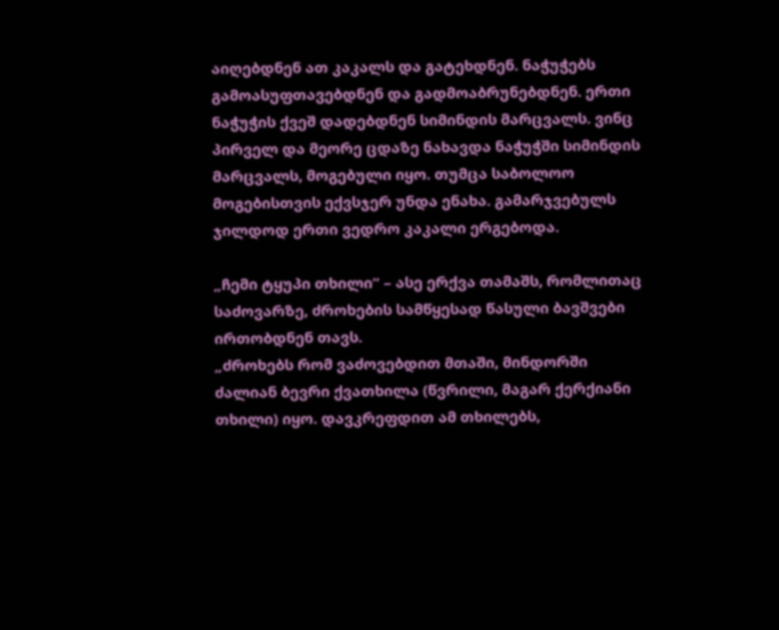აიღებდნენ ათ კაკალს და გატეხდნენ. ნაჭუჭებს გამოასუფთავებდნენ და გადმოაბრუნებდნენ. ერთი ნაჭუჭის ქვეშ დადებდნენ სიმინდის მარცვალს. ვინც პირველ და მეორე ცდაზე ნახავდა ნაჭუჭში სიმინდის მარცვალს, მოგებული იყო. თუმცა საბოლოო მოგებისთვის ექვსჯერ უნდა ენახა. გამარჯვებულს ჯილდოდ ერთი ვედრო კაკალი ერგებოდა.

„ჩემი ტყუპი თხილი“ – ასე ერქვა თამაშს, რომლითაც საძოვარზე, ძროხების სამწყესად წასული ბავშვები ირთობდნენ თავს.
„ძროხებს რომ ვაძოვებდით მთაში, მინდორში ძალიან ბევრი ქვათხილა (წვრილი, მაგარ ქერქიანი თხილი) იყო. დავკრეფდით ამ თხილებს,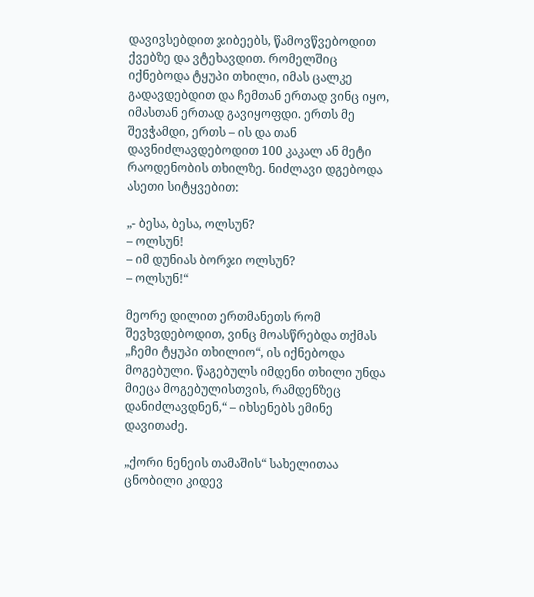დავივსებდით ჯიბეებს, წამოვწვებოდით ქვებზე და ვტეხავდით. რომელშიც იქნებოდა ტყუპი თხილი, იმას ცალკე გადავდებდით და ჩემთან ერთად ვინც იყო, იმასთან ერთად გავიყოფდი. ერთს მე შევჭამდი, ერთს – ის და თან დავნიძლავდებოდით 100 კაკალ ან მეტი რაოდენობის თხილზე. ნიძლავი დგებოდა ასეთი სიტყვებით:

„- ბესა, ბესა, ოლსუნ?
– ოლსუნ!
– იმ დუნიას ბორჯი ოლსუნ?
– ოლსუნ!“

მეორე დილით ერთმანეთს რომ შევხვდებოდით, ვინც მოასწრებდა თქმას „ჩემი ტყუპი თხილიო“, ის იქნებოდა მოგებული. წაგებულს იმდენი თხილი უნდა მიეცა მოგებულისთვის, რამდენზეც დანიძლავდნენ,“ – იხსენებს ემინე დავითაძე.

„ქორი ნენეის თამაშის“ სახელითაა ცნობილი კიდევ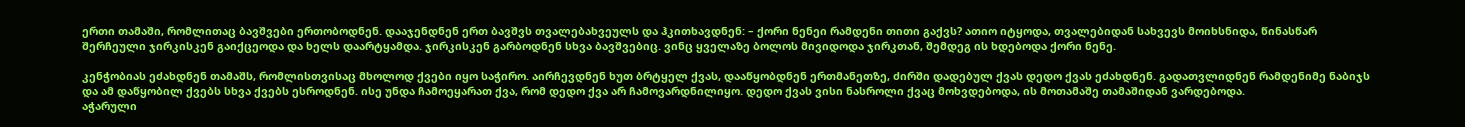ერთი თამაში, რომლითაც ბავშვები ერთობოდნენ. დააჯენდნენ ერთ ბავშვს თვალებახვეულს და ჰკითხავდნენ: – ქორი ნენეი რამდენი თითი გაქვს? ათიო იტყოდა, თვალებიდან სახვევს მოიხსნიდა, წინასწარ შერჩეული ჯირკისკენ გაიქცეოდა და ხელს დაარტყამდა. ჯირკისკენ გარბოდნენ სხვა ბავშვებიც. ვინც ყველაზე ბოლოს მივიდოდა ჯირკთან, შემდეგ ის ხდებოდა ქორი ნენე.

კენჭობიას ეძახდნენ თამაშს, რომლისთვისაც მხოლოდ ქვები იყო საჭირო. აირჩევდნენ ხუთ ბრტყელ ქვას, დააწყობდნენ ერთმანეთზე, ძირში დადებულ ქვას დედო ქვას ეძახდნენ. გადათვლიდნენ რამდენიმე ნაბიჯს და ამ დაწყობილ ქვებს სხვა ქვებს ესროდნენ. ისე უნდა ჩამოეყარათ ქვა, რომ დედო ქვა არ ჩამოვარდნილიყო. დედო ქვას ვისი ნასროლი ქვაც მოხვდებოდა, ის მოთამაშე თამაშიდან ვარდებოდა.
აჭარული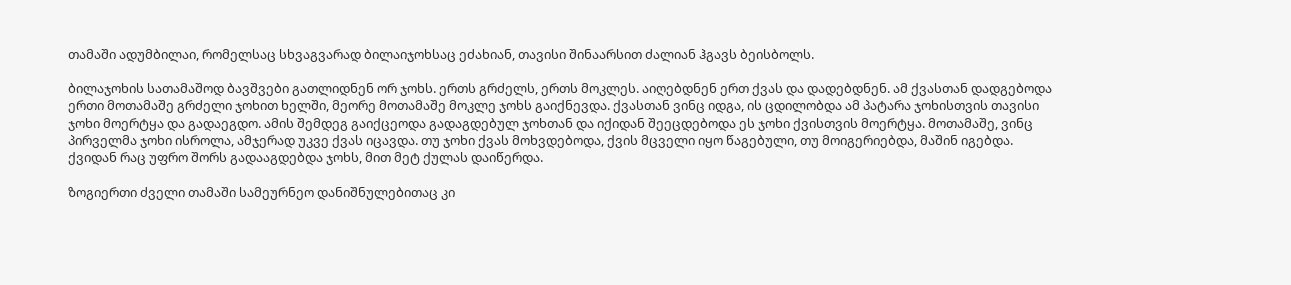თამაში ადუმბილაი, რომელსაც სხვაგვარად ბილაიჯოხსაც ეძახიან, თავისი შინაარსით ძალიან ჰგავს ბეისბოლს.

ბილაჯოხის სათამაშოდ ბავშვები გათლიდნენ ორ ჯოხს. ერთს გრძელს, ერთს მოკლეს. აიღებდნენ ერთ ქვას და დადებდნენ. ამ ქვასთან დადგებოდა ერთი მოთამაშე გრძელი ჯოხით ხელში, მეორე მოთამაშე მოკლე ჯოხს გაიქნევდა. ქვასთან ვინც იდგა, ის ცდილობდა ამ პატარა ჯოხისთვის თავისი ჯოხი მოერტყა და გადაეგდო. ამის შემდეგ გაიქცეოდა გადაგდებულ ჯოხთან და იქიდან შეეცდებოდა ეს ჯოხი ქვისთვის მოერტყა. მოთამაშე, ვინც პირველმა ჯოხი ისროლა, ამჯერად უკვე ქვას იცავდა. თუ ჯოხი ქვას მოხვდებოდა, ქვის მცველი იყო წაგებული, თუ მოიგერიებდა, მაშინ იგებდა. ქვიდან რაც უფრო შორს გადააგდებდა ჯოხს, მით მეტ ქულას დაიწერდა.

ზოგიერთი ძველი თამაში სამეურნეო დანიშნულებითაც კი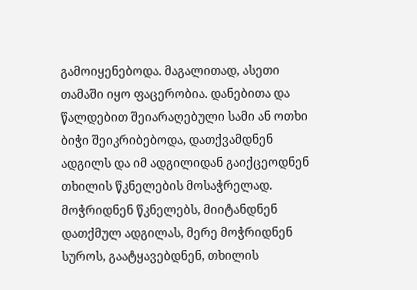გამოიყენებოდა. მაგალითად, ასეთი თამაში იყო ფაცერობია. დანებითა და წალდებით შეიარაღებული სამი ან ოთხი ბიჭი შეიკრიბებოდა, დათქვამდნენ ადგილს და იმ ადგილიდან გაიქცეოდნენ თხილის წკნელების მოსაჭრელად. მოჭრიდნენ წკნელებს, მიიტანდნენ დათქმულ ადგილას, მერე მოჭრიდნენ სუროს, გაატყავებდნენ, თხილის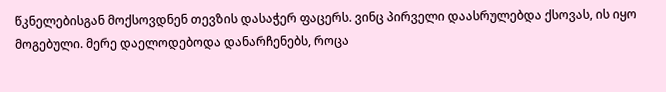წკნელებისგან მოქსოვდნენ თევზის დასაჭერ ფაცერს. ვინც პირველი დაასრულებდა ქსოვას, ის იყო მოგებული. მერე დაელოდებოდა დანარჩენებს, როცა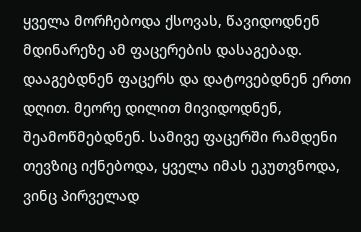ყველა მორჩებოდა ქსოვას, წავიდოდნენ მდინარეზე ამ ფაცერების დასაგებად. დააგებდნენ ფაცერს და დატოვებდნენ ერთი დღით. მეორე დილით მივიდოდნენ, შეამოწმებდნენ. სამივე ფაცერში რამდენი თევზიც იქნებოდა, ყველა იმას ეკუთვნოდა, ვინც პირველად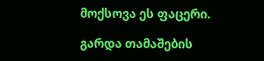მოქსოვა ეს ფაცერი.

გარდა თამაშების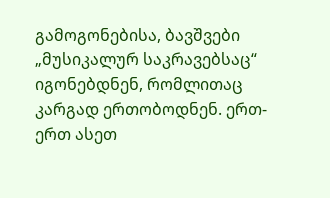გამოგონებისა, ბავშვები „მუსიკალურ საკრავებსაც“ იგონებდნენ, რომლითაც კარგად ერთობოდნენ. ერთ-ერთ ასეთ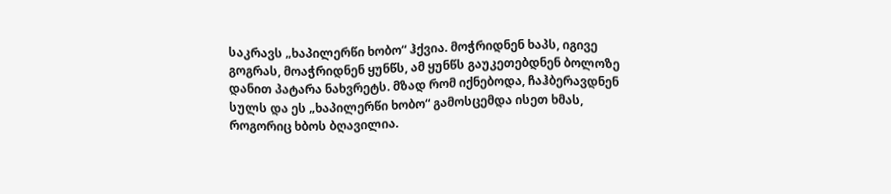საკრავს „ხაპილერწი ხობო“ ჰქვია. მოჭრიდნენ ხაპს, იგივე გოგრას, მოაჭრიდნენ ყუნწს, ამ ყუნწს გაუკეთებდნენ ბოლოზე დანით პატარა ნახვრეტს. მზად რომ იქნებოდა, ჩაჰბერავდნენ სულს და ეს „ხაპილერწი ხობო“ გამოსცემდა ისეთ ხმას, როგორიც ხბოს ბღავილია.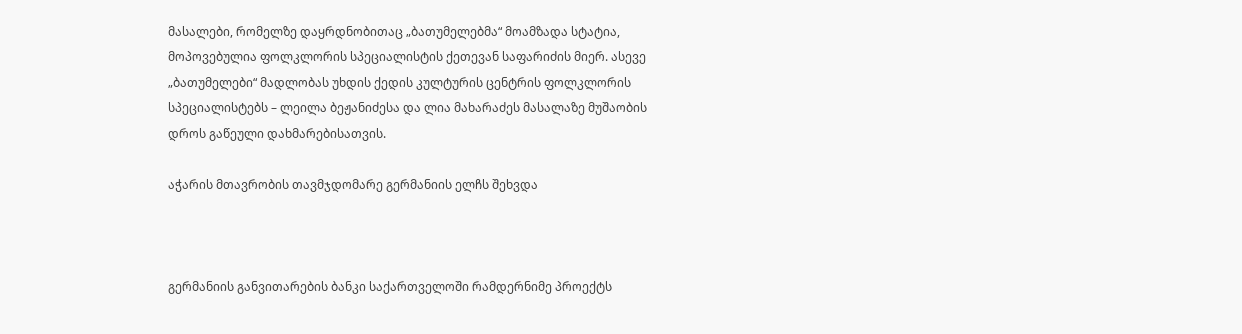მასალები, რომელზე დაყრდნობითაც „ბათუმელებმა“ მოამზადა სტატია, მოპოვებულია ფოლკლორის სპეციალისტის ქეთევან საფარიძის მიერ. ასევე „ბათუმელები“ მადლობას უხდის ქედის კულტურის ცენტრის ფოლკლორის სპეციალისტებს – ლეილა ბეჟანიძესა და ლია მახარაძეს მასალაზე მუშაობის დროს გაწეული დახმარებისათვის.

აჭარის მთავრობის თავმჯდომარე გერმანიის ელჩს შეხვდა



გერმანიის განვითარების ბანკი საქართველოში რამდერნიმე პროექტს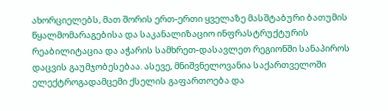ახორციელებს, მათ შორის ერთ-ერთი ყველაზე მასშტაბური ბათუმის წყალმომარაგებისა და საკანალიზაციო ინფრასტრუქტურის რეაბილიტაცია და აჭარის სამხრეთ-დასავლეთ რეგიონში სანაპიროს დაცვის გაუმჯობესებაა. ასევე, მნიშვნელოვანია საქართველოში ელექტროგადამცემი ქსელის გაფართოება და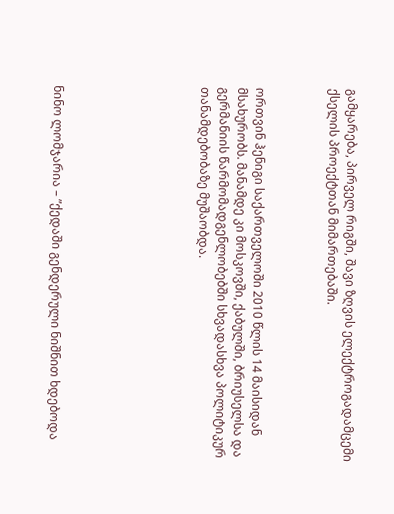გამყარება, პირველ რიგში, შავი ზღვის ელექტროგადამცემი ქსელის პროექტთან მიმართებაში.



ორთვინ ჰენიგი საქართველოში 2010 წლის 14 მაისიდან მსახურობს. მანამდე კი მოსკოვში, ქაბულში, ბრიუსელსა და გერმანიის წარმომადგენლობებში სხვადასხვა პოლიტიკურ თანამდებობაზე მუშაობდა.







ნინო ლომჯარია – ”ქედაში გენდერული ნიშნით ხდებოდა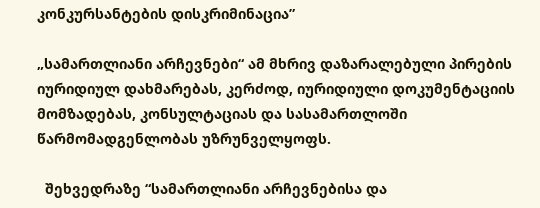კონკურსანტების დისკრიმინაცია”

„სამართლიანი არჩევნები“ ამ მხრივ დაზარალებული პირების იურიდიულ დახმარებას, კერძოდ, იურიდიული დოკუმენტაციის მომზადებას, კონსულტაციას და სასამართლოში წარმომადგენლობას უზრუნველყოფს.

  შეხვედრაზე “სამართლიანი არჩევნებისა და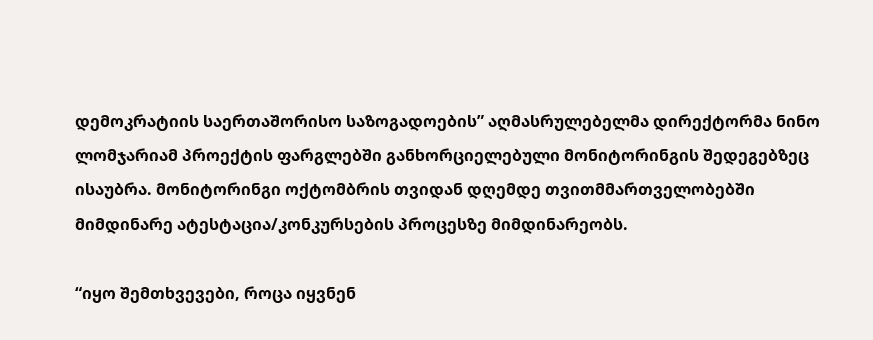დემოკრატიის საერთაშორისო საზოგადოების” აღმასრულებელმა დირექტორმა ნინო ლომჯარიამ პროექტის ფარგლებში განხორციელებული მონიტორინგის შედეგებზეც ისაუბრა. მონიტორინგი ოქტომბრის თვიდან დღემდე თვითმმართველობებში მიმდინარე ატესტაცია/კონკურსების პროცესზე მიმდინარეობს.

“იყო შემთხვევები, როცა იყვნენ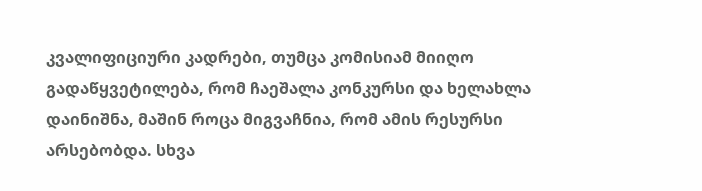კვალიფიციური კადრები, თუმცა კომისიამ მიიღო გადაწყვეტილება, რომ ჩაეშალა კონკურსი და ხელახლა დაინიშნა, მაშინ როცა მიგვაჩნია, რომ ამის რესურსი არსებობდა. სხვა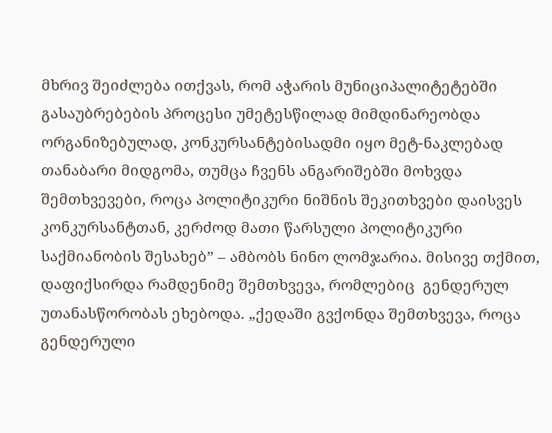მხრივ შეიძლება ითქვას, რომ აჭარის მუნიციპალიტეტებში გასაუბრებების პროცესი უმეტესწილად მიმდინარეობდა ორგანიზებულად, კონკურსანტებისადმი იყო მეტ-ნაკლებად თანაბარი მიდგომა, თუმცა ჩვენს ანგარიშებში მოხვდა შემთხვევები, როცა პოლიტიკური ნიშნის შეკითხვები დაისვეს კონკურსანტთან, კერძოდ მათი წარსული პოლიტიკური საქმიანობის შესახებ” – ამბობს ნინო ლომჯარია. მისივე თქმით,  დაფიქსირდა რამდენიმე შემთხვევა, რომლებიც  გენდერულ უთანასწორობას ეხებოდა. „ქედაში გვქონდა შემთხვევა, როცა გენდერული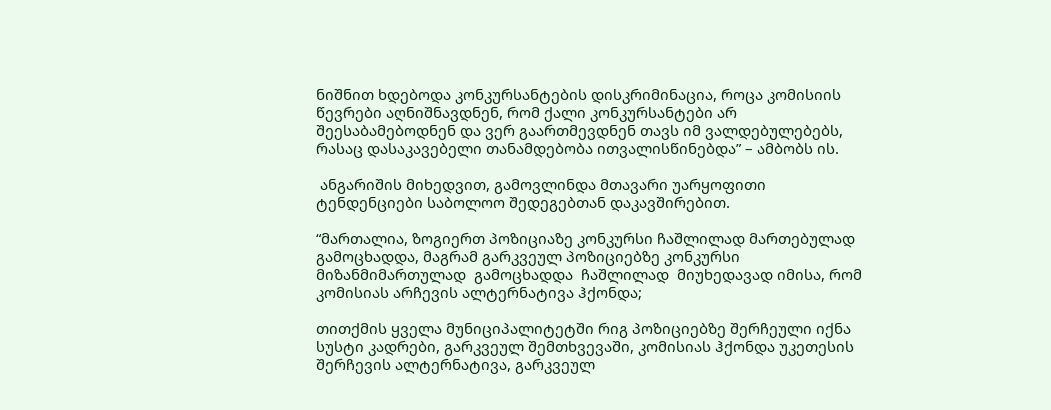ნიშნით ხდებოდა კონკურსანტების დისკრიმინაცია, როცა კომისიის წევრები აღნიშნავდნენ, რომ ქალი კონკურსანტები არ შეესაბამებოდნენ და ვერ გაართმევდნენ თავს იმ ვალდებულებებს, რასაც დასაკავებელი თანამდებობა ითვალისწინებდა” – ამბობს ის.

 ანგარიშის მიხედვით, გამოვლინდა მთავარი უარყოფითი ტენდენციები საბოლოო შედეგებთან დაკავშირებით.

“მართალია, ზოგიერთ პოზიციაზე კონკურსი ჩაშლილად მართებულად გამოცხადდა, მაგრამ გარკვეულ პოზიციებზე კონკურსი მიზანმიმართულად  გამოცხადდა  ჩაშლილად  მიუხედავად იმისა, რომ კომისიას არჩევის ალტერნატივა ჰქონდა;

თითქმის ყველა მუნიციპალიტეტში რიგ პოზიციებზე შერჩეული იქნა სუსტი კადრები, გარკვეულ შემთხვევაში, კომისიას ჰქონდა უკეთესის შერჩევის ალტერნატივა, გარკვეულ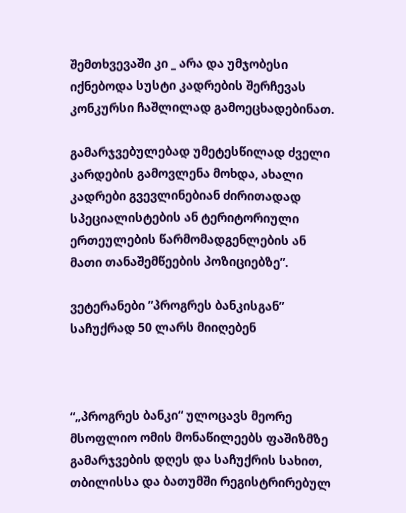შემთხვევაში კი _ არა და უმჯობესი იქნებოდა სუსტი კადრების შერჩევას კონკურსი ჩაშლილად გამოეცხადებინათ.

გამარჯვებულებად უმეტესწილად ძველი კარდების გამოვლენა მოხდა, ახალი კადრები გვევლინებიან ძირითადად სპეციალისტების ან ტერიტორიული ერთეულების წარმომადგენლების ან მათი თანაშემწეების პოზიციებზე”.

ვეტერანები ”პროგრეს ბანკისგან” საჩუქრად 50 ლარს მიიღებენ



“„პროგრეს ბანკი“ ულოცავს მეორე მსოფლიო ომის მონაწილეებს ფაშიზმზე გამარჯვების დღეს და საჩუქრის სახით, თბილისსა და ბათუმში რეგისტრირებულ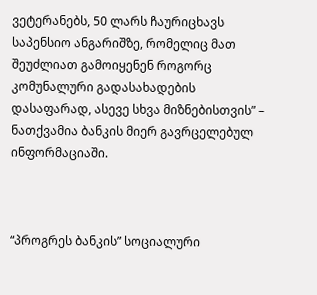ვეტერანებს, 50 ლარს ჩაურიცხავს საპენსიო ანგარიშზე, რომელიც მათ შეუძლიათ გამოიყენენ როგორც კომუნალური გადასახადების დასაფარად, ასევე სხვა მიზნებისთვის” – ნათქვამია ბანკის მიერ გავრცელებულ ინფორმაციაში.



“პროგრეს ბანკის” სოციალური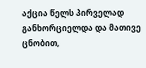აქცია წელს პირველად განხორციელდა და მათივე ცნობით,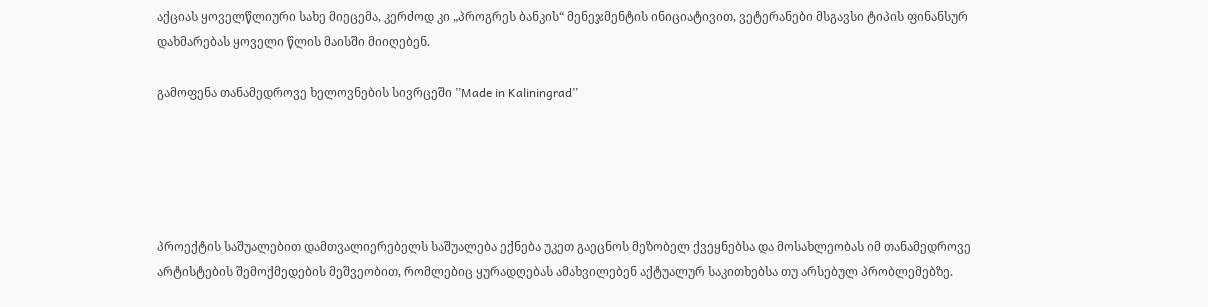აქციას ყოველწლიური სახე მიეცემა, კერძოდ კი „პროგრეს ბანკის“ მენეჯმენტის ინიციატივით, ვეტერანები მსგავსი ტიპის ფინანსურ დახმარებას ყოველი წლის მაისში მიიღებენ.

გამოფენა თანამედროვე ხელოვნების სივრცეში ’’Made in Kaliningrad’’





პროექტის საშუალებით დამთვალიერებელს საშუალება ექნება უკეთ გაეცნოს მეზობელ ქვეყნებსა და მოსახლეობას იმ თანამედროვე არტისტების შემოქმედების მეშვეობით, რომლებიც ყურადღებას ამახვილებენ აქტუალურ საკითხებსა თუ არსებულ პრობლემებზე.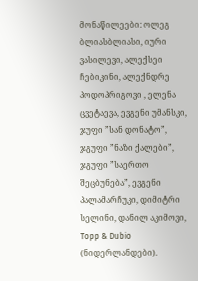მონაწილეები: ოლეგ ბლიასბლიასი, იური ვასილევი, ალექსეი ჩებიკინი, ალექნდრე პოდოპრიგოვი , ელენა ცვეტაევა, ევგენი უმანსკი, ჯუფი ”სან დონატო”, ჯგუფი ”ნაზი ქალები”, ჯგუფი ”საერთო შეცბუნება”, ევგენი პალამარჩუკი, დიმიტრი სელინი, დანილ აკიმოვი, Topp & Dubio (ნიდერლანდები).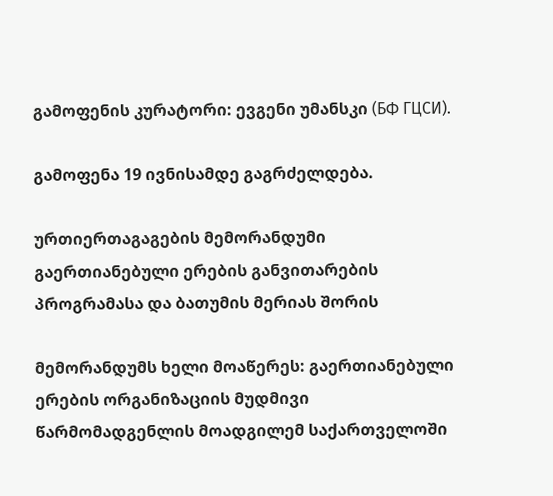გამოფენის კურატორი: ევგენი უმანსკი (БФ ГЦСИ).

გამოფენა 19 ივნისამდე გაგრძელდება.

ურთიერთაგაგების მემორანდუმი გაერთიანებული ერების განვითარების პროგრამასა და ბათუმის მერიას შორის

მემორანდუმს ხელი მოაწერეს: გაერთიანებული ერების ორგანიზაციის მუდმივი წარმომადგენლის მოადგილემ საქართველოში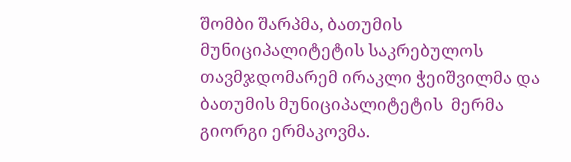შომბი შარპმა, ბათუმის მუნიციპალიტეტის საკრებულოს თავმჯდომარემ ირაკლი ჭეიშვილმა და ბათუმის მუნიციპალიტეტის  მერმა გიორგი ერმაკოვმა.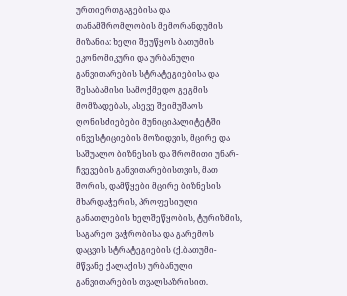ურთიერთგაგებისა და თანამშრომლობის მემორანდუმის მიზანია: ხელი შეუწყოს ბათუმის ეკონომიკური და ურბანული განვითარების სტრატეგიებისა და შესაბამისი სამოქმედო გეგმის მომზადებას, ასევე შეიმუშაოს ღონისძიებები მუნიციპალიტეტში ინვესტიციების მოზიდვის, მცირე და საშუალო ბიზნესის და შრომითი უნარ-ჩვევების განვითარებისთვის, მათ შორის, დამწყები მცირე ბიზნესის მხარდაჭერის, პროფესიული განათლების ხელშეწყობის, ტურიზმის, საგარეო ვაჭრობისა და გარემოს დაცვის სტრატეგიების (ქ.ბათუმი- მწვანე ქალაქის) ურბანული განვითარების თვალსაზრისით.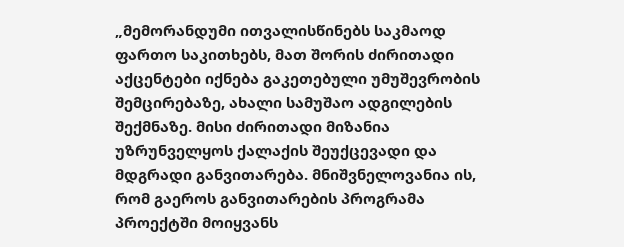„მემორანდუმი ითვალისწინებს საკმაოდ ფართო საკითხებს, მათ შორის ძირითადი აქცენტები იქნება გაკეთებული უმუშევრობის შემცირებაზე, ახალი სამუშაო ადგილების შექმნაზე. მისი ძირითადი მიზანია უზრუნველყოს ქალაქის შეუქცევადი და მდგრადი განვითარება. მნიშვნელოვანია ის, რომ გაეროს განვითარების პროგრამა პროექტში მოიყვანს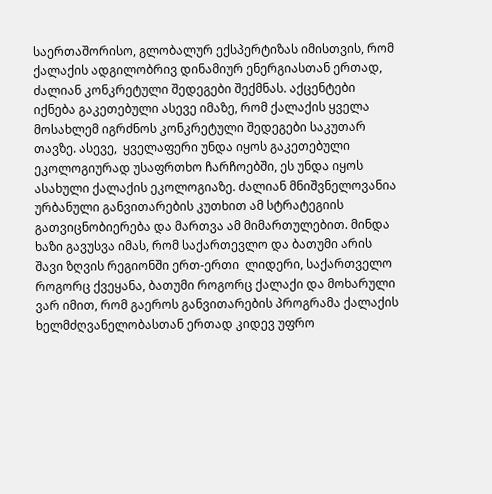საერთაშორისო, გლობალურ ექსპერტიზას იმისთვის, რომ ქალაქის ადგილობრივ დინამიურ ენერგიასთან ერთად, ძალიან კონკრეტული შედეგები შექმნას. აქცენტები იქნება გაკეთებული ასევე იმაზე, რომ ქალაქის ყველა მოსახლემ იგრძნოს კონკრეტული შედეგები საკუთარ თავზე. ასევე,  ყველაფერი უნდა იყოს გაკეთებული ეკოლოგიურად უსაფრთხო ჩარჩოებში, ეს უნდა იყოს ასახული ქალაქის ეკოლოგიაზე. ძალიან მნიშვნელოვანია ურბანული განვითარების კუთხით ამ სტრატეგიის გათვიცნობიერება და მართვა ამ მიმართულებით. მინდა ხაზი გავუსვა იმას, რომ საქართევლო და ბათუმი არის შავი ზღვის რეგიონში ერთ-ერთი  ლიდერი, საქართველო  როგორც ქვეყანა, ბათუმი როგორც ქალაქი და მოხარული ვარ იმით, რომ გაეროს განვითარების პროგრამა ქალაქის ხელმძღვანელობასთან ერთად კიდევ უფრო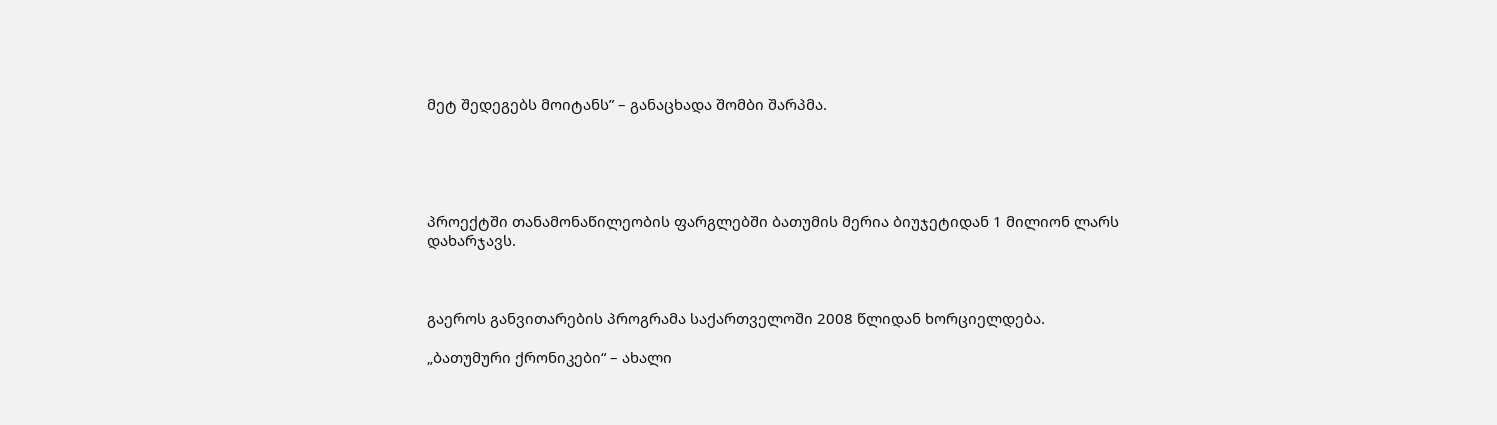მეტ შედეგებს მოიტანს” – განაცხადა შომბი შარპმა.





პროექტში თანამონაწილეობის ფარგლებში ბათუმის მერია ბიუჯეტიდან 1 მილიონ ლარს დახარჯავს.



გაეროს განვითარების პროგრამა საქართველოში 2008 წლიდან ხორციელდება.

„ბათუმური ქრონიკები“ – ახალი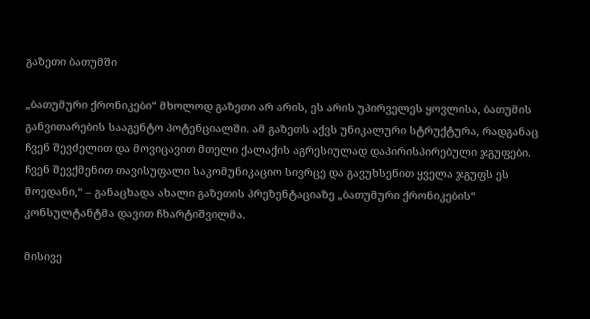გაზეთი ბათუმში

„ბათუმური ქრონიკები“ მხოლოდ გაზეთი არ არის, ეს არის უპირველეს ყოვლისა, ბათუმის განვითარების სააგენტო პოტენციალში. ამ გაზეთს აქვს უნიკალური სტრუქტურა, რადგანაც ჩვენ შევძელით და მოვიცავით მთელი ქალაქის აგრესიულად დაპირისპირებული ჯგუფები. ჩვენ შევქმენით თავისუფალი საკომუნიკაციო სივრცე და გავუხსენით ყველა ჯგუფს ეს მოედანი,“ – განაცხადა ახალი გაზეთის პრეზენტაციაზე „ბათუმური ქრონიკების“ კონსულტანტმა დავით ჩხარტიშვილმა.

მისივე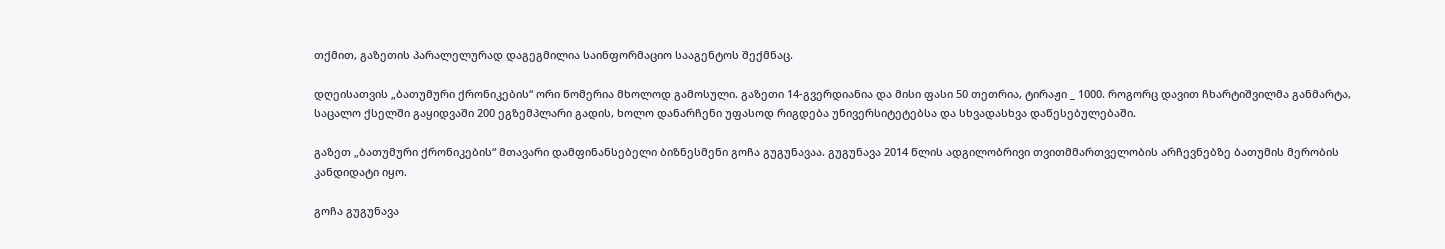თქმით, გაზეთის პარალელურად დაგეგმილია საინფორმაციო სააგენტოს შექმნაც.

დღეისათვის „ბათუმური ქრონიკების“ ორი ნომერია მხოლოდ გამოსული. გაზეთი 14-გვერდიანია და მისი ფასი 50 თეთრია, ტირაჟი _ 1000. როგორც დავით ჩხარტიშვილმა განმარტა, საცალო ქსელში გაყიდვაში 200 ეგზემპლარი გადის, ხოლო დანარჩენი უფასოდ რიგდება უნივერსიტეტებსა და სხვადასხვა დაწესებულებაში.

გაზეთ „ბათუმური ქრონიკების“ მთავარი დამფინანსებელი ბიზნესმენი გოჩა გუგუნავაა. გუგუნავა 2014 წლის ადგილობრივი თვითმმართველობის არჩევნებზე ბათუმის მერობის კანდიდატი იყო.

გოჩა გუგუნავა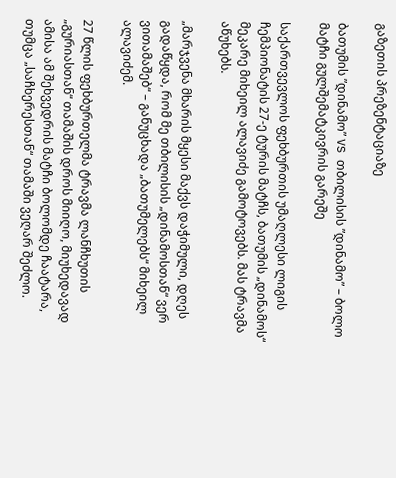გაზეთის პრეზენტაციაზე

ბათუმის ”დინამო” VS თბილისის ”დინამო” – ბოლო მატჩი გულშემატკივრის გარეშე

საქართვევლოს ფეხბურთის უმაღლესი ლიგის ჩემპიონატის 27-ე ტურის მატჩს, ბათუმის „დინამოს“ მეკარე მიხეილ ალავიძე გამოტოვებს. მას ტრავმა აწუხებს.

„მარჯვენა მხარის მყესი მაქვს დაჭიმული, დღეს გადაწყდა, რომ მე თბილისის „დინამოსთან“ ვერ ვითამაშებ“ – განუცხადა „ბათუმელებს“ მიხეილ ალავიძემ.

27 წლის ფეხბურთელმა ტრავმა ლანჩხუთის „გურიასთან“ თამაშის დროს მიიღო, მიუხედავად ამისა ამ შეხვედრის მატჩი ბოლომდე ჩაატარა, თუმცა „საჩხერესთან“ თამაში ვეღარ შეძლო.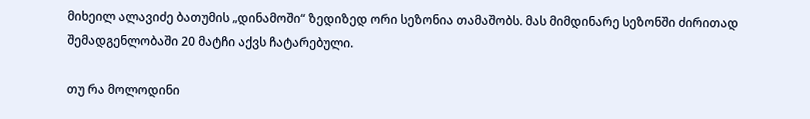მიხეილ ალავიძე ბათუმის „დინამოში“ ზედიზედ ორი სეზონია თამაშობს. მას მიმდინარე სეზონში ძირითად შემადგენლობაში 20 მატჩი აქვს ჩატარებული.

თუ რა მოლოდინი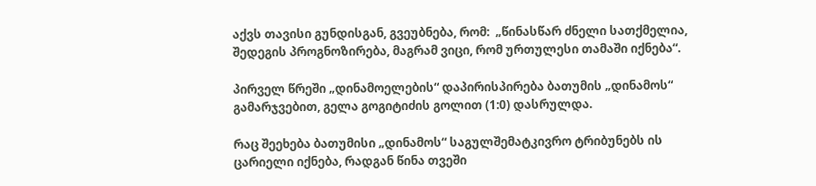აქვს თავისი გუნდისგან, გვეუბნება, რომ:  „წინასწარ ძნელი სათქმელია, შედეგის პროგნოზირება, მაგრამ ვიცი, რომ ურთულესი თამაში იქნება“.

პირველ წრეში „დინამოელების“ დაპირისპირება ბათუმის „დინამოს“ გამარჯვებით, გელა გოგიტიძის გოლით (1:0) დასრულდა.

რაც შეეხება ბათუმისი „დინამოს“ საგულშემატკივრო ტრიბუნებს ის ცარიელი იქნება, რადგან წინა თვეში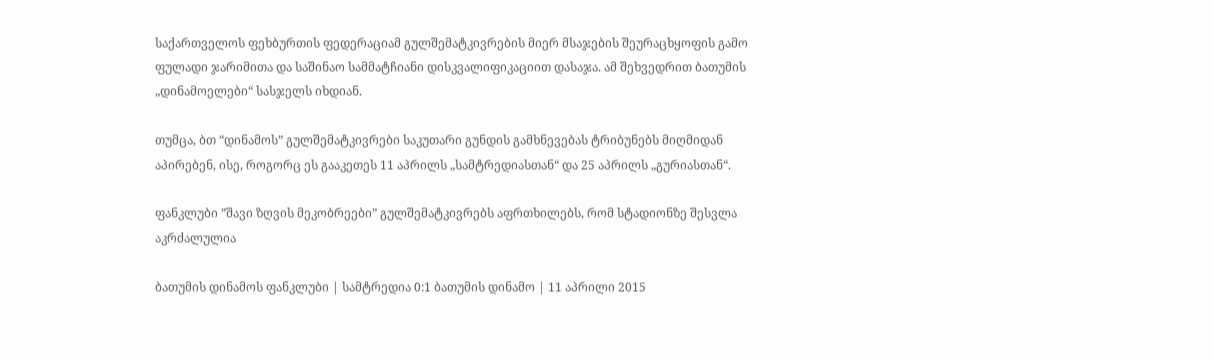საქართველოს ფეხბურთის ფედერაციამ გულშემატკივრების მიერ მსაჯების შეურაცხყოფის გამო ფულადი ჯარიმითა და საშინაო სამმატჩიანი დისკვალიფიკაციით დასაჯა. ამ შეხვედრით ბათუმის „დინამოელები“ სასჯელს იხდიან.

თუმცა, ბთ “დინამოს” გულშემატკივრები საკუთარი გუნდის გამხნევებას ტრიბუნებს მიღმიდან აპირებენ, ისე, როგორც ეს გააკეთეს 11 აპრილს „სამტრედიასთან“ და 25 აპრილს „გურიასთან“.

ფანკლუბი ”შავი ზღვის მეკობრეები” გულშემატკივრებს აფრთხილებს, რომ სტადიონზე შესვლა აკრძალულია

ბათუმის დინამოს ფანკლუბი | სამტრედია 0:1 ბათუმის დინამო | 11 აპრილი 2015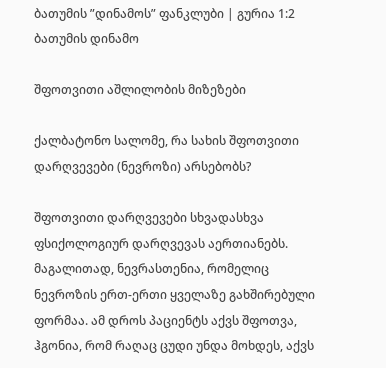ბათუმის ”დინამოს” ფანკლუბი | გურია 1:2 ბათუმის დინამო

შფოთვითი აშლილობის მიზეზები

ქალბატონო სალომე, რა სახის შფოთვითი დარღვევები (ნევროზი) არსებობს?

შფოთვითი დარღვევები სხვადასხვა ფსიქოლოგიურ დარღვევას აერთიანებს. მაგალითად, ნევრასთენია, რომელიც ნევროზის ერთ-ერთი ყველაზე გახშირებული ფორმაა. ამ დროს პაციენტს აქვს შფოთვა, ჰგონია, რომ რაღაც ცუდი უნდა მოხდეს, აქვს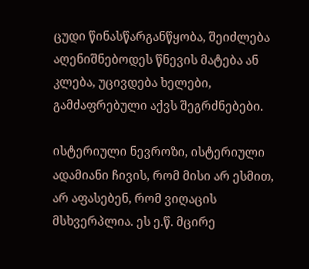ცუდი წინასწარგანწყობა, შეიძლება აღენიშნებოდეს წნევის მატება ან კლება, უცივდება ხელები, გამძაფრებული აქვს შეგრძნებები.

ისტერიული ნევროზი, ისტერიული ადამიანი ჩივის, რომ მისი არ ესმით, არ აფასებენ, რომ ვიღაცის მსხვერპლია. ეს ე.წ. მცირე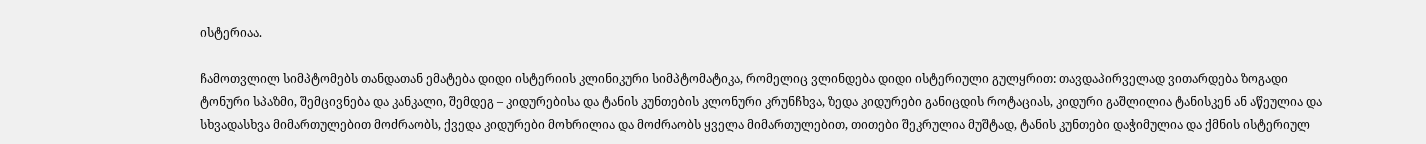ისტერიაა.

ჩამოთვლილ სიმპტომებს თანდათან ემატება დიდი ისტერიის კლინიკური სიმპტომატიკა, რომელიც ვლინდება დიდი ისტერიული გულყრით: თავდაპირველად ვითარდება ზოგადი ტონური სპაზმი, შემცივნება და კანკალი, შემდეგ – კიდურებისა და ტანის კუნთების კლონური კრუნჩხვა, ზედა კიდურები განიცდის როტაციას, კიდური გაშლილია ტანისკენ ან აწეულია და სხვადასხვა მიმართულებით მოძრაობს, ქვედა კიდურები მოხრილია და მოძრაობს ყველა მიმართულებით, თითები შეკრულია მუშტად, ტანის კუნთები დაჭიმულია და ქმნის ისტერიულ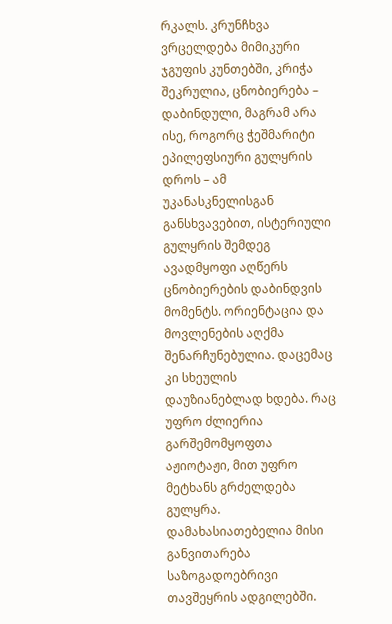რკალს. კრუნჩხვა ვრცელდება მიმიკური ჯგუფის კუნთებში, კრიჭა შეკრულია, ცნობიერება – დაბინდული, მაგრამ არა ისე, როგორც ჭეშმარიტი ეპილეფსიური გულყრის დროს – ამ უკანასკნელისგან განსხვავებით, ისტერიული გულყრის შემდეგ ავადმყოფი აღწერს ცნობიერების დაბინდვის მომენტს. ორიენტაცია და მოვლენების აღქმა შენარჩუნებულია. დაცემაც კი სხეულის დაუზიანებლად ხდება. რაც უფრო ძლიერია გარშემომყოფთა აჟიოტაჟი, მით უფრო მეტხანს გრძელდება გულყრა. დამახასიათებელია მისი განვითარება საზოგადოებრივი თავშეყრის ადგილებში.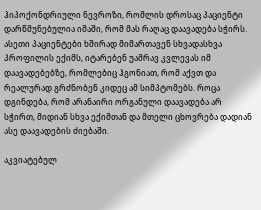ჰიპოქონდრიული ნევროზი, რომლის დროსაც პაციენტი დარწმუნებულია იმაში, რომ მას რაღაც დაავადება სჭირს. ასეთი პაციენტები ხშირად მიმართავენ სხვადასხვა პროფილის ექიმს, იტარებენ უამრავ კვლევას იმ დაავადებებზე, რომლებიც ჰგონიათ, რომ აქვთ და რეალურად გრძნობენ კიდეც ამ სიმპტომებს. როცა დგინდება, რომ არანაირი ორგანული დაავადება არ სჭირთ, მიდიან სხვა ექიმთან და მთელი ცხოვრება დადიან ასე დაავადების ძიებაში.

აკვიატებულ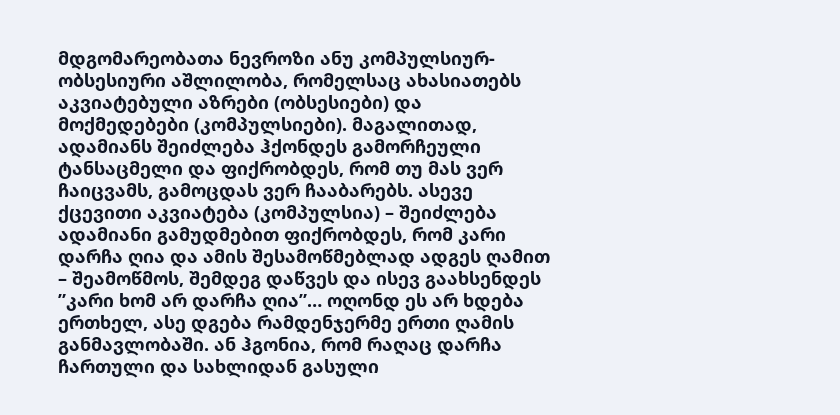მდგომარეობათა ნევროზი ანუ კომპულსიურ-ობსესიური აშლილობა, რომელსაც ახასიათებს აკვიატებული აზრები (ობსესიები) და მოქმედებები (კომპულსიები). მაგალითად, ადამიანს შეიძლება ჰქონდეს გამორჩეული ტანსაცმელი და ფიქრობდეს, რომ თუ მას ვერ ჩაიცვამს, გამოცდას ვერ ჩააბარებს. ასევე ქცევითი აკვიატება (კომპულსია) – შეიძლება ადამიანი გამუდმებით ფიქრობდეს, რომ კარი დარჩა ღია და ამის შესამოწმებლად ადგეს ღამით – შეამოწმოს, შემდეგ დაწვეს და ისევ გაახსენდეს ”კარი ხომ არ დარჩა ღია”… ოღონდ ეს არ ხდება ერთხელ, ასე დგება რამდენჯერმე ერთი ღამის განმავლობაში. ან ჰგონია, რომ რაღაც დარჩა ჩართული და სახლიდან გასული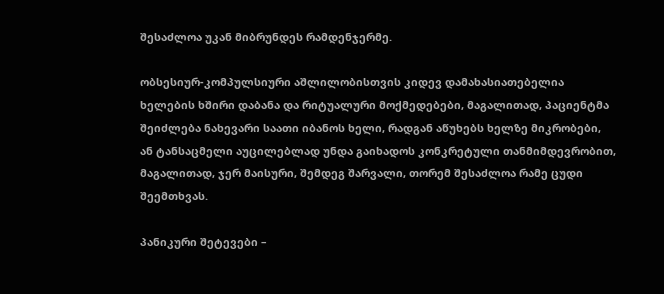შესაძლოა უკან მიბრუნდეს რამდენჯერმე.

ობსესიურ-კომპულსიური აშლილობისთვის კიდევ დამახასიათებელია ხელების ხშირი დაბანა და რიტუალური მოქმედებები, მაგალითად, პაციენტმა შეიძლება ნახევარი საათი იბანოს ხელი, რადგან აწუხებს ხელზე მიკრობები, ან ტანსაცმელი აუცილებლად უნდა გაიხადოს კონკრეტული თანმიმდევრობით, მაგალითად, ჯერ მაისური, შემდეგ შარვალი, თორემ შესაძლოა რამე ცუდი შეემთხვას.

პანიკური შეტევები –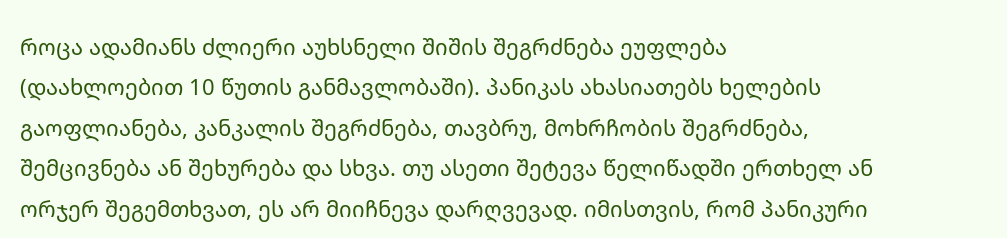როცა ადამიანს ძლიერი აუხსნელი შიშის შეგრძნება ეუფლება (დაახლოებით 10 წუთის განმავლობაში). პანიკას ახასიათებს ხელების გაოფლიანება, კანკალის შეგრძნება, თავბრუ, მოხრჩობის შეგრძნება, შემცივნება ან შეხურება და სხვა. თუ ასეთი შეტევა წელიწადში ერთხელ ან ორჯერ შეგემთხვათ, ეს არ მიიჩნევა დარღვევად. იმისთვის, რომ პანიკური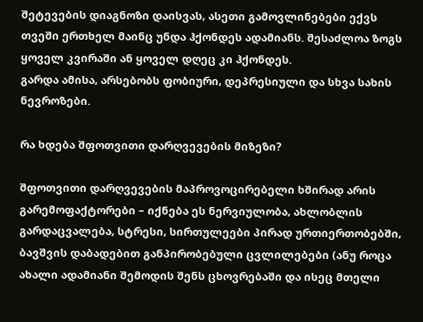შეტევების დიაგნოზი დაისვას, ასეთი გამოვლინებები ექვს თვეში ერთხელ მაინც უნდა ჰქონდეს ადამიანს. შესაძლოა ზოგს ყოველ კვირაში ან ყოველ დღეც კი ჰქონდეს.
გარდა ამისა, არსებობს ფობიური, დეპრესიული და სხვა სახის ნევროზები.

რა ხდება შფოთვითი დარღვევების მიზეზი?

შფოთვითი დარღვევების მაპროვოცირებელი ხშირად არის გარემოფაქტორები – იქნება ეს ნერვიულობა, ახლობლის გარდაცვალება, სტრესი, სირთულეები პირად ურთიერთობებში, ბავშვის დაბადებით განპირობებული ცვლილებები (ანუ როცა ახალი ადამიანი შემოდის შენს ცხოვრებაში და ისეც მთელი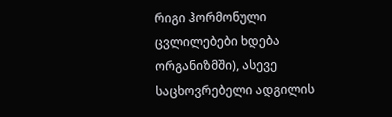რიგი ჰორმონული ცვლილებები ხდება ორგანიზმში), ასევე საცხოვრებელი ადგილის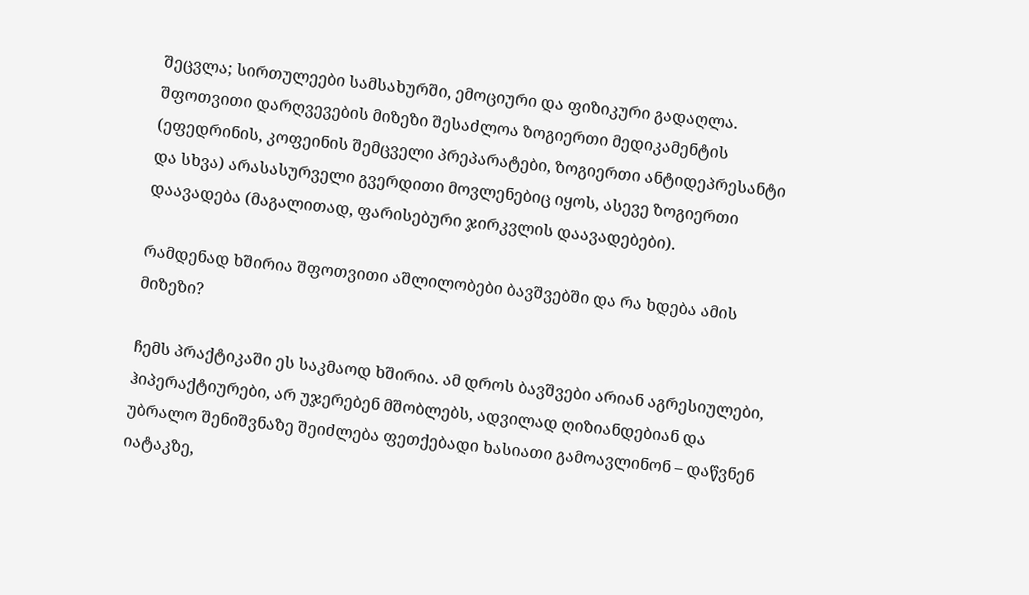შეცვლა; სირთულეები სამსახურში, ემოციური და ფიზიკური გადაღლა. შფოთვითი დარღვევების მიზეზი შესაძლოა ზოგიერთი მედიკამენტის (ეფედრინის, კოფეინის შემცველი პრეპარატები, ზოგიერთი ანტიდეპრესანტი და სხვა) არასასურველი გვერდითი მოვლენებიც იყოს, ასევე ზოგიერთი დაავადება (მაგალითად, ფარისებური ჯირკვლის დაავადებები).

რამდენად ხშირია შფოთვითი აშლილობები ბავშვებში და რა ხდება ამის მიზეზი?

ჩემს პრაქტიკაში ეს საკმაოდ ხშირია. ამ დროს ბავშვები არიან აგრესიულები, ჰიპერაქტიურები, არ უჯერებენ მშობლებს, ადვილად ღიზიანდებიან და უბრალო შენიშვნაზე შეიძლება ფეთქებადი ხასიათი გამოავლინონ – დაწვნენ იატაკზე,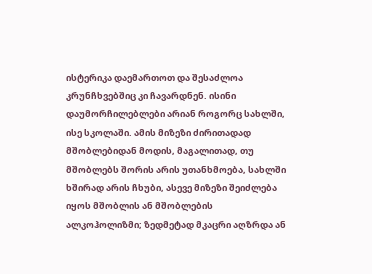ისტერიკა დაემართოთ და შესაძლოა კრუნჩხვებშიც კი ჩავარდნენ. ისინი დაუმორჩილებლები არიან როგორც სახლში, ისე სკოლაში. ამის მიზეზი ძირითადად მშობლებიდან მოდის, მაგალითად, თუ მშობლებს შორის არის უთანხმოება, სახლში ხშირად არის ჩხუბი, ასევე მიზეზი შეიძლება იყოს მშობლის ან მშობლების ალკოჰოლიზმი; ზედმეტად მკაცრი აღზრდა ან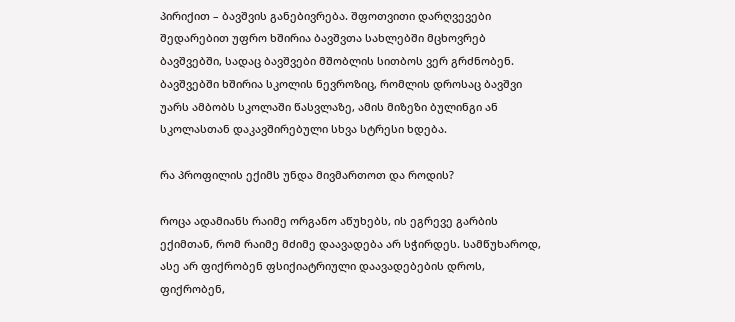პირიქით – ბავშვის განებივრება. შფოთვითი დარღვევები შედარებით უფრო ხშირია ბავშვთა სახლებში მცხოვრებ ბავშვებში, სადაც ბავშვები მშობლის სითბოს ვერ გრძნობენ. ბავშვებში ხშირია სკოლის ნევროზიც, რომლის დროსაც ბავშვი უარს ამბობს სკოლაში წასვლაზე, ამის მიზეზი ბულინგი ან სკოლასთან დაკავშირებული სხვა სტრესი ხდება.

რა პროფილის ექიმს უნდა მივმართოთ და როდის?

როცა ადამიანს რაიმე ორგანო აწუხებს, ის ეგრევე გარბის ექიმთან, რომ რაიმე მძიმე დაავადება არ სჭირდეს. სამწუხაროდ, ასე არ ფიქრობენ ფსიქიატრიული დაავადებების დროს, ფიქრობენ,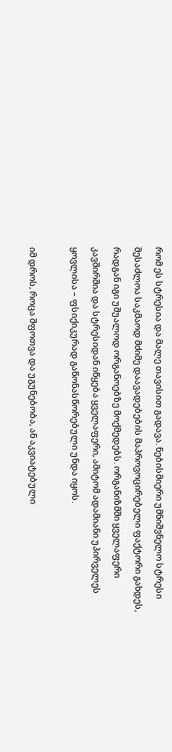რომ ეს სტრესია და მალე თავისით გადავა. ნებისმიერი უმნიშვნელო სტრესი შესაძლოა საკმაოდ მძიმე დაავადებების მაპროვოცირებელი ფაქტორი გახდეს, რადგან იგი უშუალოდ ორგანოებზე მოქმედებს. ორგანიზმში ყველაფერი კავშირშია და სტრესიდან იწყება ყველაფერი, ამიტომ ადამიანი უპირველეს ყოვლისა – ფსიქიკურად გაწონასწორებული უნდა იყოს.

იმ დროს, როცა შფოთვა და უგუნებობა, ან აკვიატებული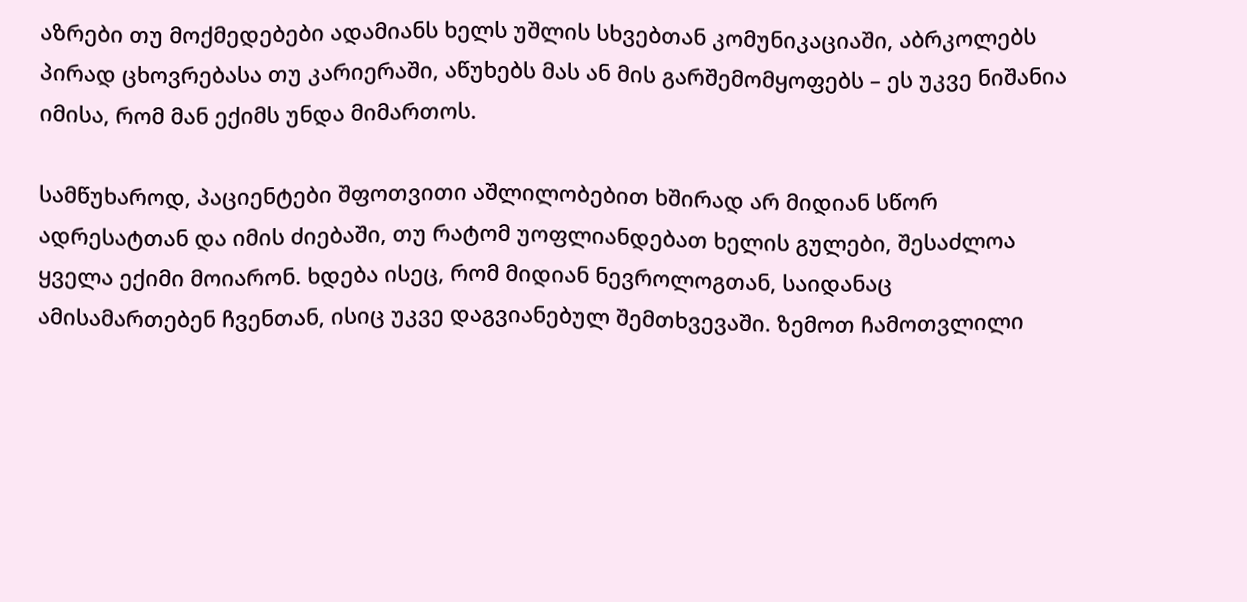აზრები თუ მოქმედებები ადამიანს ხელს უშლის სხვებთან კომუნიკაციაში, აბრკოლებს პირად ცხოვრებასა თუ კარიერაში, აწუხებს მას ან მის გარშემომყოფებს – ეს უკვე ნიშანია იმისა, რომ მან ექიმს უნდა მიმართოს.

სამწუხაროდ, პაციენტები შფოთვითი აშლილობებით ხშირად არ მიდიან სწორ ადრესატთან და იმის ძიებაში, თუ რატომ უოფლიანდებათ ხელის გულები, შესაძლოა ყველა ექიმი მოიარონ. ხდება ისეც, რომ მიდიან ნევროლოგთან, საიდანაც ამისამართებენ ჩვენთან, ისიც უკვე დაგვიანებულ შემთხვევაში. ზემოთ ჩამოთვლილი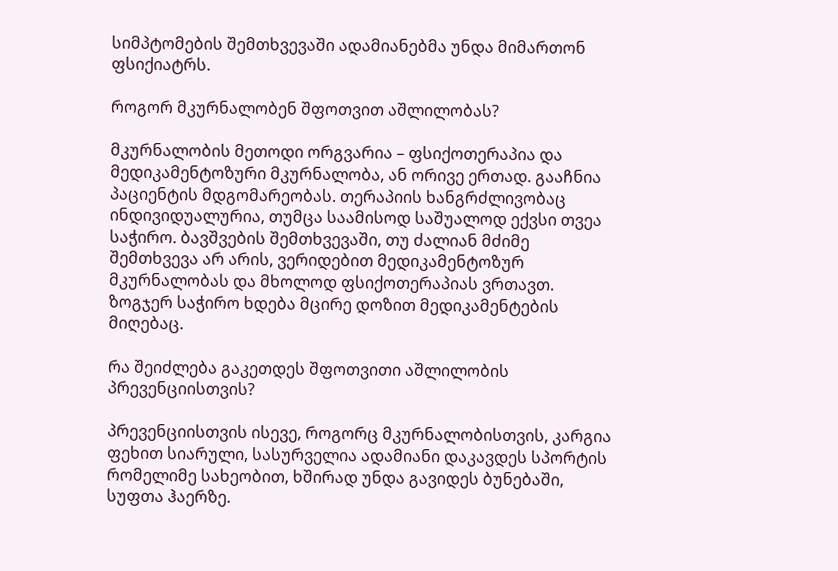სიმპტომების შემთხვევაში ადამიანებმა უნდა მიმართონ ფსიქიატრს.

როგორ მკურნალობენ შფოთვით აშლილობას?

მკურნალობის მეთოდი ორგვარია – ფსიქოთერაპია და მედიკამენტოზური მკურნალობა, ან ორივე ერთად. გააჩნია პაციენტის მდგომარეობას. თერაპიის ხანგრძლივობაც ინდივიდუალურია, თუმცა საამისოდ საშუალოდ ექვსი თვეა საჭირო. ბავშვების შემთხვევაში, თუ ძალიან მძიმე შემთხვევა არ არის, ვერიდებით მედიკამენტოზურ მკურნალობას და მხოლოდ ფსიქოთერაპიას ვრთავთ. ზოგჯერ საჭირო ხდება მცირე დოზით მედიკამენტების მიღებაც.

რა შეიძლება გაკეთდეს შფოთვითი აშლილობის პრევენციისთვის?

პრევენციისთვის ისევე, როგორც მკურნალობისთვის, კარგია ფეხით სიარული, სასურველია ადამიანი დაკავდეს სპორტის რომელიმე სახეობით, ხშირად უნდა გავიდეს ბუნებაში, სუფთა ჰაერზე.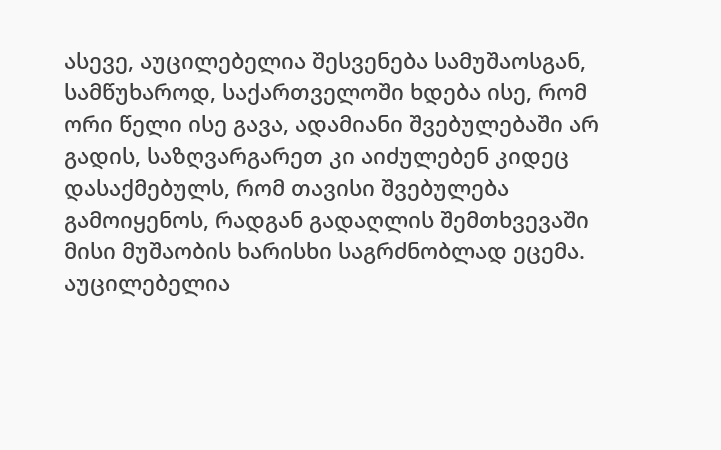ასევე, აუცილებელია შესვენება სამუშაოსგან, სამწუხაროდ, საქართველოში ხდება ისე, რომ ორი წელი ისე გავა, ადამიანი შვებულებაში არ გადის, საზღვარგარეთ კი აიძულებენ კიდეც დასაქმებულს, რომ თავისი შვებულება გამოიყენოს, რადგან გადაღლის შემთხვევაში მისი მუშაობის ხარისხი საგრძნობლად ეცემა. აუცილებელია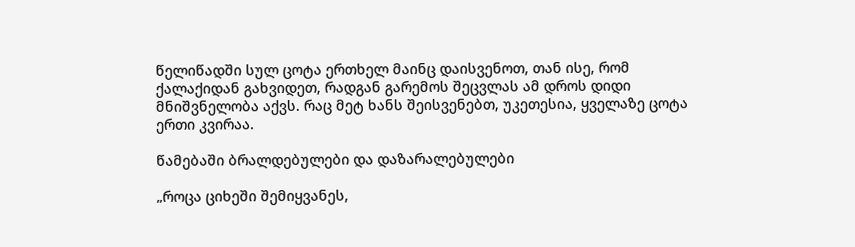წელიწადში სულ ცოტა ერთხელ მაინც დაისვენოთ, თან ისე, რომ ქალაქიდან გახვიდეთ, რადგან გარემოს შეცვლას ამ დროს დიდი მნიშვნელობა აქვს. რაც მეტ ხანს შეისვენებთ, უკეთესია, ყველაზე ცოტა ერთი კვირაა.

წამებაში ბრალდებულები და დაზარალებულები

„როცა ციხეში შემიყვანეს,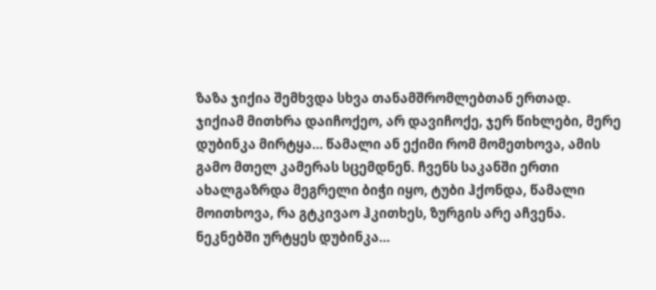ზაზა ჯიქია შემხვდა სხვა თანამშრომლებთან ერთად. ჯიქიამ მითხრა დაიჩოქეო, არ დავიჩოქე, ჯერ წიხლები, მერე დუბინკა მირტყა… წამალი ან ექიმი რომ მომეთხოვა, ამის გამო მთელ კამერას სცემდნენ. ჩვენს საკანში ერთი ახალგაზრდა მეგრელი ბიჭი იყო, ტუბი ჰქონდა, წამალი მოითხოვა, რა გტკივაო ჰკითხეს, ზურგის არე აჩვენა. ნეკნებში ურტყეს დუბინკა…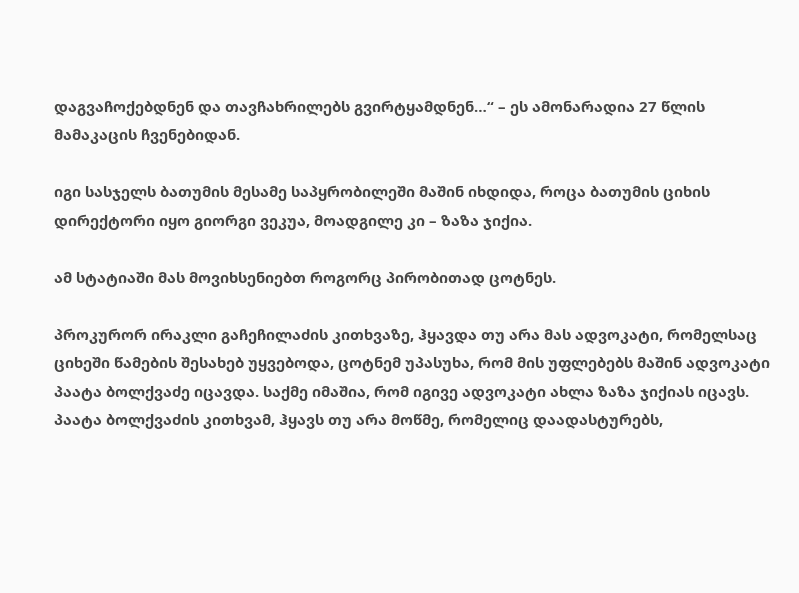დაგვაჩოქებდნენ და თავჩახრილებს გვირტყამდნენ…“ – ეს ამონარადია 27 წლის მამაკაცის ჩვენებიდან.

იგი სასჯელს ბათუმის მესამე საპყრობილეში მაშინ იხდიდა, როცა ბათუმის ციხის დირექტორი იყო გიორგი ვეკუა, მოადგილე კი – ზაზა ჯიქია.

ამ სტატიაში მას მოვიხსენიებთ როგორც პირობითად ცოტნეს.

პროკურორ ირაკლი გაჩეჩილაძის კითხვაზე, ჰყავდა თუ არა მას ადვოკატი, რომელსაც ციხეში წამების შესახებ უყვებოდა, ცოტნემ უპასუხა, რომ მის უფლებებს მაშინ ადვოკატი პაატა ბოლქვაძე იცავდა. საქმე იმაშია, რომ იგივე ადვოკატი ახლა ზაზა ჯიქიას იცავს. პაატა ბოლქვაძის კითხვამ, ჰყავს თუ არა მოწმე, რომელიც დაადასტურებს,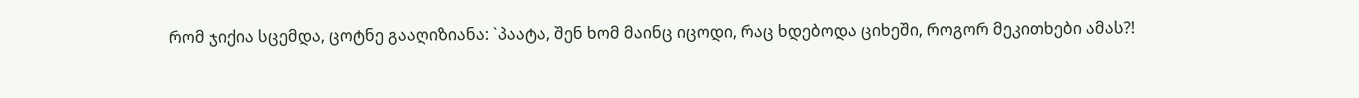რომ ჯიქია სცემდა, ცოტნე გააღიზიანა: `პაატა, შენ ხომ მაინც იცოდი, რაც ხდებოდა ციხეში, როგორ მეკითხები ამას?!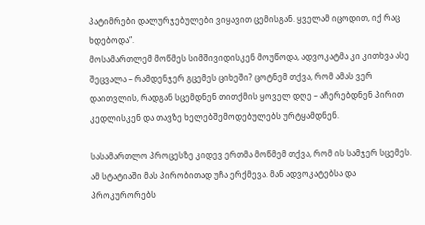პატიმრები დალურჯებულები ვიყავით ცემისგან. ყველამ იცოდით, იქ რაც ხდებოდა“.
მოსამართლემ მოწმეს სიმშივიდისკენ მოუწოდა, ადვოკატმა კი კითხვა ასე შეცვალა – რამდენჯერ გცემეს ციხეში? ცოტნემ თქვა, რომ ამას ვერ დაითვლის, რადგან სცემდნენ თითქმის ყოველ დღე – აჩერებდნენ პირით კედლისკენ და თავზე ხელებშემოდებულებს ურტყამდნენ.

სასამართლო პროცესზე კიდევ ერთმა მოწმემ თქვა, რომ ის სამჯერ სცემეს. ამ სტატიაში მას პირობითად უჩა ერქმევა. მან ადვოკატებსა და პროკურორებს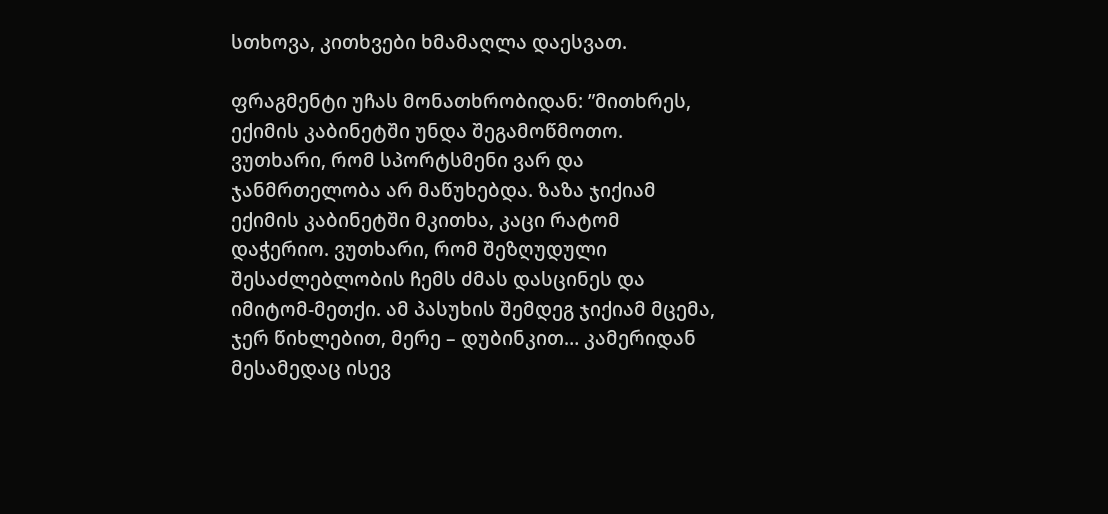სთხოვა, კითხვები ხმამაღლა დაესვათ.

ფრაგმენტი უჩას მონათხრობიდან: ”მითხრეს, ექიმის კაბინეტში უნდა შეგამოწმოთო. ვუთხარი, რომ სპორტსმენი ვარ და ჯანმრთელობა არ მაწუხებდა. ზაზა ჯიქიამ ექიმის კაბინეტში მკითხა, კაცი რატომ დაჭერიო. ვუთხარი, რომ შეზღუდული შესაძლებლობის ჩემს ძმას დასცინეს და იმიტომ-მეთქი. ამ პასუხის შემდეგ ჯიქიამ მცემა, ჯერ წიხლებით, მერე – დუბინკით… კამერიდან მესამედაც ისევ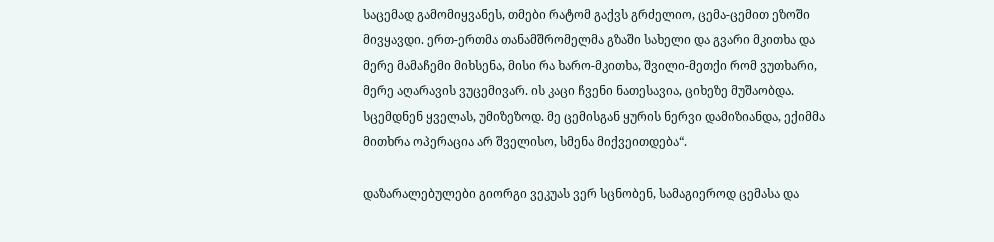საცემად გამომიყვანეს, თმები რატომ გაქვს გრძელიო, ცემა-ცემით ეზოში მივყავდი. ერთ-ერთმა თანამშრომელმა გზაში სახელი და გვარი მკითხა და მერე მამაჩემი მიხსენა, მისი რა ხარო-მკითხა, შვილი-მეთქი რომ ვუთხარი, მერე აღარავის ვუცემივარ. ის კაცი ჩვენი ნათესავია, ციხეზე მუშაობდა. სცემდნენ ყველას, უმიზეზოდ. მე ცემისგან ყურის ნერვი დამიზიანდა, ექიმმა მითხრა ოპერაცია არ შველისო, სმენა მიქვეითდება“.

დაზარალებულები გიორგი ვეკუას ვერ სცნობენ, სამაგიეროდ ცემასა და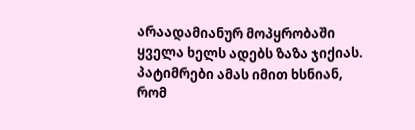არაადამიანურ მოპყრობაში ყველა ხელს ადებს ზაზა ჯიქიას. პატიმრები ამას იმით ხსნიან, რომ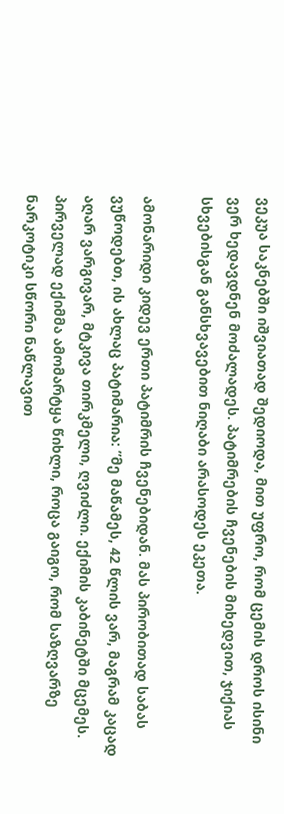ვეკუა საკნებში იშვიათად შედიოდა, მით უფრო, რომ ცემის დროს ისინი ვერ ხედავდნენ მოძალადეს. პატიმრების ჩვენების მიხედვით, ჯიქიას სხვებისგან განსხვავებით ნიღაბი არასოდეს ეკეთა.

ამონარიდი კიდევ ერთი პატიმრის ჩვენებიდან. მას პირობითად საბას ვუწოდებთ, ის ახლაც პატიმარია: ”მე მაწამეს, 42 წლის ვარ, მაგრამ კაცად აღარ ვარგივარ, მტკივა თირკმელი, ღვიძლი. ექიმის კაბინეტში მცემეს. პირველად ექიმმა ამომარტყა წიხლი, როცა გაიგო, რომ საზღვარზე ნარკოტიკი სწორი ნაწლავით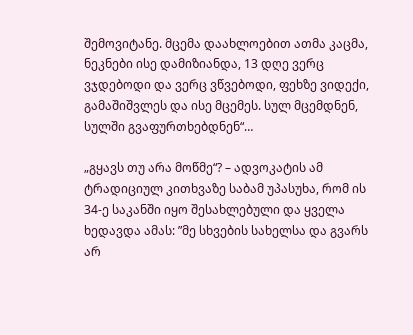შემოვიტანე. მცემა დაახლოებით ათმა კაცმა, ნეკნები ისე დამიზიანდა, 13 დღე ვერც ვჯდებოდი და ვერც ვწვებოდი, ფეხზე ვიდექი, გამაშიშვლეს და ისე მცემეს. სულ მცემდნენ, სულში გვაფურთხებდნენ“…

„გყავს თუ არა მოწმე“? – ადვოკატის ამ ტრადიციულ კითხვაზე საბამ უპასუხა, რომ ის 34-ე საკანში იყო შესახლებული და ყველა ხედავდა ამას: ”მე სხვების სახელსა და გვარს არ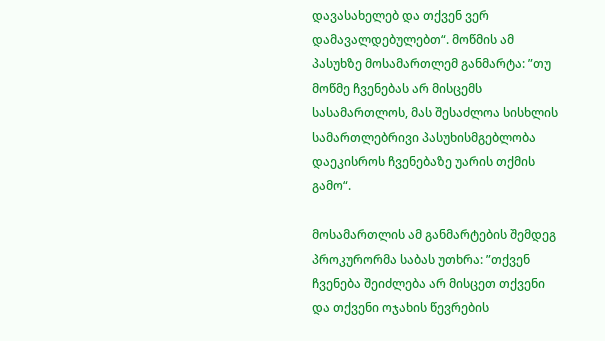დავასახელებ და თქვენ ვერ დამავალდებულებთ“. მოწმის ამ პასუხზე მოსამართლემ განმარტა: ”თუ მოწმე ჩვენებას არ მისცემს სასამართლოს, მას შესაძლოა სისხლის სამართლებრივი პასუხისმგებლობა დაეკისროს ჩვენებაზე უარის თქმის გამო“.

მოსამართლის ამ განმარტების შემდეგ პროკურორმა საბას უთხრა: ”თქვენ ჩვენება შეიძლება არ მისცეთ თქვენი და თქვენი ოჯახის წევრების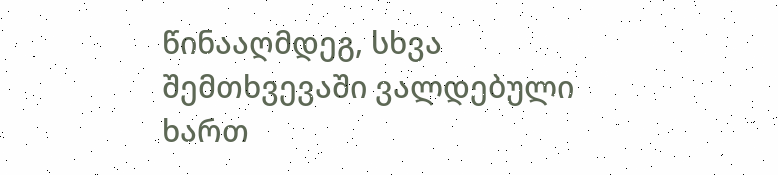წინააღმდეგ, სხვა შემთხვევაში ვალდებული ხართ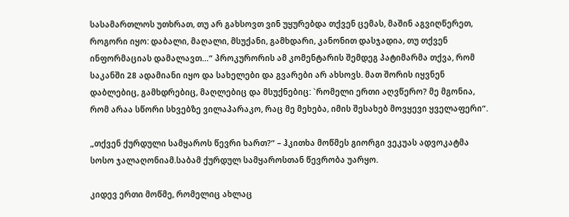სასამართლოს უთხრათ, თუ არ გახსოვთ ვინ უყურებდა თქვენ ცემას, მაშინ აგვიღწერეთ, როგორი იყო: დაბალი, მაღალი, მსუქანი, გამხდარი, კანონით დასჯადია, თუ თქვენ ინფორმაციას დამალავთ…“ პროკურორის ამ კომენტარის შემდეგ პატიმარმა თქვა, რომ საკანში 28 ადამიანი იყო და სახელები და გვარები არ ახსოვს. მათ შორის იყვნენ დაბლებიც, გამხდრებიც, მაღლებიც და მსუქნებიც: `რომელი ერთი აღვწერო? მე მგონია, რომ არაა სწორი სხვებზე ვილაპარაკო, რაც მე მეხება, იმის შესახებ მოვყევი ყველაფერი“.

„თქვენ ქურდული სამყაროს წევრი ხართ?“ – ჰკითხა მოწმეს გიორგი ვეკუას ადვოკატმა სოსო ჯალაღონიამ.საბამ ქურდულ სამყაროსთან წევრობა უარყო.

კიდევ ერთი მოწმე, რომელიც ახლაც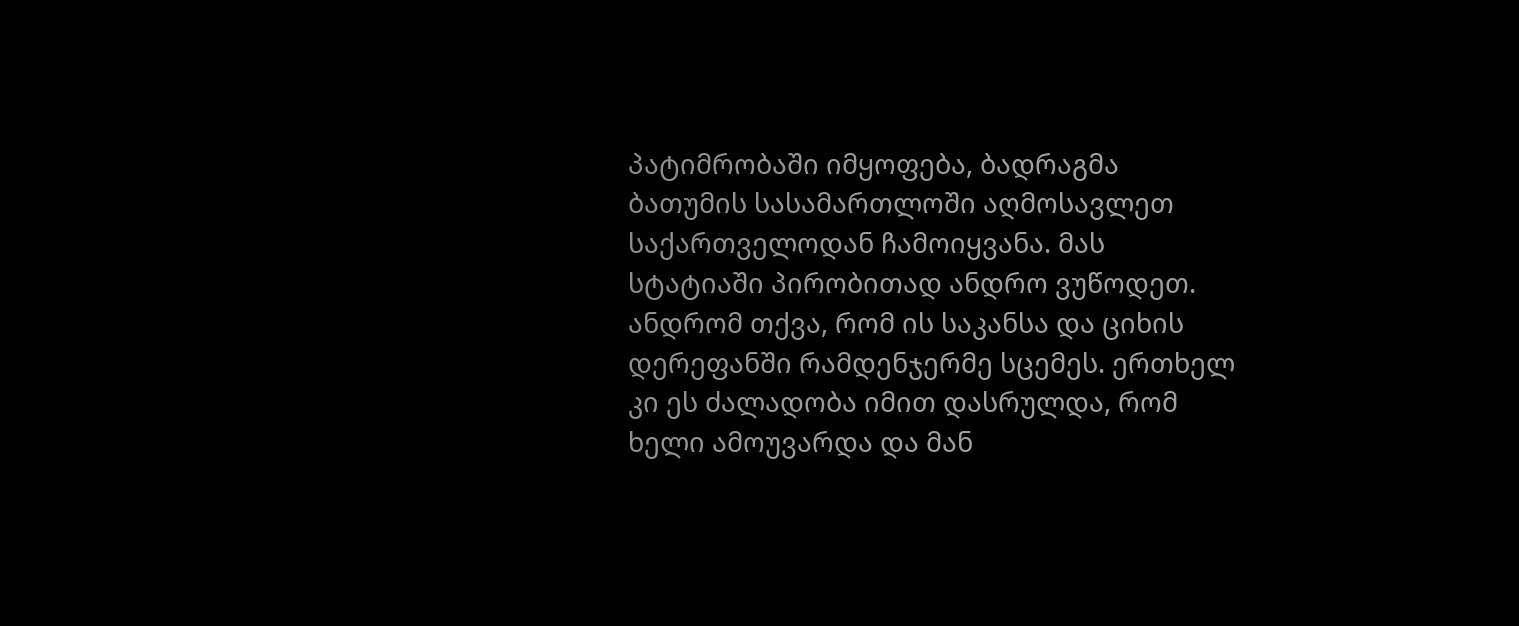პატიმრობაში იმყოფება, ბადრაგმა ბათუმის სასამართლოში აღმოსავლეთ საქართველოდან ჩამოიყვანა. მას სტატიაში პირობითად ანდრო ვუწოდეთ. ანდრომ თქვა, რომ ის საკანსა და ციხის დერეფანში რამდენჯერმე სცემეს. ერთხელ კი ეს ძალადობა იმით დასრულდა, რომ ხელი ამოუვარდა და მან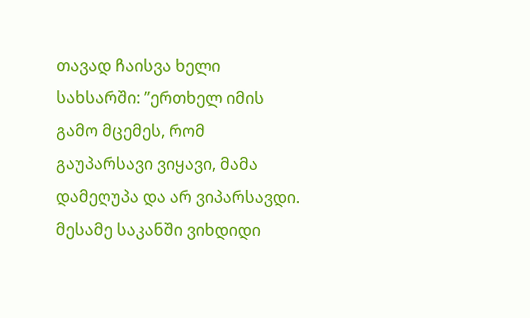თავად ჩაისვა ხელი სახსარში: ”ერთხელ იმის გამო მცემეს, რომ გაუპარსავი ვიყავი, მამა დამეღუპა და არ ვიპარსავდი. მესამე საკანში ვიხდიდი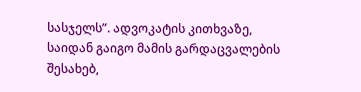სასჯელს”. ადვოკატის კითხვაზე, საიდან გაიგო მამის გარდაცვალების შესახებ,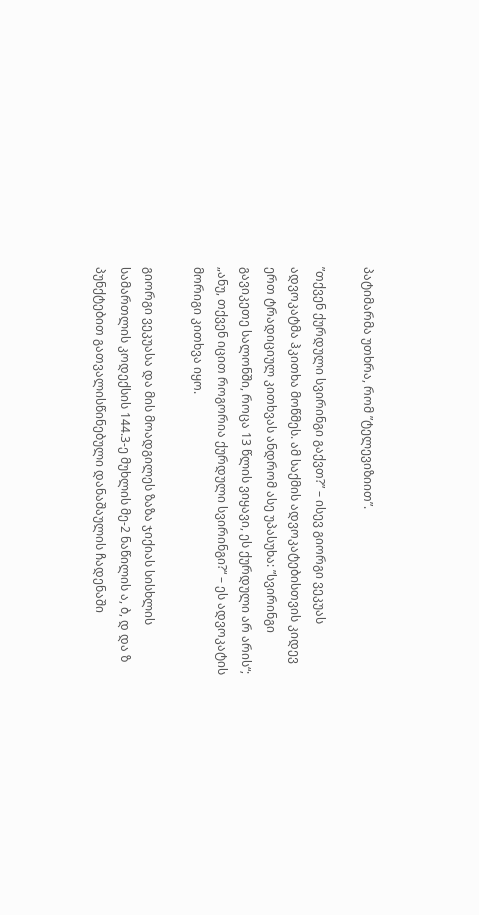პატიმარმა უთხრა, რომ ”ტელევიზიით”.

”თქვენ ქურდული სვირინგი გაქვთ?” – ისევ გიორგი ვეკუას ადვოკატმა ჰკითხა მოწმეს. ამ საქმის ადვოკატებისთვის კიდევ ერთ ტრადიციულ კითხვას ანდრომ ასე უპასუხა: ”სვირინგი გავიკეთე სალონში, როცა 13 წლის ვიყავი, ეს ქურდული არ არის“; „ანუ, თქვენ იცით როგორია ქურდული სვირინგი?“ – ეს ადვოკატის მორიგი კითხვა იყო.

გიორგი ვეკუასა და მის მოადგილეს ზაზა ჯიქიას სისხლის სამართლის კოდექსის 144.3-ე მუხლის მე-2 ნაწილის ა, ბ, დ და ზ პუნქტებით გათვალისწინებული დანაშაულის ჩადენაში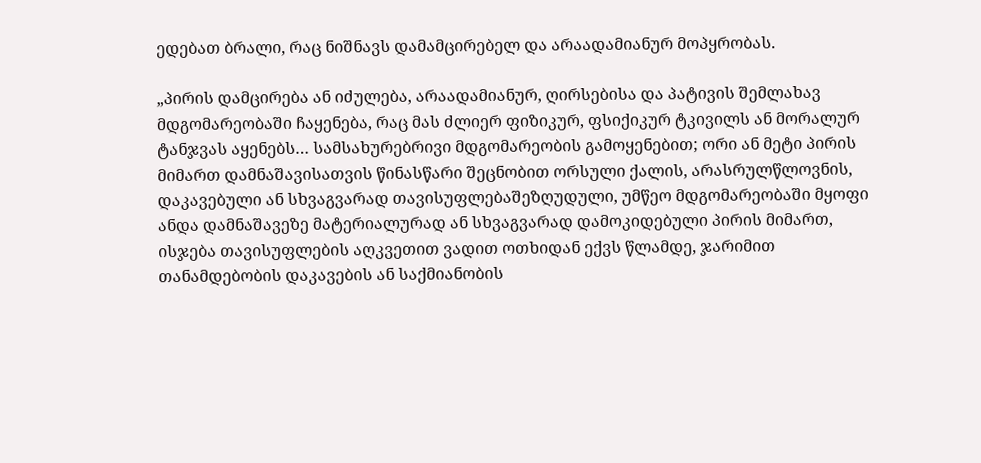ედებათ ბრალი, რაც ნიშნავს დამამცირებელ და არაადამიანურ მოპყრობას.

„პირის დამცირება ან იძულება, არაადამიანურ, ღირსებისა და პატივის შემლახავ მდგომარეობაში ჩაყენება, რაც მას ძლიერ ფიზიკურ, ფსიქიკურ ტკივილს ან მორალურ ტანჯვას აყენებს… სამსახურებრივი მდგომარეობის გამოყენებით; ორი ან მეტი პირის მიმართ დამნაშავისათვის წინასწარი შეცნობით ორსული ქალის, არასრულწლოვნის, დაკავებული ან სხვაგვარად თავისუფლებაშეზღუდული, უმწეო მდგომარეობაში მყოფი ანდა დამნაშავეზე მატერიალურად ან სხვაგვარად დამოკიდებული პირის მიმართ, ისჯება თავისუფლების აღკვეთით ვადით ოთხიდან ექვს წლამდე, ჯარიმით თანამდებობის დაკავების ან საქმიანობის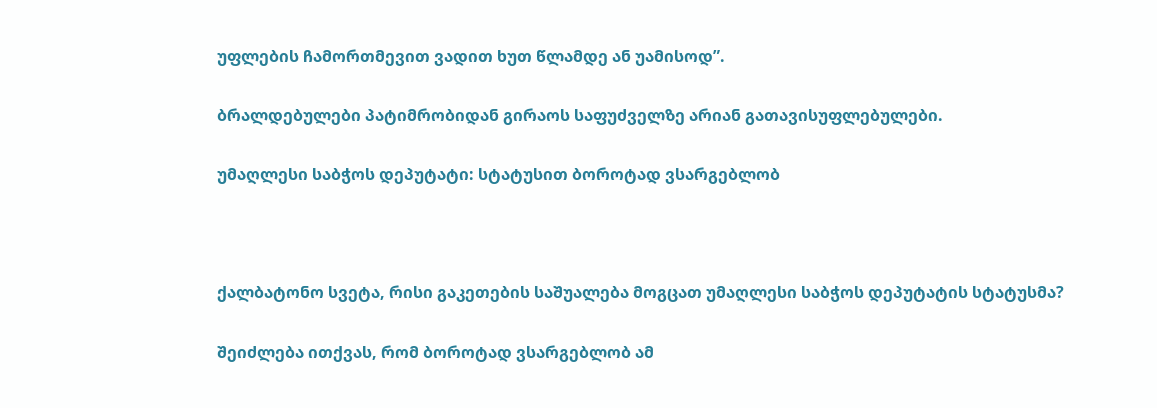უფლების ჩამორთმევით ვადით ხუთ წლამდე ან უამისოდ”.

ბრალდებულები პატიმრობიდან გირაოს საფუძველზე არიან გათავისუფლებულები.

უმაღლესი საბჭოს დეპუტატი: სტატუსით ბოროტად ვსარგებლობ



ქალბატონო სვეტა, რისი გაკეთების საშუალება მოგცათ უმაღლესი საბჭოს დეპუტატის სტატუსმა?

შეიძლება ითქვას, რომ ბოროტად ვსარგებლობ ამ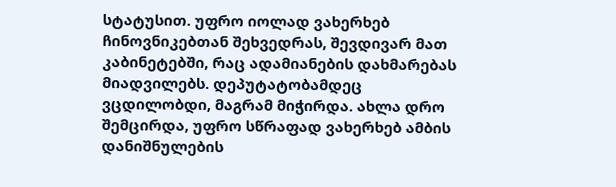სტატუსით. უფრო იოლად ვახერხებ ჩინოვნიკებთან შეხვედრას, შევდივარ მათ კაბინეტებში, რაც ადამიანების დახმარებას მიადვილებს. დეპუტატობამდეც ვცდილობდი, მაგრამ მიჭირდა. ახლა დრო შემცირდა, უფრო სწრაფად ვახერხებ ამბის დანიშნულების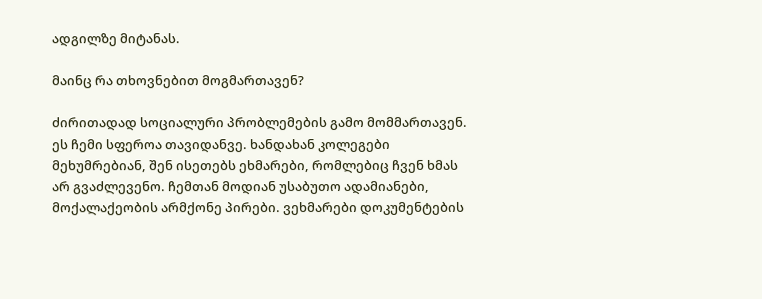ადგილზე მიტანას.

მაინც რა თხოვნებით მოგმართავენ?

ძირითადად სოციალური პრობლემების გამო მომმართავენ. ეს ჩემი სფეროა თავიდანვე. ხანდახან კოლეგები მეხუმრებიან, შენ ისეთებს ეხმარები, რომლებიც ჩვენ ხმას არ გვაძლევენო. ჩემთან მოდიან უსაბუთო ადამიანები, მოქალაქეობის არმქონე პირები. ვეხმარები დოკუმენტების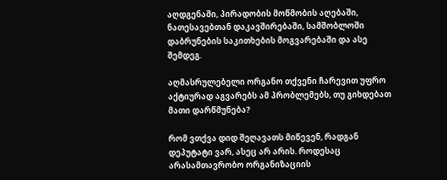აღდგენაში, პირადობის მოწმობის აღებაში, ნათესავებთან დაკავშირებაში, სამშობლოში დაბრუნების საკითხების მოგვარებაში და ასე შემდეგ.

აღმასრულებელი ორგანო თქვენი ჩარევით უფრო აქტიურად აგვარებს ამ პრობლემებს, თუ გიხდებათ მათი დარწმუნება?

რომ ვთქვა დიდ შეღავათს მიწევენ, რადგან დეპუტატი ვარ, ასეც არ არის. როდესაც არასამთავრობო ორგანიზაციის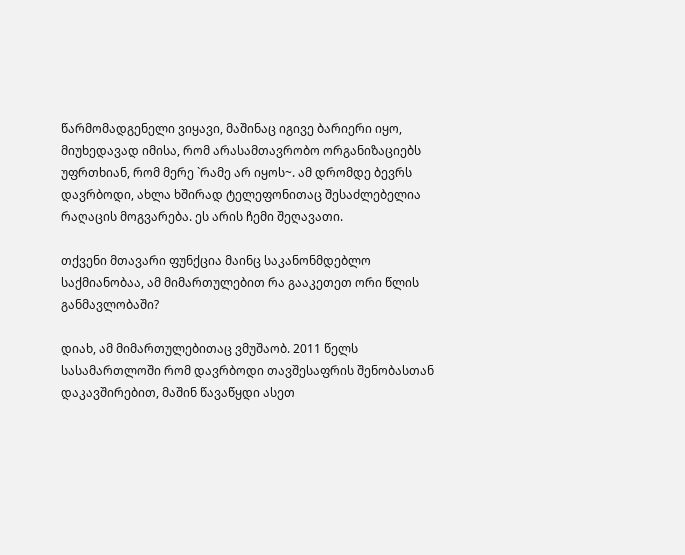წარმომადგენელი ვიყავი, მაშინაც იგივე ბარიერი იყო, მიუხედავად იმისა, რომ არასამთავრობო ორგანიზაციებს უფრთხიან, რომ მერე `რამე არ იყოს~. ამ დრომდე ბევრს დავრბოდი, ახლა ხშირად ტელეფონითაც შესაძლებელია რაღაცის მოგვარება. ეს არის ჩემი შეღავათი.

თქვენი მთავარი ფუნქცია მაინც საკანონმდებლო საქმიანობაა, ამ მიმართულებით რა გააკეთეთ ორი წლის განმავლობაში?

დიახ, ამ მიმართულებითაც ვმუშაობ. 2011 წელს სასამართლოში რომ დავრბოდი თავშესაფრის შენობასთან დაკავშირებით, მაშინ წავაწყდი ასეთ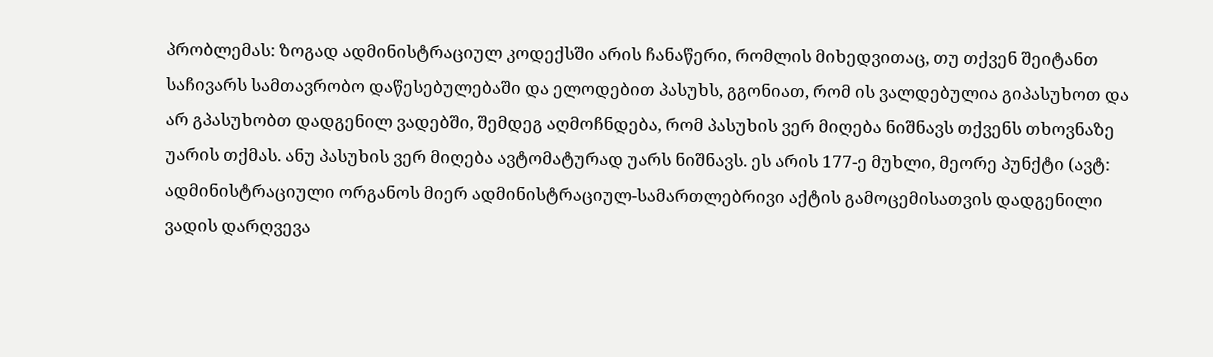პრობლემას: ზოგად ადმინისტრაციულ კოდექსში არის ჩანაწერი, რომლის მიხედვითაც, თუ თქვენ შეიტანთ საჩივარს სამთავრობო დაწესებულებაში და ელოდებით პასუხს, გგონიათ, რომ ის ვალდებულია გიპასუხოთ და არ გპასუხობთ დადგენილ ვადებში, შემდეგ აღმოჩნდება, რომ პასუხის ვერ მიღება ნიშნავს თქვენს თხოვნაზე უარის თქმას. ანუ პასუხის ვერ მიღება ავტომატურად უარს ნიშნავს. ეს არის 177-ე მუხლი, მეორე პუნქტი (ავტ: ადმინისტრაციული ორგანოს მიერ ადმინისტრაციულ-სამართლებრივი აქტის გამოცემისათვის დადგენილი ვადის დარღვევა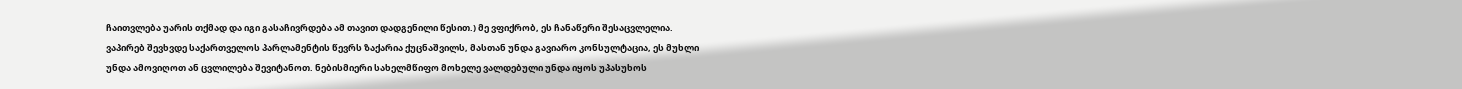ჩაითვლება უარის თქმად და იგი გასაჩივრდება ამ თავით დადგენილი წესით.) მე ვფიქრობ, ეს ჩანაწერი შესაცვლელია. ვაპირებ შევხვდე საქართველოს პარლამენტის წევრს ზაქარია ქუცნაშვილს, მასთან უნდა გავიარო კონსულტაცია, ეს მუხლი უნდა ამოვიღოთ ან ცვლილება შევიტანოთ. ნებისმიერი სახელმწიფო მოხელე ვალდებული უნდა იყოს უპასუხოს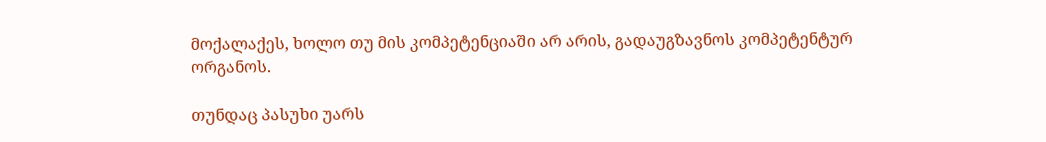მოქალაქეს, ხოლო თუ მის კომპეტენციაში არ არის, გადაუგზავნოს კომპეტენტურ ორგანოს.

თუნდაც პასუხი უარს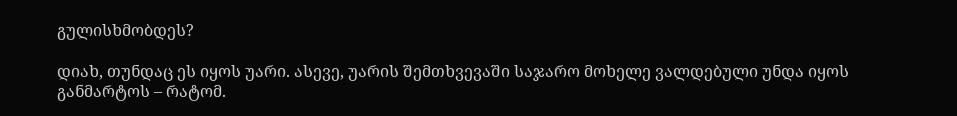გულისხმობდეს?

დიახ, თუნდაც ეს იყოს უარი. ასევე, უარის შემთხვევაში საჯარო მოხელე ვალდებული უნდა იყოს განმარტოს – რატომ.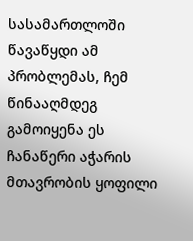სასამართლოში წავაწყდი ამ პრობლემას, ჩემ წინააღმდეგ გამოიყენა ეს ჩანაწერი აჭარის მთავრობის ყოფილი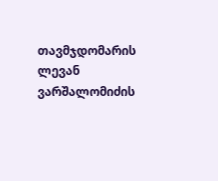თავმჯდომარის ლევან ვარშალომიძის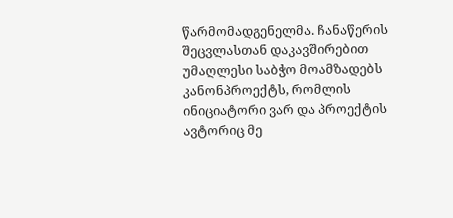წარმომადგენელმა. ჩანაწერის შეცვლასთან დაკავშირებით უმაღლესი საბჭო მოამზადებს კანონპროექტს, რომლის ინიციატორი ვარ და პროექტის ავტორიც მე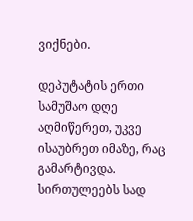ვიქნები.

დეპუტატის ერთი სამუშაო დღე აღმიწერეთ, უკვე ისაუბრეთ იმაზე, რაც გამარტივდა. სირთულეებს სად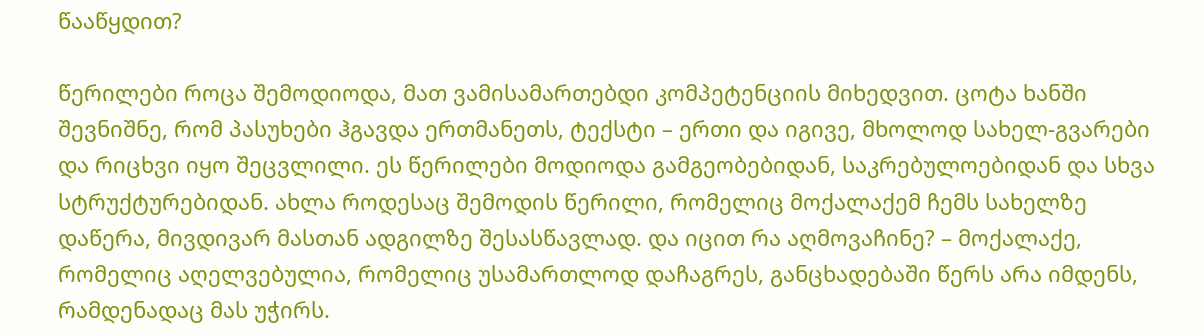წააწყდით?

წერილები როცა შემოდიოდა, მათ ვამისამართებდი კომპეტენციის მიხედვით. ცოტა ხანში შევნიშნე, რომ პასუხები ჰგავდა ერთმანეთს, ტექსტი – ერთი და იგივე, მხოლოდ სახელ-გვარები და რიცხვი იყო შეცვლილი. ეს წერილები მოდიოდა გამგეობებიდან, საკრებულოებიდან და სხვა სტრუქტურებიდან. ახლა როდესაც შემოდის წერილი, რომელიც მოქალაქემ ჩემს სახელზე დაწერა, მივდივარ მასთან ადგილზე შესასწავლად. და იცით რა აღმოვაჩინე? – მოქალაქე, რომელიც აღელვებულია, რომელიც უსამართლოდ დაჩაგრეს, განცხადებაში წერს არა იმდენს, რამდენადაც მას უჭირს.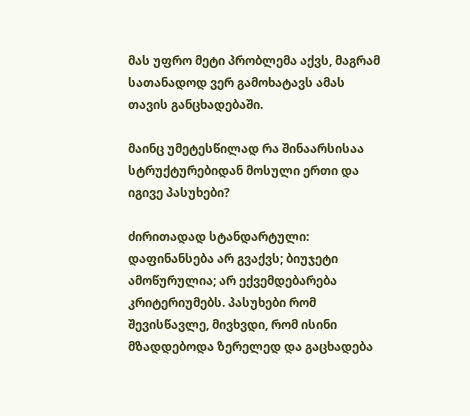მას უფრო მეტი პრობლემა აქვს, მაგრამ სათანადოდ ვერ გამოხატავს ამას თავის განცხადებაში.

მაინც უმეტესწილად რა შინაარსისაა სტრუქტურებიდან მოსული ერთი და იგივე პასუხები?

ძირითადად სტანდარტული: დაფინანსება არ გვაქვს; ბიუჯეტი ამოწურულია; არ ექვემდებარება კრიტერიუმებს. პასუხები რომ შევისწავლე, მივხვდი, რომ ისინი მზადდებოდა ზერელედ და გაცხადება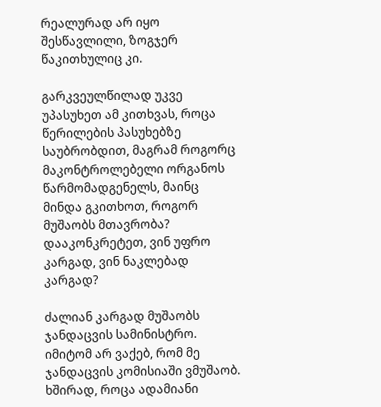რეალურად არ იყო შესწავლილი, ზოგჯერ წაკითხულიც კი.

გარკვეულწილად უკვე უპასუხეთ ამ კითხვას, როცა წერილების პასუხებზე საუბრობდით, მაგრამ როგორც მაკონტროლებელი ორგანოს წარმომადგენელს, მაინც მინდა გკითხოთ, როგორ მუშაობს მთავრობა? დააკონკრეტეთ, ვინ უფრო კარგად, ვინ ნაკლებად კარგად?

ძალიან კარგად მუშაობს ჯანდაცვის სამინისტრო. იმიტომ არ ვაქებ, რომ მე ჯანდაცვის კომისიაში ვმუშაობ. ხშირად, როცა ადამიანი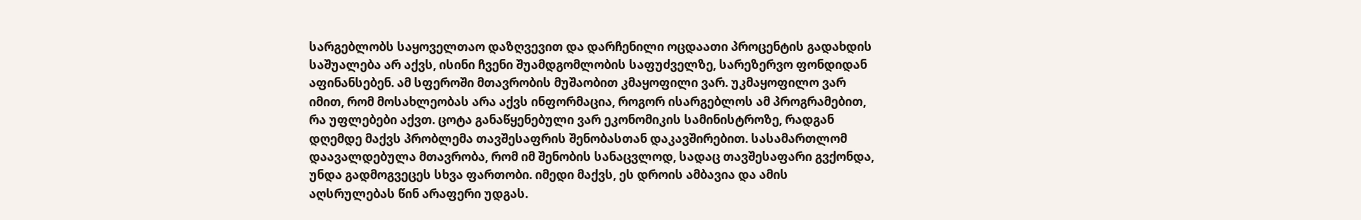სარგებლობს საყოველთაო დაზღვევით და დარჩენილი ოცდაათი პროცენტის გადახდის საშუალება არ აქვს, ისინი ჩვენი შუამდგომლობის საფუძველზე, სარეზერვო ფონდიდან აფინანსებენ. ამ სფეროში მთავრობის მუშაობით კმაყოფილი ვარ. უკმაყოფილო ვარ იმით, რომ მოსახლეობას არა აქვს ინფორმაცია, როგორ ისარგებლოს ამ პროგრამებით, რა უფლებები აქვთ. ცოტა განაწყენებული ვარ ეკონომიკის სამინისტროზე, რადგან დღემდე მაქვს პრობლემა თავშესაფრის შენობასთან დაკავშირებით. სასამართლომ დაავალდებულა მთავრობა, რომ იმ შენობის სანაცვლოდ, სადაც თავშესაფარი გვქონდა, უნდა გადმოგვეცეს სხვა ფართობი. იმედი მაქვს, ეს დროის ამბავია და ამის აღსრულებას წინ არაფერი უდგას.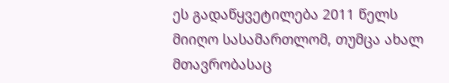ეს გადაწყვეტილება 2011 წელს მიიღო სასამართლომ, თუმცა ახალ მთავრობასაც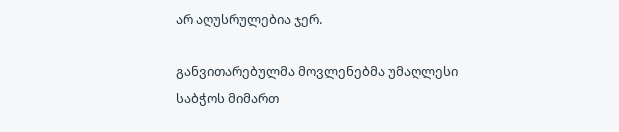არ აღუსრულებია ჯერ.

განვითარებულმა მოვლენებმა უმაღლესი საბჭოს მიმართ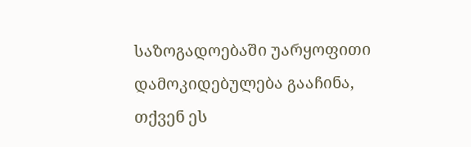საზოგადოებაში უარყოფითი დამოკიდებულება გააჩინა, თქვენ ეს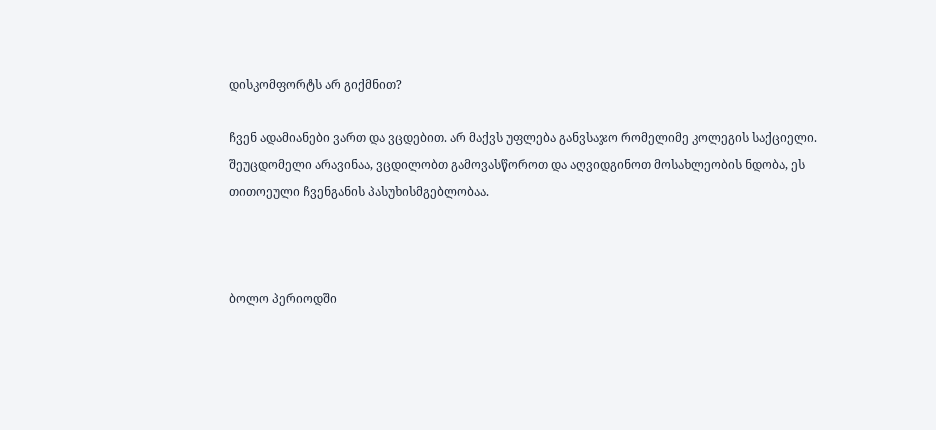დისკომფორტს არ გიქმნით?

ჩვენ ადამიანები ვართ და ვცდებით. არ მაქვს უფლება განვსაჯო რომელიმე კოლეგის საქციელი. შეუცდომელი არავინაა, ვცდილობთ გამოვასწოროთ და აღვიდგინოთ მოსახლეობის ნდობა, ეს თითოეული ჩვენგანის პასუხისმგებლობაა.



ბოლო პერიოდში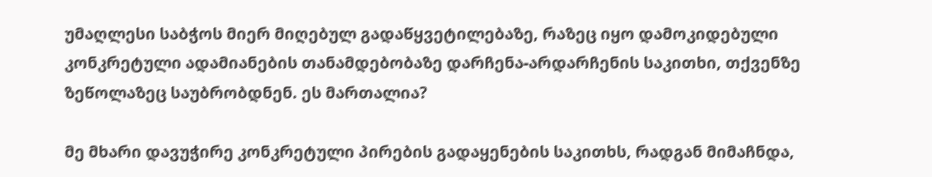უმაღლესი საბჭოს მიერ მიღებულ გადაწყვეტილებაზე, რაზეც იყო დამოკიდებული კონკრეტული ადამიანების თანამდებობაზე დარჩენა-არდარჩენის საკითხი, თქვენზე ზეწოლაზეც საუბრობდნენ. ეს მართალია?

მე მხარი დავუჭირე კონკრეტული პირების გადაყენების საკითხს, რადგან მიმაჩნდა,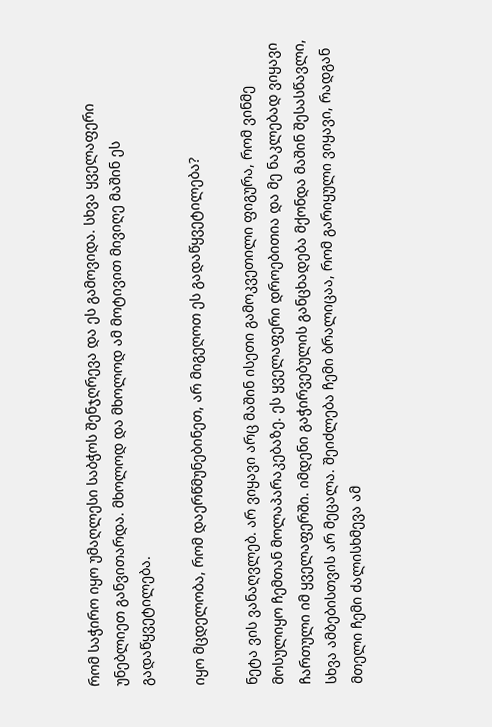რომ საჭირო იყო უმაღლესი საბჭოს შენჯღრევა და ეს გამოვიდა. სხვა ყველაფერი უნებლიეთ განვითარდა. მხოლოდ და მხოლოდ ამ მოტივით მივიღე მაშინ ეს გადაწყვეტილება.

იყო მცდელობა, რომ დაერწმუნებინეთ, არ მიგეღოთ ეს გადაწყვეტილება?

ნეტა ვის ვანაღვლებ. არ ვიყავი არც მაშინ ისეთი გამოკვეთილი ფიგურა, რომ ვინმე მოსულიყო ჩემთან მოლაპარაკებაზე. ეს ყველაფერი დროებითია და მე ნაკლებად ვიყავი ჩართული იმ ყველაფერში. იმდენი გაჭირვებულის განცხადება მქონდა მაშინ შესასწავლი, სხვა ამბებისთვის არ მეცალა. შეიძლება ჩემი ბრალიცაა, რომ გარიყული ვიყავი, რადგან მთელი ჩემი ძალისხმევა ამ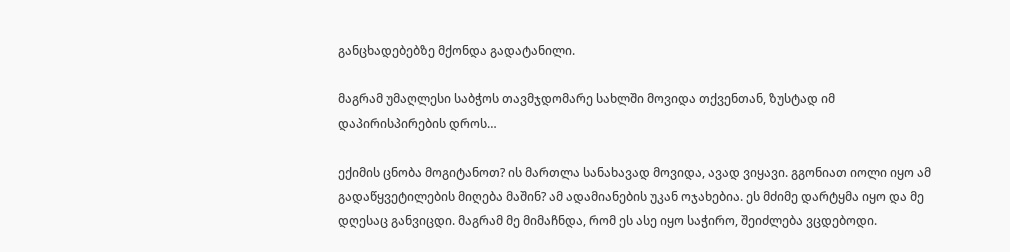განცხადებებზე მქონდა გადატანილი.

მაგრამ უმაღლესი საბჭოს თავმჯდომარე სახლში მოვიდა თქვენთან, ზუსტად იმ დაპირისპირების დროს…

ექიმის ცნობა მოგიტანოთ? ის მართლა სანახავად მოვიდა, ავად ვიყავი. გგონიათ იოლი იყო ამ გადაწყვეტილების მიღება მაშინ? ამ ადამიანების უკან ოჯახებია. ეს მძიმე დარტყმა იყო და მე დღესაც განვიცდი. მაგრამ მე მიმაჩნდა, რომ ეს ასე იყო საჭირო, შეიძლება ვცდებოდი.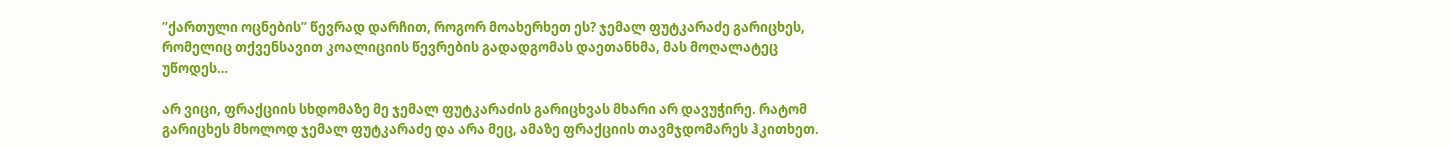”ქართული ოცნების” წევრად დარჩით, როგორ მოახერხეთ ეს? ჯემალ ფუტკარაძე გარიცხეს, რომელიც თქვენსავით კოალიციის წევრების გადადგომას დაეთანხმა, მას მოღალატეც უწოდეს…

არ ვიცი, ფრაქციის სხდომაზე მე ჯემალ ფუტკარაძის გარიცხვას მხარი არ დავუჭირე. რატომ გარიცხეს მხოლოდ ჯემალ ფუტკარაძე და არა მეც, ამაზე ფრაქციის თავმჯდომარეს ჰკითხეთ.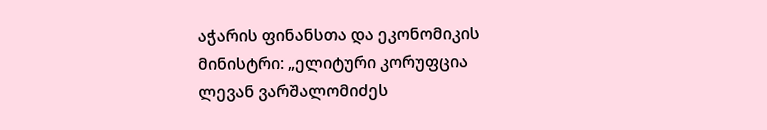აჭარის ფინანსთა და ეკონომიკის მინისტრი: „ელიტური კორუფცია ლევან ვარშალომიძეს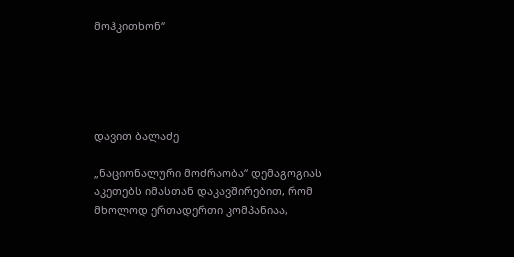მოჰკითხონ“





დავით ბალაძე

„ნაციონალური მოძრაობა“ დემაგოგიას აკეთებს იმასთან დაკავშირებით, რომ მხოლოდ ერთადერთი კომპანიაა,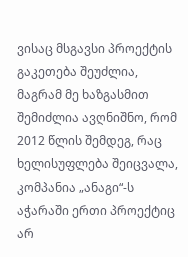ვისაც მსგავსი პროექტის გაკეთება შეუძლია, მაგრამ მე ხაზგასმით შემიძლია ავღნიშნო, რომ  2012 წლის შემდეგ, რაც ხელისუფლება შეიცვალა,  კომპანია „ანაგი“-ს აჭარაში ერთი პროექტიც არ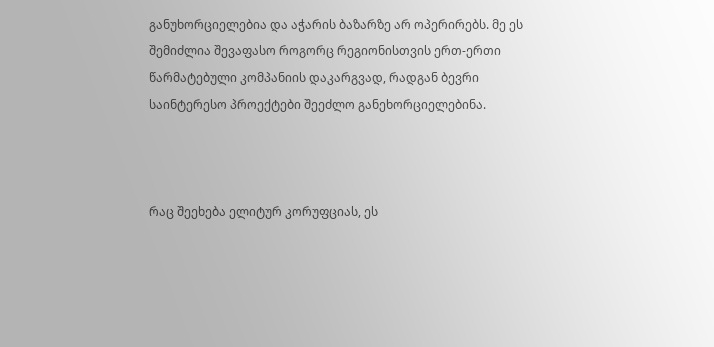განუხორციელებია და აჭარის ბაზარზე არ ოპერირებს. მე ეს შემიძლია შევაფასო როგორც რეგიონისთვის ერთ-ერთი წარმატებული კომპანიის დაკარგვად, რადგან ბევრი საინტერესო პროექტები შეეძლო განეხორციელებინა.



რაც შეეხება ელიტურ კორუფციას, ეს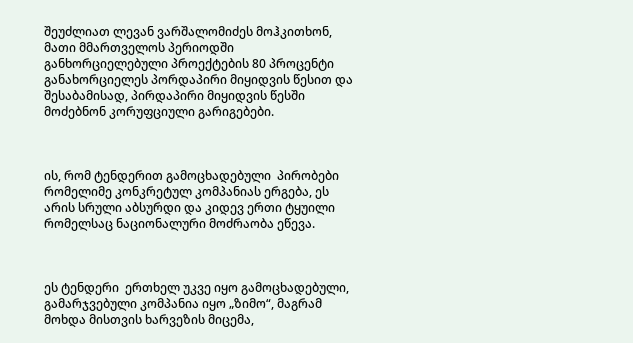შეუძლიათ ლევან ვარშალომიძეს მოჰკითხონ, მათი მმართველოს პერიოდში განხორციელებული პროექტების 80 პროცენტი განახორციელეს პორდაპირი მიყიდვის წესით და შესაბამისად, პირდაპირი მიყიდვის წესში მოძებნონ კორუფციული გარიგებები.



ის, რომ ტენდერით გამოცხადებული  პირობები რომელიმე კონკრეტულ კომპანიას ერგება, ეს არის სრული აბსურდი და კიდევ ერთი ტყუილი რომელსაც ნაციონალური მოძრაობა ეწევა.



ეს ტენდერი  ერთხელ უკვე იყო გამოცხადებული, გამარჯვებული კომპანია იყო „ზიმო“, მაგრამ მოხდა მისთვის ხარვეზის მიცემა,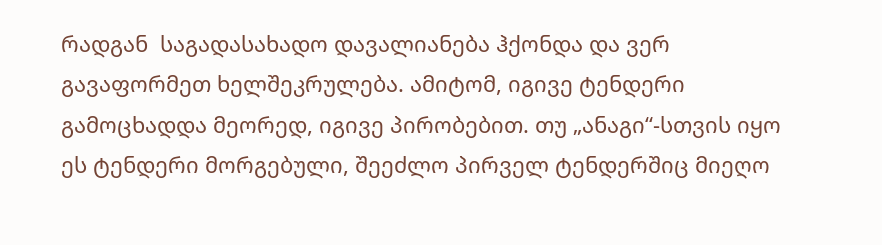რადგან  საგადასახადო დავალიანება ჰქონდა და ვერ გავაფორმეთ ხელშეკრულება. ამიტომ, იგივე ტენდერი გამოცხადდა მეორედ, იგივე პირობებით. თუ „ანაგი“-სთვის იყო ეს ტენდერი მორგებული, შეეძლო პირველ ტენდერშიც მიეღო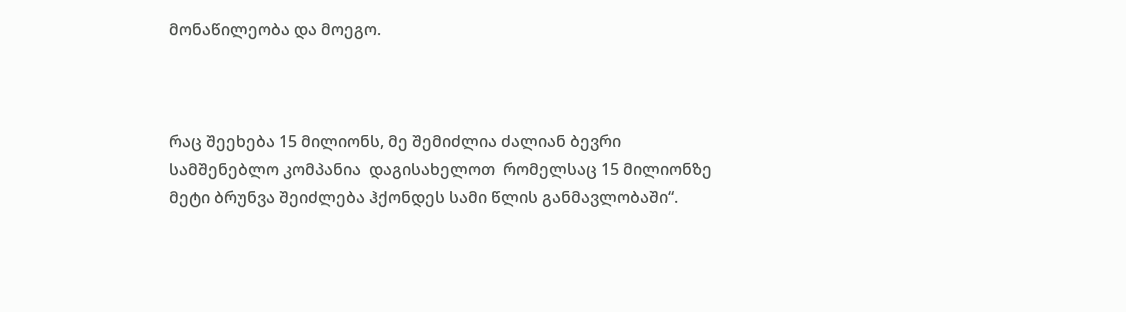მონაწილეობა და მოეგო.



რაც შეეხება 15 მილიონს, მე შემიძლია ძალიან ბევრი სამშენებლო კომპანია  დაგისახელოთ  რომელსაც 15 მილიონზე მეტი ბრუნვა შეიძლება ჰქონდეს სამი წლის განმავლობაში“.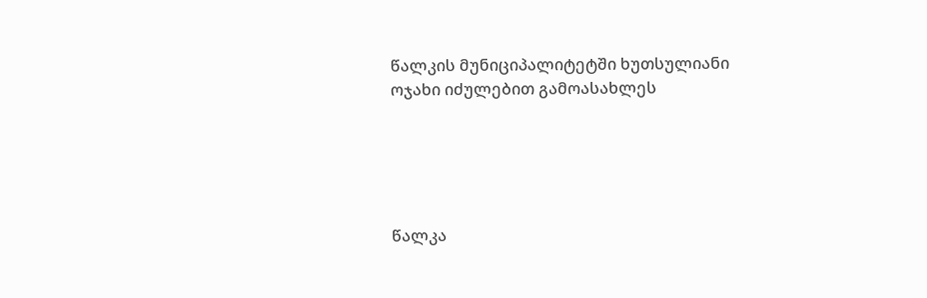წალკის მუნიციპალიტეტში ხუთსულიანი ოჯახი იძულებით გამოასახლეს





წალკა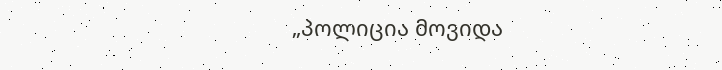„პოლიცია მოვიდა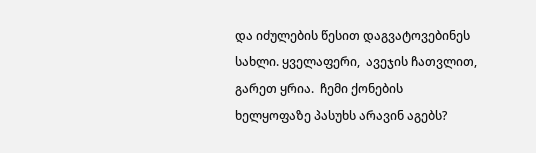და იძულების წესით დაგვატოვებინეს სახლი. ყველაფერი,  ავეჯის ჩათვლით, გარეთ ყრია.  ჩემი ქონების  ხელყოფაზე პასუხს არავინ აგებს?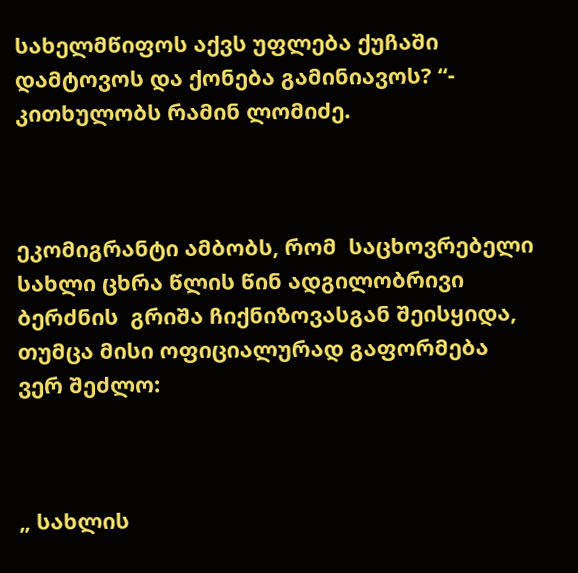სახელმწიფოს აქვს უფლება ქუჩაში დამტოვოს და ქონება გამინიავოს? “- კითხულობს რამინ ლომიძე.



ეკომიგრანტი ამბობს, რომ  საცხოვრებელი სახლი ცხრა წლის წინ ადგილობრივი ბერძნის  გრიშა ჩიქნიზოვასგან შეისყიდა, თუმცა მისი ოფიციალურად გაფორმება ვერ შეძლო:



„ სახლის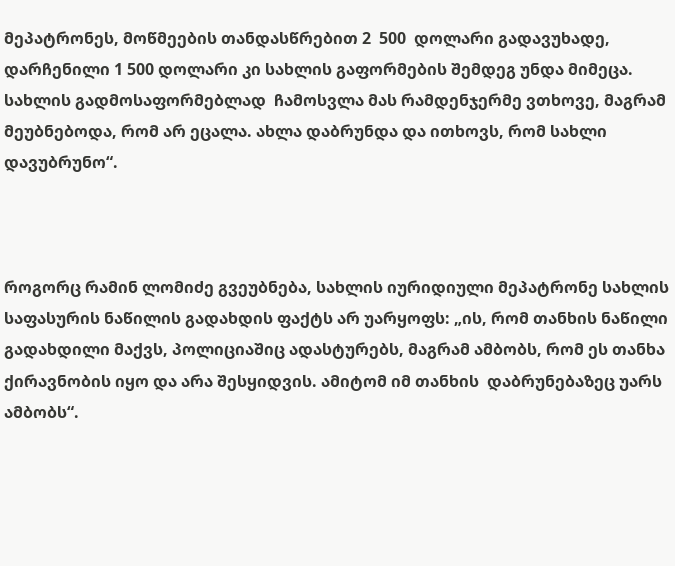მეპატრონეს, მოწმეების თანდასწრებით 2  500  დოლარი გადავუხადე, დარჩენილი 1 500 დოლარი კი სახლის გაფორმების შემდეგ უნდა მიმეცა.  სახლის გადმოსაფორმებლად  ჩამოსვლა მას რამდენჯერმე ვთხოვე, მაგრამ მეუბნებოდა, რომ არ ეცალა. ახლა დაბრუნდა და ითხოვს, რომ სახლი დავუბრუნო“.



როგორც რამინ ლომიძე გვეუბნება, სახლის იურიდიული მეპატრონე სახლის საფასურის ნაწილის გადახდის ფაქტს არ უარყოფს: „ის, რომ თანხის ნაწილი გადახდილი მაქვს, პოლიციაშიც ადასტურებს, მაგრამ ამბობს, რომ ეს თანხა ქირავნობის იყო და არა შესყიდვის. ამიტომ იმ თანხის  დაბრუნებაზეც უარს ამბობს“.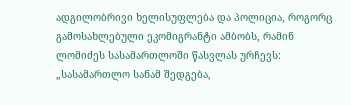ადგილობრივი ხელისუფლება და პოლიცია, როგორც გამოსახლებული ეკომიგრანტი ამბობს, რამინ ლომიძეს სასამართლოში წასვლას ურჩევს:  „სასამართლო სანამ შედგება,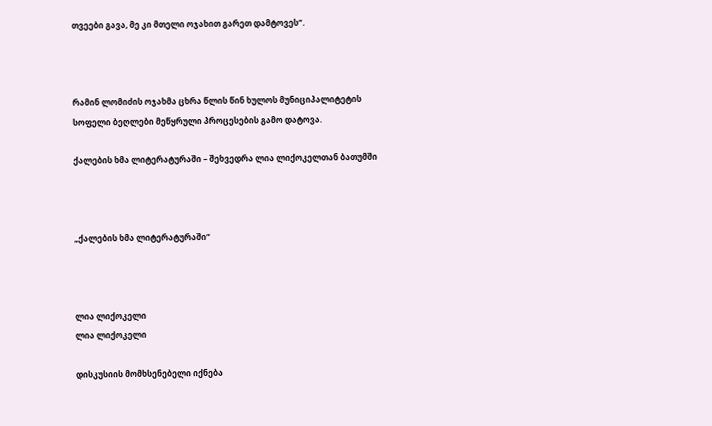თვეები გავა, მე კი მთელი ოჯახით გარეთ დამტოვეს“.



რამინ ლომიძის ოჯახმა ცხრა წლის წინ ხულოს მუნიციპალიტეტის სოფელი ბეღლები მეწყრული პროცესების გამო დატოვა.

ქალების ხმა ლიტერატურაში – შეხვედრა ლია ლიქოკელთან ბათუმში



„ქალების ხმა ლიტერატურაში“



ლია ლიქოკელი
ლია ლიქოკელი

დისკუსიის მომხსენებელი იქნება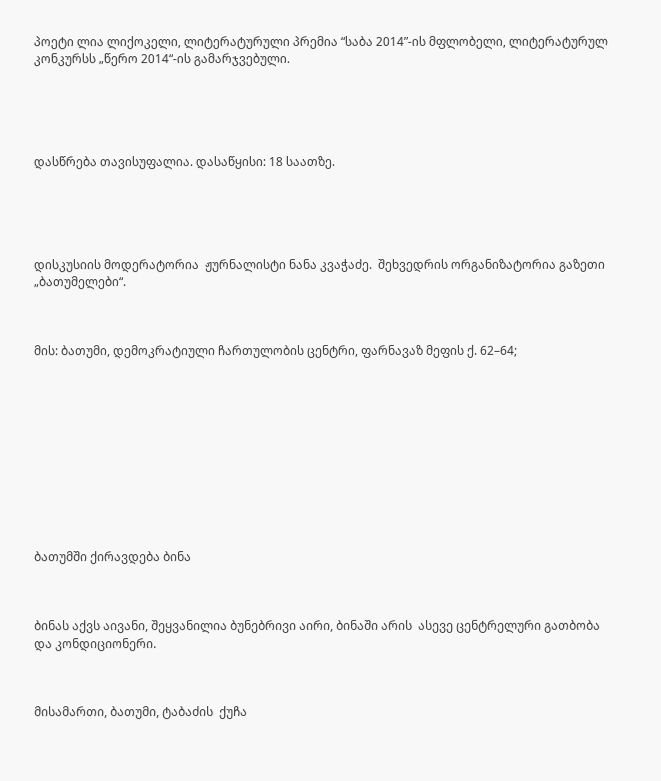პოეტი ლია ლიქოკელი, ლიტერატურული პრემია “საბა 2014”-ის მფლობელი, ლიტერატურულ კონკურსს „წერო 2014“-ის გამარჯვებული.





დასწრება თავისუფალია. დასაწყისი: 18 საათზე.





დისკუსიის მოდერატორია  ჟურნალისტი ნანა კვაჭაძე.  შეხვედრის ორგანიზატორია გაზეთი „ბათუმელები“.



მის: ბათუმი, დემოკრატიული ჩართულობის ცენტრი, ფარნავაზ მეფის ქ. 62–64;











ბათუმში ქირავდება ბინა



ბინას აქვს აივანი, შეყვანილია ბუნებრივი აირი, ბინაში არის  ასევე ცენტრელური გათბობა და კონდიციონერი.



მისამართი, ბათუმი, ტაბაძის  ქუჩა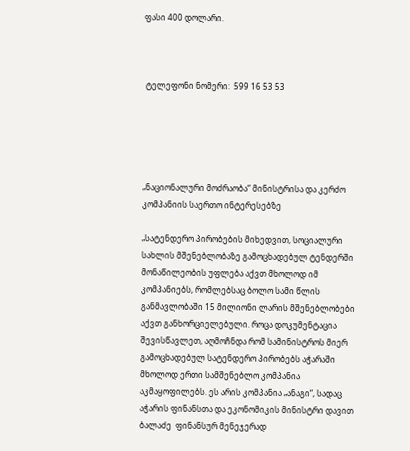ფასი 400 დოლარი.



 ტელეფონი ნომერი:  599 16 53 53





„ნაციონალური მოძრაობა“ მინისტრისა და კერძო კომპანიის საერთო ინტერესებზე

„სატენდერო პირობების მიხედვით, სოციალური სახლის მშენებლობაზე გამოცხადებულ ტენდერში მონაწილეობის უფლება აქვთ მხოლოდ იმ კომპანიებს, რომლებსაც ბოლო სამი წლის განმავლობაში 15 მილიონი ლარის მშენებლობები აქვთ განხორციელებული. როცა დოკუმენტაცია შევისწავლეთ, აღმოჩნდა რომ სამინისტროს მიერ გამოცხადებულ სატენდერო პირობებს აჭარაში მხოლოდ ერთი სამშენებლო კომპანია  აკმაყოფილებს. ეს არის კომპანია „ანაგი“, სადაც აჭარის ფინანსთა და ეკონომიკის მინისტრი დავით ბალაძე  ფინანსურ მენეჯერად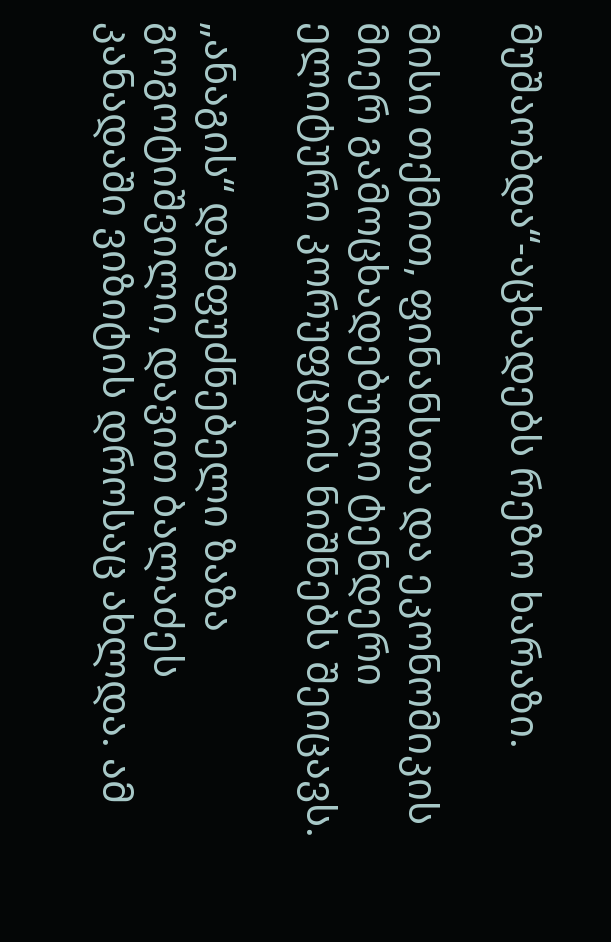მუშაობდა“-აცხადებს რეზო ხარაზი.

მისი თქმით, ფინანსთა და ეკონომიკის მიერ გამოცხადებული ტენდერი ელიტური კორუფციის ნიშნებს შეიცავს.

„ანაგის“ დამფუძნებელი ზაზა გოგოტიშვილი, დავით ბალაძეს კანადაში ვიზიტის დროსაც ახლდა. ამ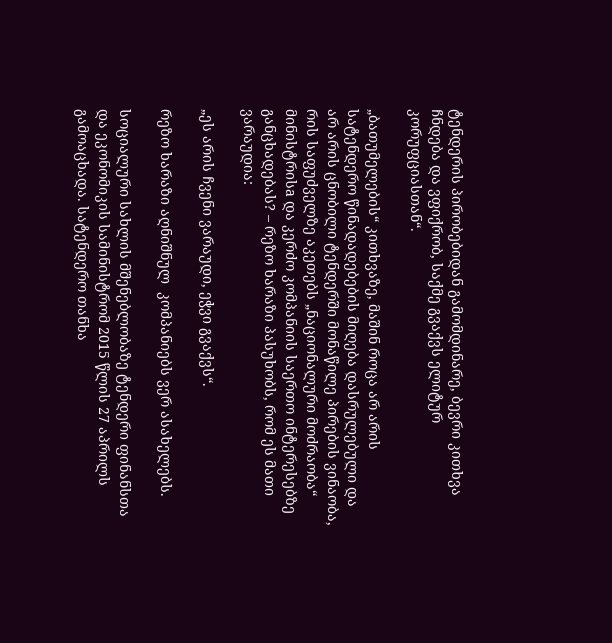ტენდერის პირობებიდან გამომდინარე, ბევრი კითხვა ჩნდება და ვფიქრობ, საქმე გვაქვს ელიტურ კორუფციასთან“.

„ბათუმელების“ კითხვაზე, მაშინ როცა არ არის სატენდერო წინადადებების მიღება დასრულებული და არ არის ცნობილი ტენდერში მონაწილე პირების ვინაობა, რის საფუძველზე აკეთებს „ნაციონალური მოძრაობა“ მინისტრისa და კერძო კომპანიის საერთო ინტერესებზე განცხადებას? – რეზო ხარაზი პასუხობს, რომ ეს მათი ვარაუდია:

„ეს არის ჩვენი ვარაუდი, ეჭვი გვაქვს“.

რეზო ხარაზი აღნიშნულ  კომპანიებს ვერ ასახელებს.

სოციალური სახლის მშენებლობაზე ტენდერი ფინანსთა და ეკონომიკის სამინისტრომ 2015 წლის 27 აპრილს გამოაცხადა. სატენდერო თანხა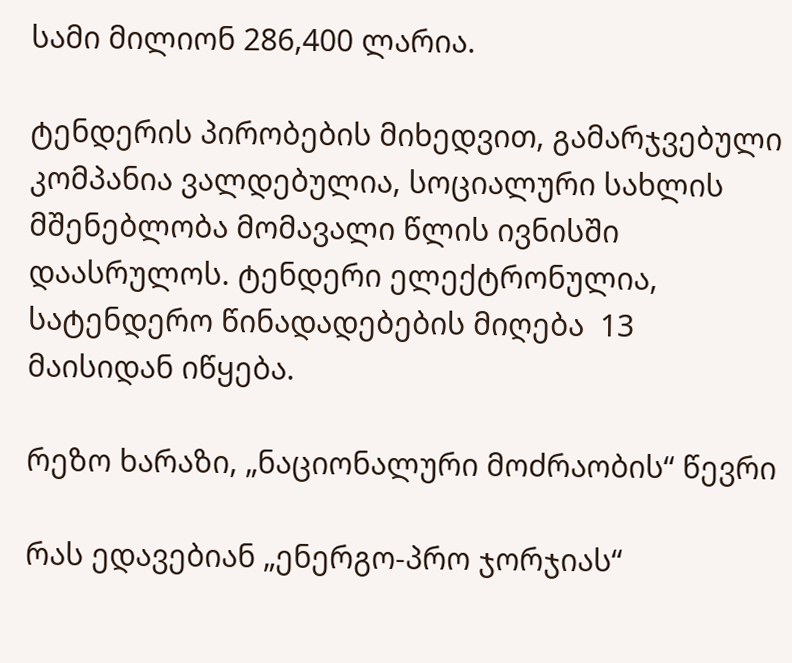სამი მილიონ 286,400 ლარია.

ტენდერის პირობების მიხედვით, გამარჯვებული კომპანია ვალდებულია, სოციალური სახლის მშენებლობა მომავალი წლის ივნისში დაასრულოს. ტენდერი ელექტრონულია, სატენდერო წინადადებების მიღება  13 მაისიდან იწყება.

რეზო ხარაზი, „ნაციონალური მოძრაობის“ წევრი

რას ედავებიან „ენერგო-პრო ჯორჯიას“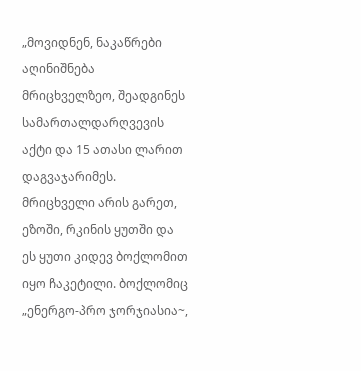„მოვიდნენ, ნაკაწრები აღინიშნება მრიცხველზეო, შეადგინეს სამართალდარღვევის აქტი და 15 ათასი ლარით დაგვაჯარიმეს. მრიცხველი არის გარეთ, ეზოში, რკინის ყუთში და ეს ყუთი კიდევ ბოქლომით იყო ჩაკეტილი. ბოქლომიც „ენერგო-პრო ჯორჯიასია~,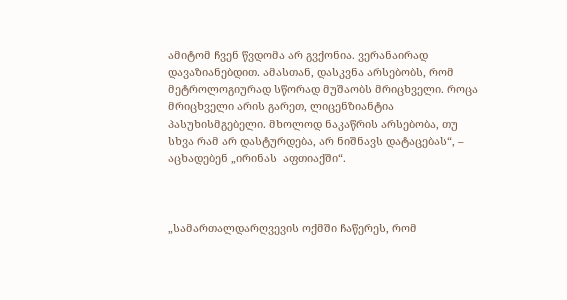ამიტომ ჩვენ წვდომა არ გვქონია. ვერანაირად დავაზიანებდით. ამასთან, დასკვნა არსებობს, რომ მეტროლოგიურად სწორად მუშაობს მრიცხველი. როცა მრიცხველი არის გარეთ, ლიცენზიანტია პასუხისმგებელი. მხოლოდ ნაკაწრის არსებობა, თუ სხვა რამ არ დასტურდება, არ ნიშნავს დატაცებას“, – აცხადებენ „ირინას  აფთიაქში“.



„სამართალდარღვევის ოქმში ჩაწერეს, რომ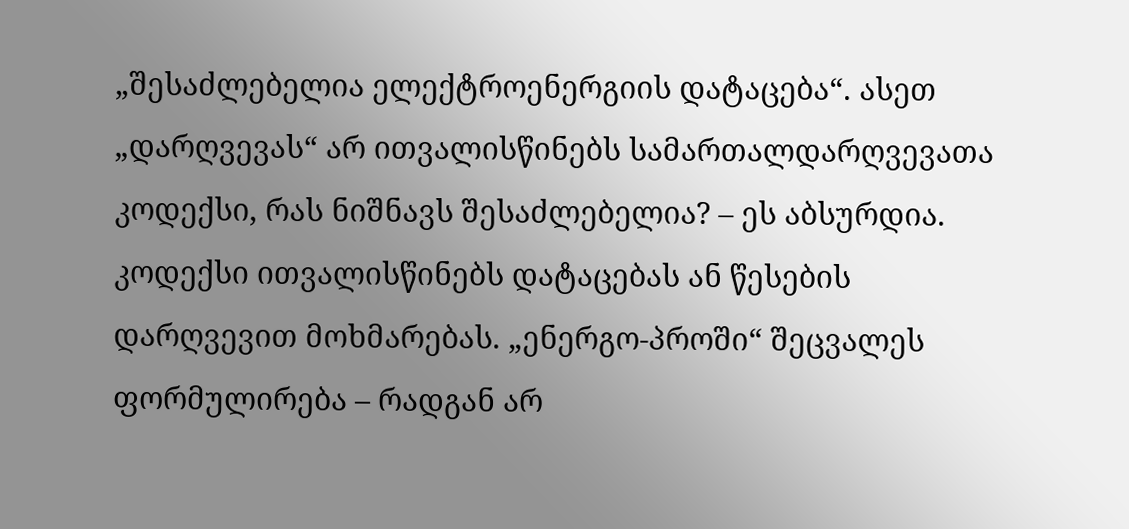„შესაძლებელია ელექტროენერგიის დატაცება“. ასეთ „დარღვევას“ არ ითვალისწინებს სამართალდარღვევათა კოდექსი, რას ნიშნავს შესაძლებელია? – ეს აბსურდია. კოდექსი ითვალისწინებს დატაცებას ან წესების დარღვევით მოხმარებას. „ენერგო-პროში“ შეცვალეს ფორმულირება – რადგან არ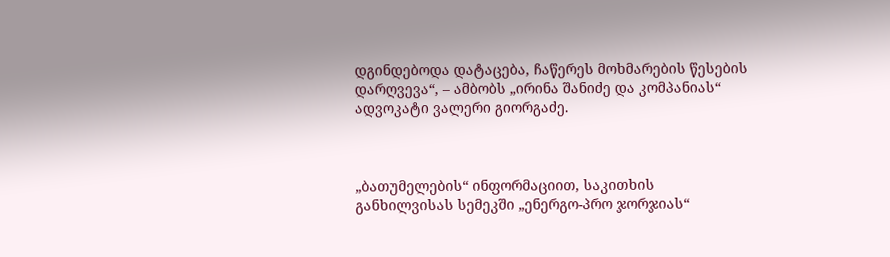დგინდებოდა დატაცება, ჩაწერეს მოხმარების წესების დარღვევა“, – ამბობს „ირინა შანიძე და კომპანიას“ ადვოკატი ვალერი გიორგაძე.



„ბათუმელების“ ინფორმაციით, საკითხის განხილვისას სემეკში „ენერგო-პრო ჯორჯიას“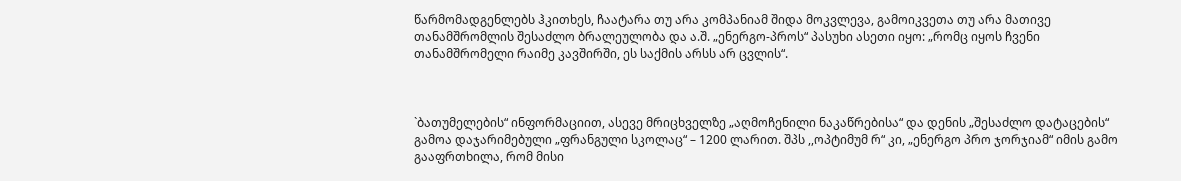წარმომადგენლებს ჰკითხეს, ჩაატარა თუ არა კომპანიამ შიდა მოკვლევა, გამოიკვეთა თუ არა მათივე თანამშრომლის შესაძლო ბრალეულობა და ა.შ. „ენერგო-პროს“ პასუხი ასეთი იყო: „რომც იყოს ჩვენი თანამშრომელი რაიმე კავშირში, ეს საქმის არსს არ ცვლის“.



`ბათუმელების“ ინფორმაციით, ასევე მრიცხველზე „აღმოჩენილი ნაკაწრებისა“ და დენის „შესაძლო დატაცების“ გამოა დაჯარიმებული „ფრანგული სკოლაც“ – 1200 ლარით. შპს ,,ოპტიმუმ რ“ კი, „ენერგო პრო ჯორჯიამ“ იმის გამო გააფრთხილა, რომ მისი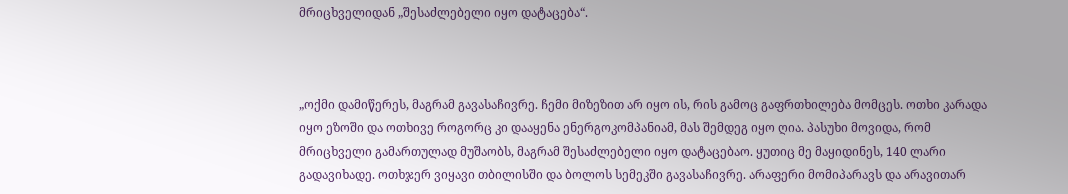მრიცხველიდან „შესაძლებელი იყო დატაცება“.



„ოქმი დამიწერეს, მაგრამ გავასაჩივრე. ჩემი მიზეზით არ იყო ის, რის გამოც გაფრთხილება მომცეს. ოთხი კარადა იყო ეზოში და ოთხივე როგორც კი დააყენა ენერგოკომპანიამ, მას შემდეგ იყო ღია. პასუხი მოვიდა, რომ მრიცხველი გამართულად მუშაობს, მაგრამ შესაძლებელი იყო დატაცებაო. ყუთიც მე მაყიდინეს, 140 ლარი გადავიხადე. ოთხჯერ ვიყავი თბილისში და ბოლოს სემეკში გავასაჩივრე. არაფერი მომიპარავს და არავითარ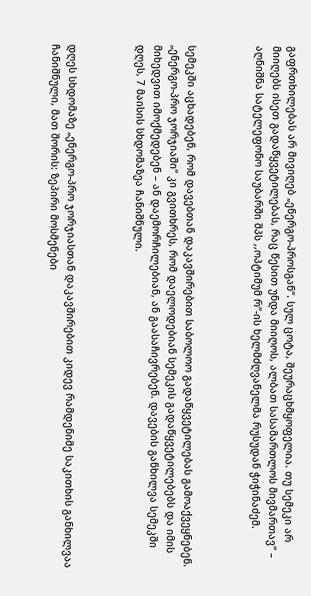გაფრთხილებას არ მივიღებ „ენერგო-პროსგან“. სულ ცოტა, შეურაცხმყოფელია. თუ სემეკი არ მიიღებს ისეთ გადაწყვეტილებას, რაც წესით უნდა მიიღოს, ალბათ სასამართლოს მივმართავ“ – აღნიშნა სატელეფონო საუბარში შპს ,,ოპტიმუმ რ“-ის ხელმძღვანელმა რუსუდან ჭიჭინაძემ.



სემეკში აცხადებენ, რომ დავებთან დაკავშირებით საბოლოო გადაწყვეტილებას გამოაქვეყნებენ. „ენერგო-პრო ჯორჯიაში“ კი გვითხრეს, რომ დაელოდებიან სემეკის გადაწყვეტილებებს და იმის მიხედვით იმოქმედებენ – ან დაემორჩილებიან, ან გაასაჩივრებენ. დავების განხილვა სემეკში დღეს, 7 მაისის სხდომაზეა ჩანიშნული.



დღეს სხდომაზე „ენერგო-პრო ჯორჯიასთან დაკავშირებით კიდევ რამდენიმე საკითხის განხილვაა ჩანიშნული, მათ შორის: ზეპირი მოსმენები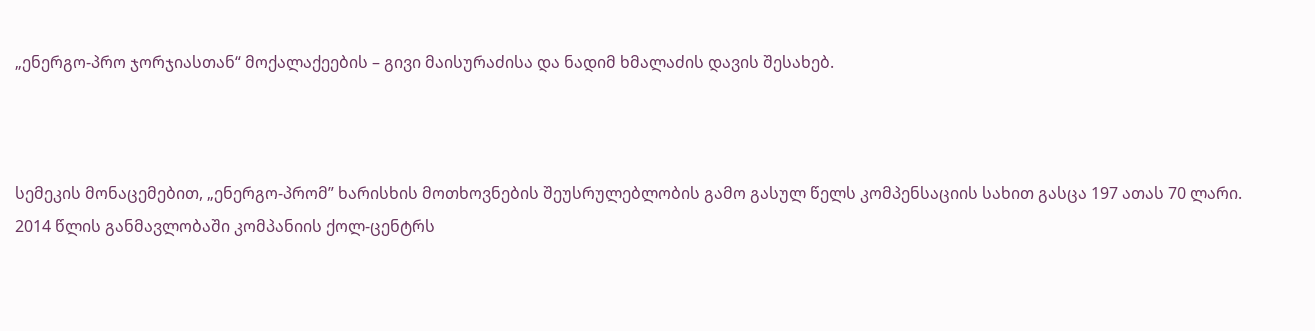„ენერგო-პრო ჯორჯიასთან“ მოქალაქეების – გივი მაისურაძისა და ნადიმ ხმალაძის დავის შესახებ.



სემეკის მონაცემებით, „ენერგო-პრომ” ხარისხის მოთხოვნების შეუსრულებლობის გამო გასულ წელს კომპენსაციის სახით გასცა 197 ათას 70 ლარი. 2014 წლის განმავლობაში კომპანიის ქოლ-ცენტრს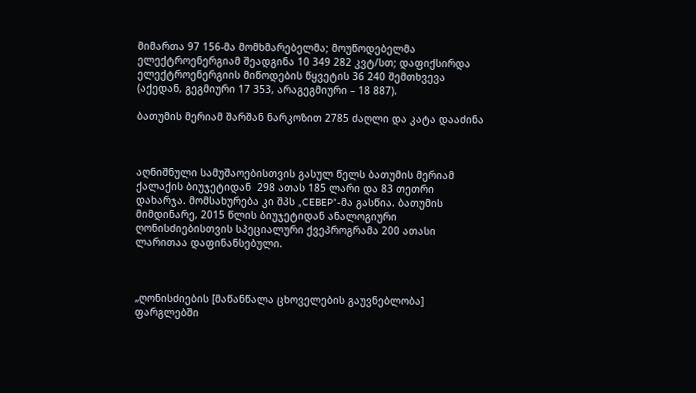მიმართა 97 156-მა მომხმარებელმა; მოუწოდებელმა ელექტროენერგიამ შეადგინა 10 349 282 კვტ/სთ; დაფიქსირდა ელექტროენერგიის მიწოდების წყვეტის 36 240 შემთხვევა (აქედან, გეგმიური 17 353, არაგეგმიური – 18 887).

ბათუმის მერიამ შარშან ნარკოზით 2785 ძაღლი და კატა დააძინა



აღნიშნული სამუშაოებისთვის გასულ წელს ბათუმის მერიამ ქალაქის ბიუჯეტიდან  298 ათას 185 ლარი და 83 თეთრი დახარჯა. მომსახურება კი შპს „CEBEP”-მა გასწია. ბათუმის მიმდინარე, 2015 წლის ბიუჯეტიდან ანალოგიური ღონისძიებისთვის სპეციალური ქვეპროგრამა 200 ათასი ლარითაა დაფინანსებული.



„ღონისძიების [მაწანწალა ცხოველების გაუვნებლობა] ფარგლებში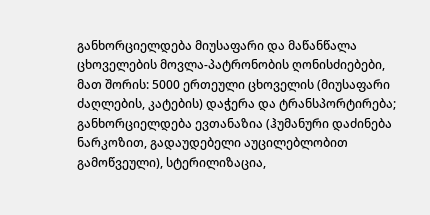განხორციელდება მიუსაფარი და მაწანწალა ცხოველების მოვლა-პატრონობის ღონისძიებები, მათ შორის: 5000 ერთეული ცხოველის (მიუსაფარი ძაღლების, კატების) დაჭერა და ტრანსპორტირება; განხორციელდება ევთანაზია (ჰუმანური დაძინება ნარკოზით, გადაუდებელი აუცილებლობით გამოწვეული), სტერილიზაცია,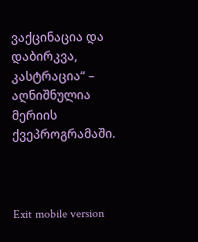ვაქცინაცია და დაბირკვა, კასტრაცია“ – აღნიშნულია მერიის ქვეპროგრამაში.



Exit mobile version